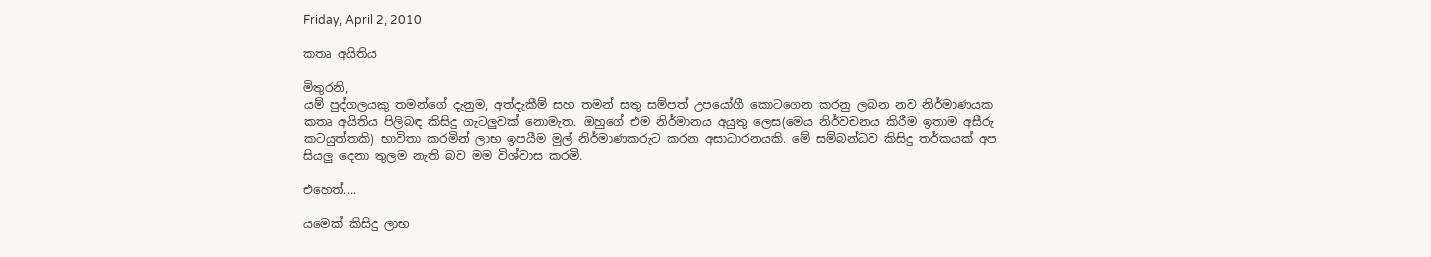Friday, April 2, 2010

කතෘ අයිතිය

මිතුරනි,
යම් පුද්ගලයකු තමන්ගේ දැනුම, අත්දැකීම් සහ තමන් සතු සම්පත් උපයෝගී කොටගෙන කරනු ලබන නව නිර්මාණයක කතෘ අයිතිය පිලිබඳ කිසිදු ගැටලුවක් නොමැත. ඔහුගේ එම නිර්මානය අයුතු ලෙස(මෙය නිර්වචනය කිරීම ඉතාම අසීරු කටයුත්තකි) භාවිතා කරමින් ලාභ ඉපයීම මුල් නිර්මාණකරුට කරන අසාධාරනයකි. මේ සම්බන්ධව කිසිදු තර්කයක් අප සියලු දෙනා තුලම නැති බව මම විශ්වාස කරමි.

එහෙත්....

යමෙක් කිසිදු ලාභ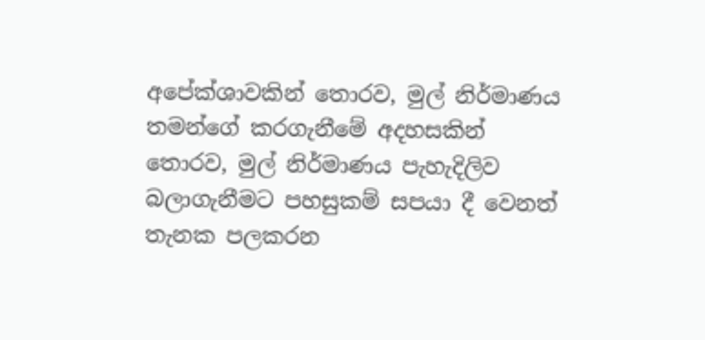අපේක්ශාවකින් තොරව, මුල් නිර්මාණය තමන්ගේ කරගැනීමේ අදහසකින් තොරව, මුල් නිර්මාණය පැහැදිලිව බලාගැනීමට පහසුකම් සපයා දී වෙනත් තැනක පලකරන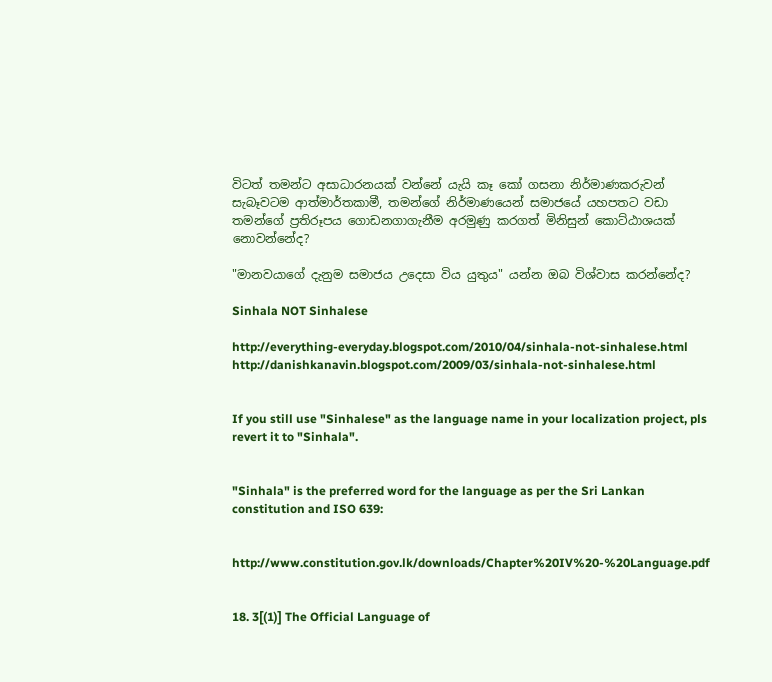විටත් තමන්ට අසාධාරනයක් වන්නේ යැයි කෑ කෝ ගසනා නිර්මාණකරුවන් සැබෑවටම ආත්මාර්තකාමී, තමන්ගේ නිර්මාණයෙන් සමාජයේ යහපතට වඩා තමන්ගේ ප්‍රතිරූපය ගොඩනගාගැනීම අරමුණු කරගත් මිනිසුන් කොට්ඨාශයක් නොවන්නේද?

"මානවයාගේ දැනුම සමාජය උදෙසා විය යුතුය" යන්න ඔබ විශ්වාස කරන්නේද?

Sinhala NOT Sinhalese

http://everything-everyday.blogspot.com/2010/04/sinhala-not-sinhalese.html
http://danishkanavin.blogspot.com/2009/03/sinhala-not-sinhalese.html


If you still use "Sinhalese" as the language name in your localization project, pls revert it to "Sinhala".


"Sinhala" is the preferred word for the language as per the Sri Lankan constitution and ISO 639:


http://www.constitution.gov.lk/downloads/Chapter%20IV%20-%20Language.pdf


18. 3[(1)] The Official Language of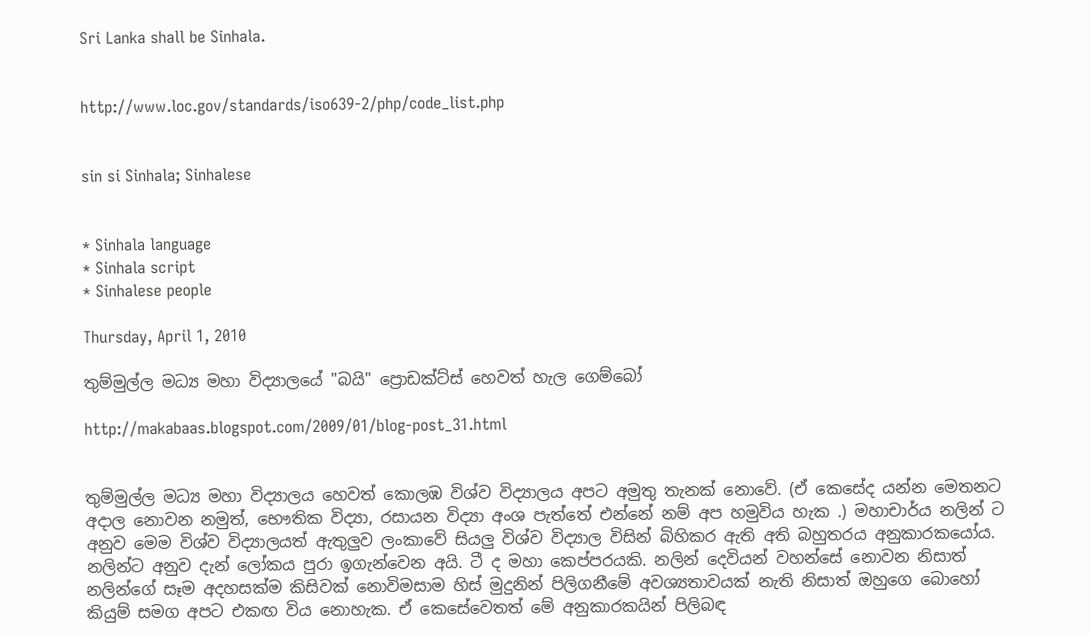Sri Lanka shall be Sinhala.


http://www.loc.gov/standards/iso639-2/php/code_list.php


sin si Sinhala; Sinhalese


* Sinhala language
* Sinhala script
* Sinhalese people

Thursday, April 1, 2010

තුම්මුල්ල මධ්‍ය මහා විද්‍යාලයේ "බයි" ප්‍රොඩක්ට්ස් හෙවත් හැල ගෙම්බෝ

http://makabaas.blogspot.com/2009/01/blog-post_31.html


තුම්මුල්ල මධ්‍ය මහා විද්‍යාලය හෙවත් කොලඹ විශ්ව විද්‍යාලය අපට අමුතු තැනක් නොවේ. (ඒ කෙසේද යන්න මෙතනට අදාල නොවන නමුත්, භෞතික විද්‍යා, රසායන විද්‍යා අංශ පැත්තේ එන්නේ නම් අප හමුවිය හැක .) මහාචාර්ය නලින් ට අනුව මෙම විශ්ව විද්‍යාලයත් ඇතුලුව ලංකාවේ සියලු විශ්ව විද්‍යාල විසින් බිහිකර ඇති අති බහුතරය අනුකාරකයෝය. නලින්ට අනුව දැන් ලෝකය පුරා ඉගැන්වෙන අයි. ටී ද මහා කෙප්පරයකි. නලින් දෙවියන් වහන්සේ නොවන නිසාත් නලින්ගේ සෑම අදහසක්ම කිසිවක් නොවිමසාම හිස් මුදුනින් පිලිගනීමේ අවශ්‍යතාවයක් නැති නිසාත් ඔහුගෙ බොහෝ කියුම් සමග අපට එකඟ විය නොහැක. ඒ කෙසේවෙතත් මේ අනුකාරකයින් පිලිබඳ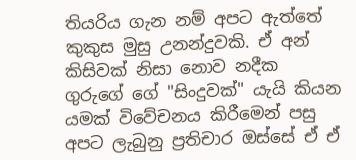තියරිය ගැන නම් අපට ඇත්තේ කුකුස මුසු උනන්දුවකි. ඒ අන් කිසිවක් නිසා නොව නදීක ගුරුගේ ගේ "සිංදුවක්" යැයි කියන යමක් විවේචනය කිරීමෙන් පසු අපට ලැබුනු ප්‍රතිචාර ඔස්සේ ඒ ඒ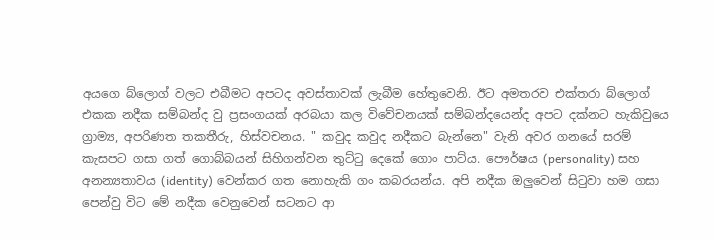අයගෙ බ්ලොග් වලට එබීමට අපටද අවස්තාවක් ලැබීම හේතුවෙනි. ඊට අමතරව එක්තරා බ්ලොග් එකක නදීක සම්බන්ද වු ප්‍රසංගයක් අරබයා කල විවේචනයක් සම්බන්දයෙන්ද අපට දක්නට හැකිවුයෙ ග්‍රාම්‍ය, අපරිණත තකතීරු, හිස්වචනය. " කවුද කවුද නදීකට බැන්නෙ" වැනි අවර ගනයේ සරම් කැසපට ගසා ගත් ගොබ්බයන් සිහිගන්වන තුට්ටු දෙකේ ගොං පාට්ය. පෞර්ෂය (personality) සහ අනන්‍යතාවය (identity) වෙන්කර ගත නොහැකි ගං කබරයන්ය. අපි නදීක ඔලුවෙන් සිටුවා හම ගසා පෙන්වු විට මේ නදීක වෙනුවෙන් සටනට ආ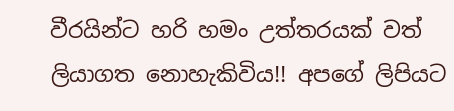වීරයින්ට හරි හමං උත්තරයක් වත් ලියාගත නොහැකිවිය!! අපගේ ලිපියට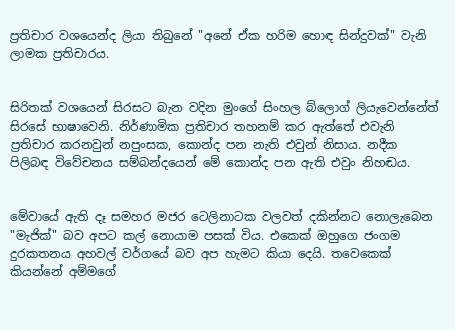ප්‍රතිචාර වශයෙන්ද ලියා තිබුනේ "අනේ ඒක හරිම හොඳ සින්දුවක්" වැනි ලාමක ප්‍රතිචාරය.


සිරිතක් වශයෙන් සිරසට බැන වදින මුංගේ සිංහල බ්ලොග් ලියැවෙන්නේත් සිරසේ භාෂාවෙනි. නිර්ණාමික ප්‍රතිචාර තහනම් කර ඇත්තේ එවැනි ප්‍රතිචාර කරනවුන් නපුංසක, කොන්ද පන නැති එවුන් නිසාය. නදීක පිලිබඳ විවේචනය සම්බන්දයෙන් මේ කොන්ද පන ඇති එවුං නිහඬය.


මේවායේ ඇති දෑ සමහර මජර ටෙලිනාටක වලවත් දකින්නට නොලැබෙන "මැජික්" බව අපට කල් නොයාම පසක් විය. එකෙක් ඔහුගෙ ජංගම දුරකතනය අහවල් වර්ගයේ බව අප හැමට කියා දෙයි. තවෙකෙක් කියන්නේ අම්මගේ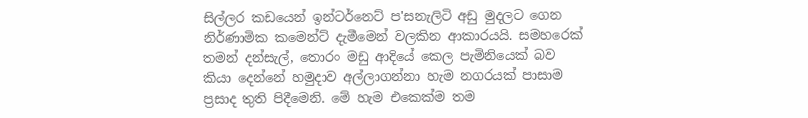සිල්ලර කඩයෙන් ඉන්ටර්නෙට් ප'සනැලිටි අඩු මුදලට ගෙන නිර්ණාමික කමෙන්ට් දැමීමෙන් වලකින ආකාරයයි. සමහරෙක් තමන් දන්සැල්, තොරං මඩු ආදියේ කෙල පැමිනියෙක් බව කියා දෙන්නේ හමුදාව අල්ලාගන්නා හැම නගරයක් පාසාම ප්‍රසාද තුති පිදීමෙනි. මේ හැම එකෙක්ම තම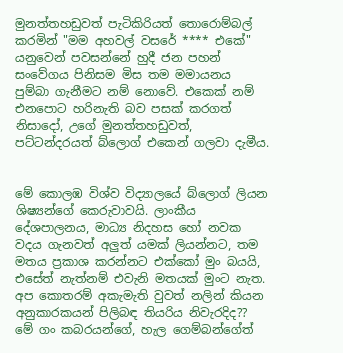මුනත්තහඩුවත් පැටිකිරියත් තොරොම්බල් කරමින් "මම අහවල් වසරේ **** එකේ" යනුවෙන් පවසන්නේ හුදී ජන පහන් සංවේගය පිනිසම මිස තම මමායනය පුම්බා ගැනීමට නම් නොවේ. එකෙක් නම් එනපොට හරිනැති බව පසක් කරගත් නිසාදෝ, උගේ මුනත්තහඩුවත්, පට්ටන්දරයත් බ්ලොග් එකෙන් ගලවා දැමීය.


මේ කොලඹ විශ්ව විද්‍යාලයේ බ්ලොග් ලියන ශිෂ්‍යන්ගේ කෙරුවාවයි. ලාංකීය දේශපාලනය, මාධ්‍ය නිදහස හෝ නවක වදය ගැනවත් අලුත් යමක් ලියන්නට, තම මතය ප්‍රකාශ කරන්නට එක්කෝ මුං බයයි, එසේත් නැත්නම් එවැනි මතයක් මුංට නැත. අප කොතරම් අකැමැති වුවත් නලින් කියන අනුකාරකයන් පිලිබඳ තියරිය නිවැරදිද??
මේ ගං කබරයන්ගේ, හැල ගෙම්බන්ගේත්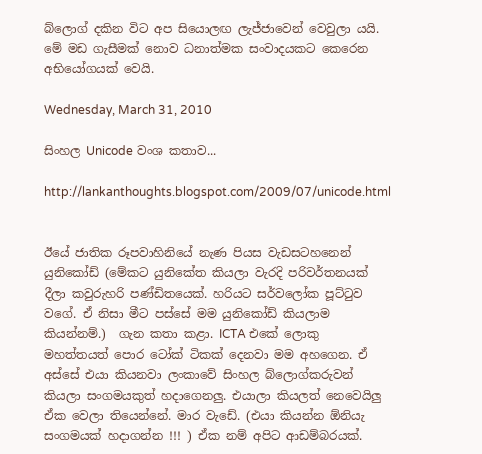බ්ලොග් දකින විට අප සියොලඟ ලැජ්ජාවෙන් වෙවුලා යයි.
මේ මඩ ගැසීමක් නොව ධනාත්මක සංවාදයකට කෙරෙන අභියෝගයක් වෙයි.

Wednesday, March 31, 2010

සිංහල Unicode වංශ කතාව...

http://lankanthoughts.blogspot.com/2009/07/unicode.html


ඊයේ ජාතික රූපවාහිනියේ නැණ පියස වැඩසටහනෙන් යුනිකෝඩ් (මේකට යුනිකේත කියලා වැරදි පරිවර්තනයක් දීලා කවුරුහරි පණ්ඩිතයෙක්. හරිය‍ට සර්වලෝක පූට්ටුව වගේ. ඒ නිසා මීට පස්සේ මම යුනිකෝඩ් කියලාම කියන්නම්.)  ගැන කතා ක‍ළා. ICTA එකේ ලොකු මහත්තයත් පොර ටෝක් ටිකක් දෙනවා මම අහගෙන. ඒ අස්සේ එයා කියනවා ලංකාවේ සිංහල බ්ලොග්කරුවන් කියලා සංගමයකුත් හදාගෙනලු. එයාලා කියලත් නෙවෙයිලු ඒක වෙලා තියෙන්නේ. මාර වැඩේ. (එයා කියන්න ඕනියැ සංගමයක් හදාගන්න !!! ) ඒක නම් අපිට ආඩම්බරයක්.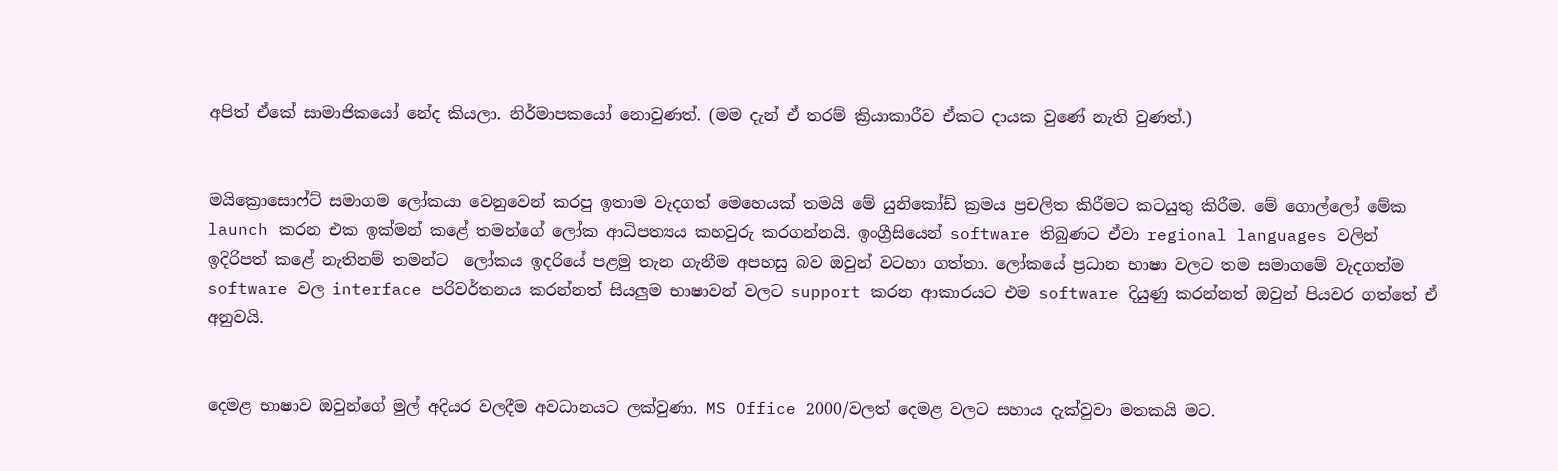අපිත් ඒකේ සාමාජිකයෝ නේද කියලා. නිර්මාපකයෝ නොවුණත්. (මම දැන් ඒ තරම් ක්‍රියාකාරීව ඒකට දායක වුණේ නැති වුණත්.)


මයික්‍රොසොෆ්ට් සමාගම ලෝකයා වෙනුවෙන් කරපු ඉතාම වැදගත් මෙහෙයක් තමයි මේ යුනිකෝඩ් ක්‍රමය ප්‍රචලිත කිරීමට කටයුතු කිරීම. මේ ගොල්ලෝ මේක launch කරන එක ඉක්මන් කළේ තමන්ගේ ලෝක ආධිපත්‍යය කහවුරු කරගන්නයි. ඉංග්‍රීසියෙන් software තිබුණට ඒවා regional languages වලින් ඉදිරිපත් කළේ නැතිනම් තමන්ට  ලෝකය ඉදරියේ පළමු තැන ගැනීම අපහසු බව ඔවුන් වටහා ගත්තා. ලෝකයේ ප්‍රධාන භාෂා වලට තම සමාගමේ වැදගත්ම software වල interface පරිවර්තනය කරන්නත් සියලුම භාෂාවන් වලට support කරන ආකාරයට එම software දියුණු කරන්නත් ඔවුන් පියවර ගත්තේ ඒ අනුවයි.


දෙමළ භාෂාව ඔවුන්ගේ මුල් අදියර වලදීම අවධානයට ලක්වුණා. MS Office 2000/වලත් දෙමළ වලට සහාය දැක්වුවා මතකයි මට.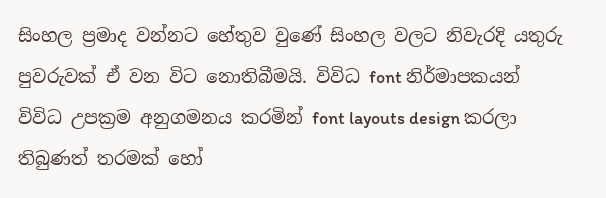සිංහල ප්‍රමාද වන්නට හේතුව වුණේ සිංහල වලට නිවැරදි යතුරු පුවරුවක් ඒ වන විට නොතිබීමයි. විවිධ font නිර්මාපකයන් විවිධ උපක්‍රම අනුගමනය කරමින් font layouts design කරලා තිබුණත් තරමක් හෝ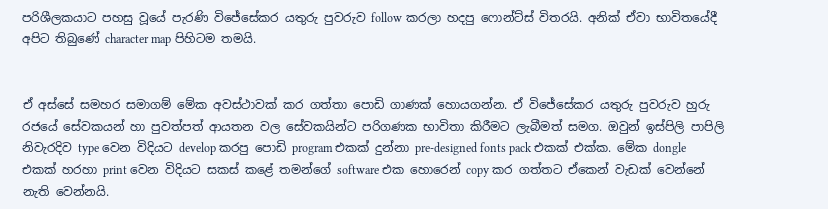පරිශීලකයාට පහසු වූයේ පැරණි විජේසේකර යතුරු පුවරුව follow කරලා හදපු ෆොන්ට්ස් විතරයි. අනික් ඒවා භාවිතයේදී අපිට තිබුණේ character map පිහිටම තමයි.


ඒ අස්සේ සමහර සමාගම් මේක අවස්ථාවක් කර ගත්තා පොඩි ගාණක් හොයගන්න. ඒ ‍විජේසේකර යතුරු පුවරුව හුරු රජයේ සේවකයන් හා පුවත්පත් ආයතන වල සේවකයින්ට පරිගණක භාවිතා කිරීමට ලැබීමත් සමග. ඔවුන් ඉස්පිලි පාපිලි නිවැරදිව type වෙන විදියට develop කරපු පොඩි program එකක් දුන්නා pre-designed fonts pack එකක් එක්ක. මේක dongle එකක් හරහා print වෙන විදියට සකස් කළේ තමන්ගේ software එක හොරෙන් copy කර ගත්තට ඒකෙන් වැඩක් වෙන්නේ  නැති වෙන්නයි.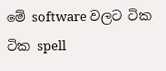මේ software වලට ටික ටික spell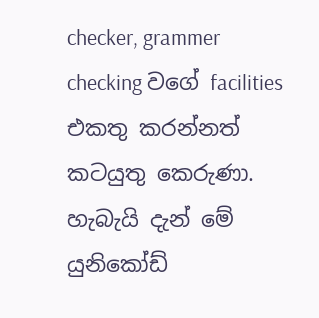checker, grammer checking වගේ facilities එකතු කරන්නත් කටයුතු කෙරුණා. හැබැයි දැන් මේ යුනි‍කෝඩ්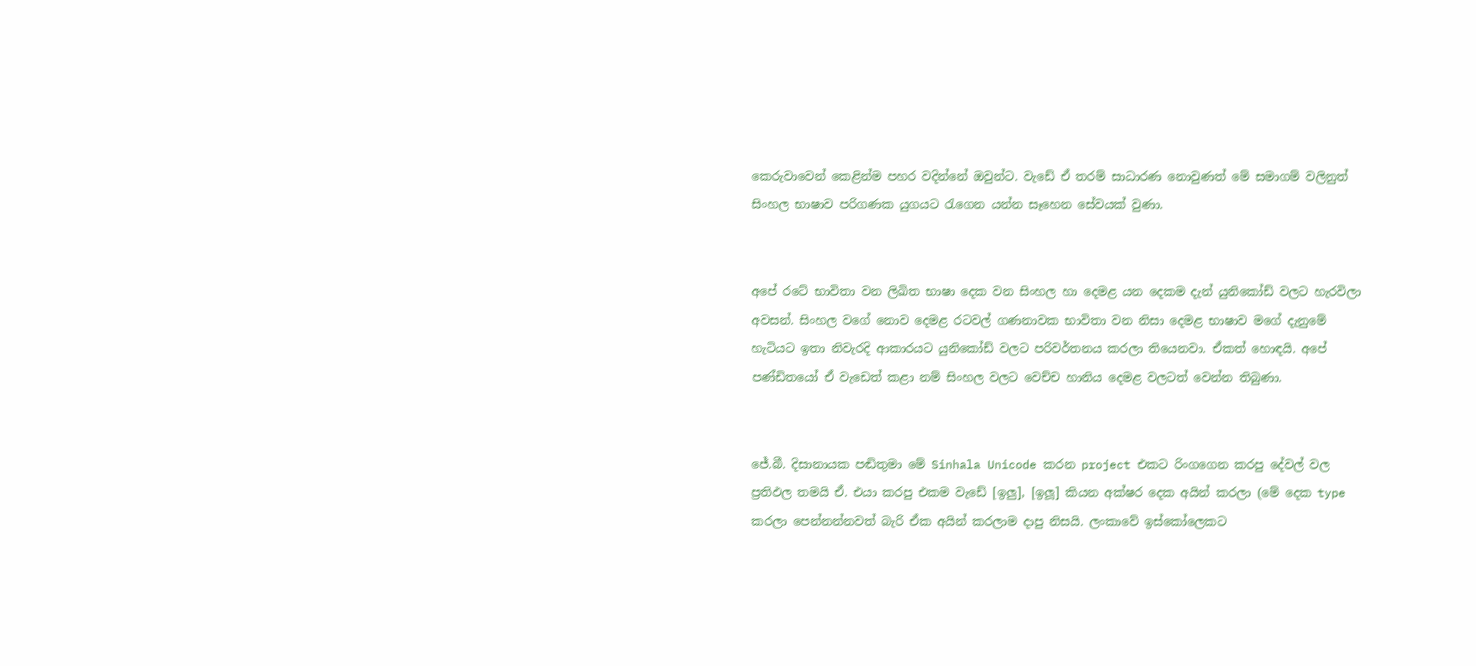කෙරුවාවෙන් කෙළින්ම පහර වදින්නේ ඔවුන්ට. වැඩේ ඒ තරම් සාධාරණ නොවුණත් මේ සමාගම් වලිනුත් සිංහල භාෂාව පරිගණක යුගයට රැගෙන යන්න සෑහෙන සේවයක් වුණා.


අපේ රටේ භාවිතා වන ලිඛිත භාෂා දෙක වන සිංහල හා දෙමළ යන දෙකම දැන් යුනිකෝඩ් වලට හැරවිලා අවසන්. සිංහල වගේ නොව දෙමළ රටවල් ගණනාවක භාවිතා වන නිසා දෙමළ භාෂාව මගේ දැනුමේ හැටියට ඉතා නිවැරදි ආකාරයට යුනිකෝඩ් වලට පරිවර්තනය කරලා තියෙනවා. ඒකත් හොඳයි. අපේ පණ්ඩිතයෝ ඒ වැඩෙත් කළා නම් සිංහල වලට වෙච්ච හානිය දෙමළ වලටත් වෙන්න තිබුණා.


ජේ.බී. දිසානායක පඬිතුමා‍ මේ Sinhala Unicode කරන project එකට රිංගගෙන ක‍රපු දේවල් වල ප්‍රතිඵල තමයි ඒ. එයා කරපු එකම වැඩේ [ඉලු], [ඉලූ] කියන අක්ෂර දෙක අයින් කරලා (මේ දෙක type කරලා පෙන්නන්නවත් බැරි ඒක අයින් කරලාම දාපු නිසයි. ලංකාවේ ඉස්කෝලෙකට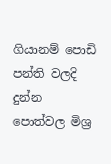ගියානම් ‍පොඩි පන්ති වලදි දුන්න පොත්වල මිශ්‍ර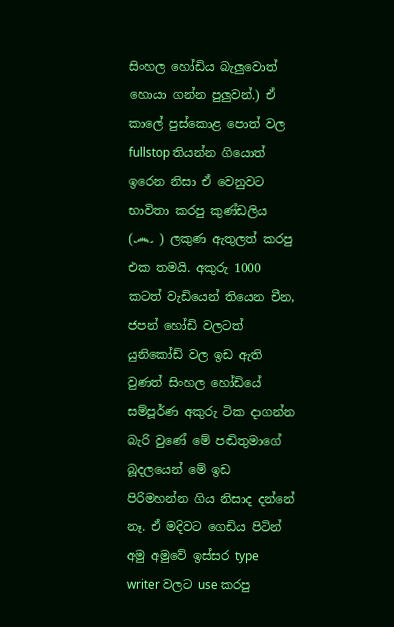සිංහල හෝඩිය බැලුවොත් හොයා ගන්න පුලුවන්.) ඒ කාලේ පුස්කොළ පොත් වල fullstop තියන්න ගියොත් ඉරෙන නිසා ඒ වෙනුවට භාවිතා කරපු කුණ්ඩලිය (෴ ) ලකුණ ඇතුලත් කරපු එක තමයි. අකුරු 1000 කටත් වැඩියෙන් තියෙන චීන, ජපන් හෝඩි වලටත් යුනිකෝඩ් වල ඉඩ ඇති වුණත් සිංහල හෝඩි‍යේ සම්පූර්ණ අකුරු ටික දාගන්න බැරි වුණේ මේ පඬිතුමාගේ බූදලයෙන් මේ ඉඩ පිරිමහන්න ගිය නිසාද දන්නේ නෑ. ඒ මදිවට ගෙඩිය පිටින් අමු අමුවේ ඉස්සර type writer වලට use කරපු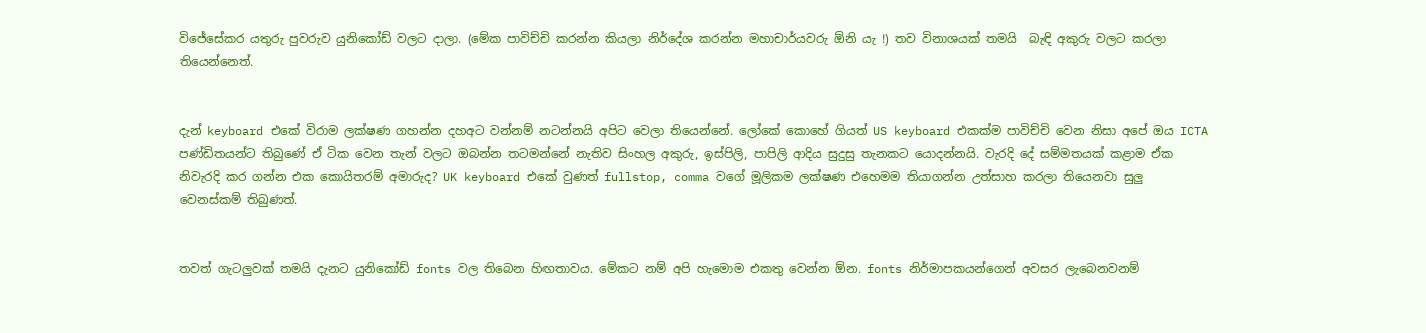විජේසේකර යතුරු පුවරුව යුනිකෝඩ් වලට දාලා. (මේක පාවිච්චි කරන්න කියලා නිර්දේශ කර‍න්න මහාචාර්යවරු ඕනි යැ !) තව විනාශයක් තමයි ‍‍‍‍ බැඳි අකුරු වලට කරලා තියෙන්නෙත්.


දැන් keyboard එකේ විරාම ලක්ෂණ ගහන්න දහඅට වන්න‍ම් නටන්නයි අපිට වෙලා තියෙන්නේ. ලෝකේ කොහේ ගියත් US keyboard එකක්ම පාවිච්චි වෙන නිසා අපේ ඔය ICTA පණ්ඩිතයන්ට තිබුණේ ඒ ටික වෙන තැන් වලට ඔබන්න තටමන්නේ නැතිව සිංහල අකුරු, ඉස්පිලි, පාපිලි ආදිය සුදුසු තැනකට යොදන්නයි. වැරදි දේ සම්මතයක් කළාම ඒක නිවැරදි කර ගන්න එක කොයිතරම් අමාරුද? UK keyboard එකේ වුණත් fullstop, comma වගේ මූලිකම ලක්ෂණ එහෙමම තියාගන්න උත්සාහ කරලා තියෙනවා සුලු වෙනස්කම් තිබුණත්.


තවත් ගැටලුවක් තමයි දැනට යුනිකෝඩ් fonts වල තිබෙන හිඟතාවය. මේකට නම් අපි හැමොම එකතු වෙන්න ඕන. fonts නිර්මාපකයන්ගෙන් අවසර ලැබෙනවනම්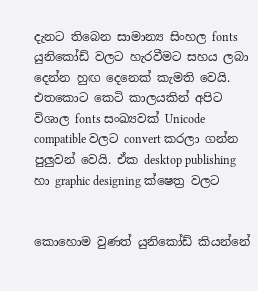දැනට තිබෙන සාමාන්‍ය සිංහල fonts යුනිකෝඩ් වලට හැරවීමට සහය ලබා දෙන්න හුඟ දෙනෙක් කැමති වෙයි. එතකොට කෙටි කාලයකින් අපිට විශාල fonts සංඛ්‍යවක් Unicode compatible වලට convert කරලා ගන්න පුලුවන් වෙයි. ඒක desktop publishing හා graphic designing ක්ෂෙත්‍ර වලට


කොහොම වුණත් යුනිකෝඩ් කියන්නේ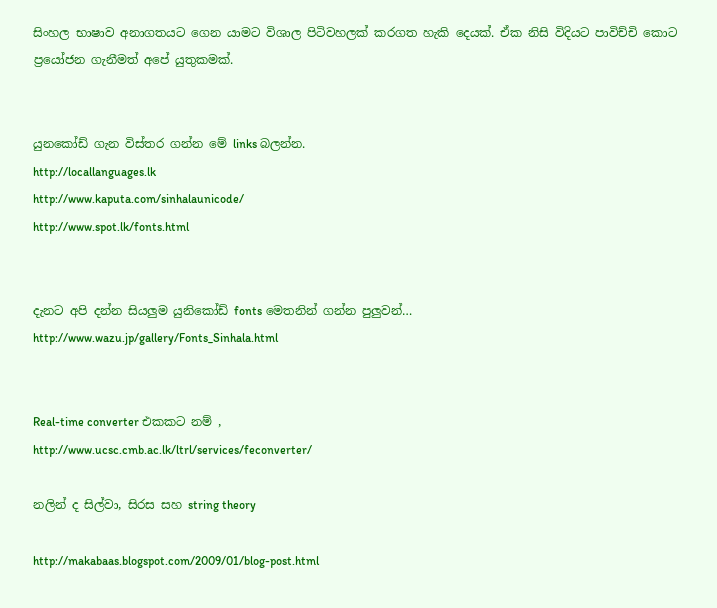සිංහල භාෂාව අනාගතයට ගෙන යාමට විශාල පිටිවහලක් කරගත හැකි දෙයක්. ඒක නිසි විදියට පාවිච්චි කොට ප්‍රයෝජන ගැනීමත් අපේ යුතුකමක්.


යුනකෝඩ් ගැන විස්තර ගන්න මේ links බලන්න.
http://locallanguages.lk
http://www.kaputa.com/sinhalaunicode/
http://www.spot.lk/fonts.html


දැනට අපි දන්න සියලුම යුනිකෝඩ් fonts මෙතනින් ගන්න පුලුවන්…
http://www.wazu.jp/gallery/Fonts_Sinhala.html


Real-time converter එකකට නම් ,
http://www.ucsc.cmb.ac.lk/ltrl/services/feconverter/

නලින් ද සිල්වා, සිරස සහ string theory

http://makabaas.blogspot.com/2009/01/blog-post.html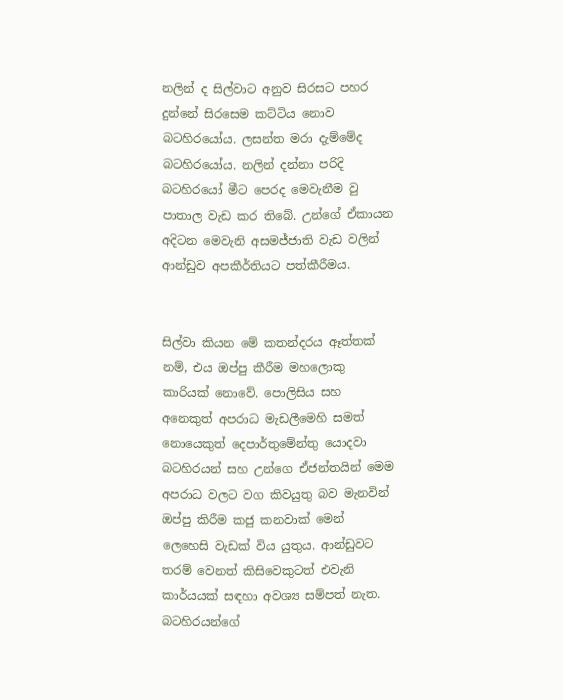නලින් ද සිල්වාට අනුව සිරසට පහර දුන්නේ සිරසෙම කට්ටිය නොව බටහිරයෝය. ලසන්ත මරා දැම්මේද බටහිරයෝය. නලින් දන්නා පරිදි බටහිරයෝ මීට පෙරද මෙවැනීම වු පාතාල වැඩ කර තිබේ. උන්ගේ ඒකායන අදිටන මෙවැනි අසමජ්ජාති වැඩ වලින් ආන්ඩුව අපකීර්තියට පත්කීරීමය.


සිල්වා කියන මේ කතන්දරය ඈත්තක් නම්, එය ඔප්පු කීරීම මහලොකු කාරියක් නොවේ. පොලිසිය සහ අනෙකුත් අපරාධ මැඩලීමෙහි සමත් නොයෙකුත් දෙපාර්තුමේන්තු යොදවා බටහිරයන් සහ උන්ගෙ ඒජන්තයින් මෙම අපරාධ වලට වග කිවයුතු බව මැනවින් ඔප්පු කිරීම කජු කනවාක් මෙන් ලෙහෙසි වැඩක් විය යුතුය. ආන්ඩුවට තරම් වෙනත් කිසිවෙකුටත් එවැනි කාර්යයක් සඳහා අවශ්‍ය සම්පත් නැත. බටහිරයන්ගේ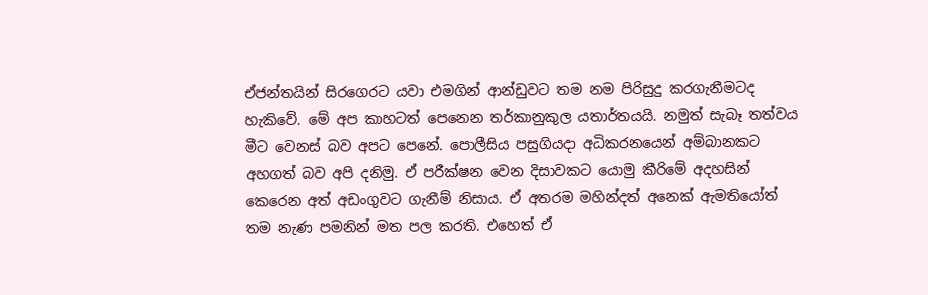ඒජන්තයින් සිරගෙරට යවා එමගින් ආන්ඩුවට තම නම පිරිසුදු කරගැනීමටද හැකිවේ. මේ අප කාහටත් පෙනෙන තර්කානුකුල යතාර්තයයි. නමුත් සැබෑ තත්වය මීට වෙනස් බව අපට පෙනේ. පොලීසිය පසුගියදා අධිකරනයෙන් අම්බානකට අහගත් බව අපි දනිමු. ඒ පරීක්ෂන වෙන දිසාවකට යොමු කීරිමේ අදහසින් කෙරෙන අත් අඩංගුවට ගැනීම් නිසාය. ඒ අතරම මහින්දත් අනෙක් ඇමතියෝත් තම නැණ පමනින් මත පල කරති. එහෙත් ඒ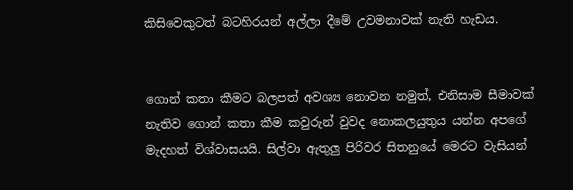කිසිවෙකුටත් බටහිරයන් අල්ලා දීමේ උවමනාවක් නැති හැඩය.


ගොන් කතා කීමට බලපත් අවශ්‍ය නොවන නමුත්, එනිසාම සීමාවක් නැතිව ගොන් කතා කීම කවුරුන් වුවද නොකලයුතුය යන්න අපගේ මැදහත් විශ්වාසයයි. සිල්වා ඇතුලු පිරිවර සිතනුයේ මෙරට වැසියන්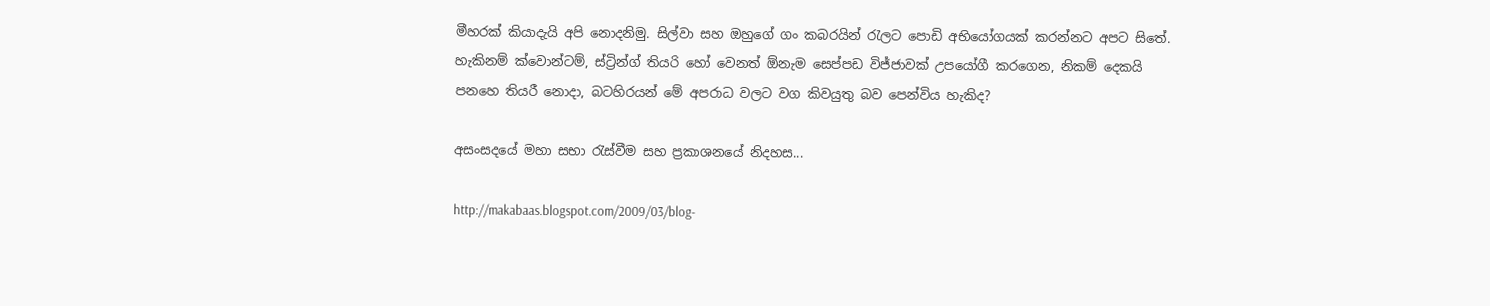මීහරක් කියාදැයි අපි නොදනිමු. සිල්වා සහ ඔහුගේ ගං කබරයින් රැලට පොඩි අභියෝගයක් කරන්නට අපට සිතේ. හැකිනම් ක්වොන්ටම්, ස්ට්‍රින්ග් තියරි හෝ වෙනත් ඕනැම සෙප්පඩ විජ්ජාවක් උපයෝගී කරගෙන, නිකම් දෙකයි පනහෙ තියරී නොදා, බටහිරයන් මේ අපරාධ වලට වග කිවයුතු බව පෙන්විය හැකිද?

අසංසදයේ මහා සභා රැස්වීම සහ ප්‍රකාශනයේ නිදහස...

http://makabaas.blogspot.com/2009/03/blog-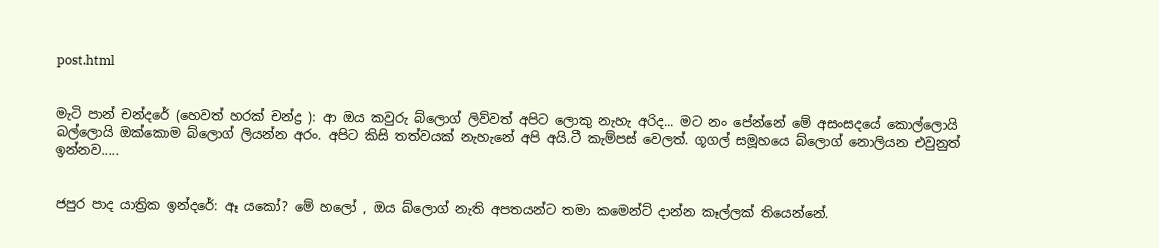post.html


මැටි පාන් චන්දරේ (හෙවත් හරක් චන්ද්‍ර ): ආ ඔය කවුරු බ්ලොග් ලිව්වත් අපිට ලොකු නැහැ අරිද... මට නං පේන්නේ මේ අසංසදයේ කොල්ලොයි බල්ලොයි ඔක්කොම බ්ලොග් ලියන්න අරං. අපිට කිසි තත්වයක් නැහැනේ අපි අයි.ටී කැම්පස් වෙලත්. ගූගල් සමූහයෙ බ්ලොග් නොලියන එවුනුත් ඉන්නව.....


ජපුර පාද යාත්‍රික ඉන්දරේ: ඈ යකෝ? මේ හලෝ , ඔය බ්ලොග් නැති අපතයන්ට තමා කමෙන්ට් දාන්න කෑල්ලක් තියෙන්නේ.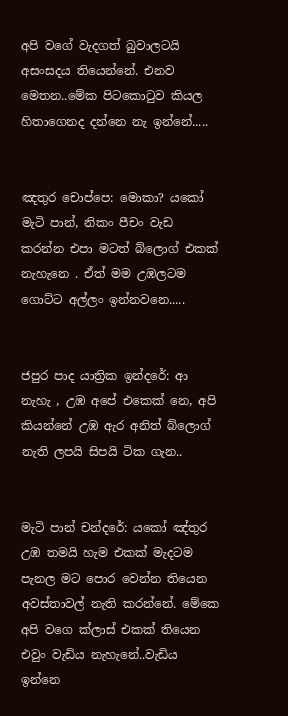අපි වගේ වැදගත් බුවාලටයි අසංසදය තියෙන්නේ. එනව මෙතන..මේක පිටකොටුව කියල හිතාගෙනද දන්නෙ නැ ඉන්නේ.....


ඤතුර චොප්පෙ: මොකා? යකෝ මැටි පාන්, නිකං පීචං වැඩ කරන්න එපා මටත් බ්ලොග් එකක් නැහැනෙ . ඒත් මම උඹලටම ගොට්ට අල්ලං ඉන්නවනෙ.....


ජපුර පාද යාත්‍රික ඉන්දරේ: ආ නැහැ , උඹ අපේ එකෙක් නෙ, අපි කියන්නේ උඹ ඇර අනිත් බ්ලොග් නැති ලපයි සිපයි ටික ගැන..


මැටි පාන් චන්දරේ: යකෝ ඤ්තුර උඹ තමයි හැම එකක් මැදටම පැනල මට පොර වෙන්න තියෙන අවස්තාවල් නැති කරන්නේ. මේකෙ අපි වගෙ ක්ලාස් එකක් තියෙන එවුං වැඩිය නැහැනේ..වැඩිය ඉන්නෙ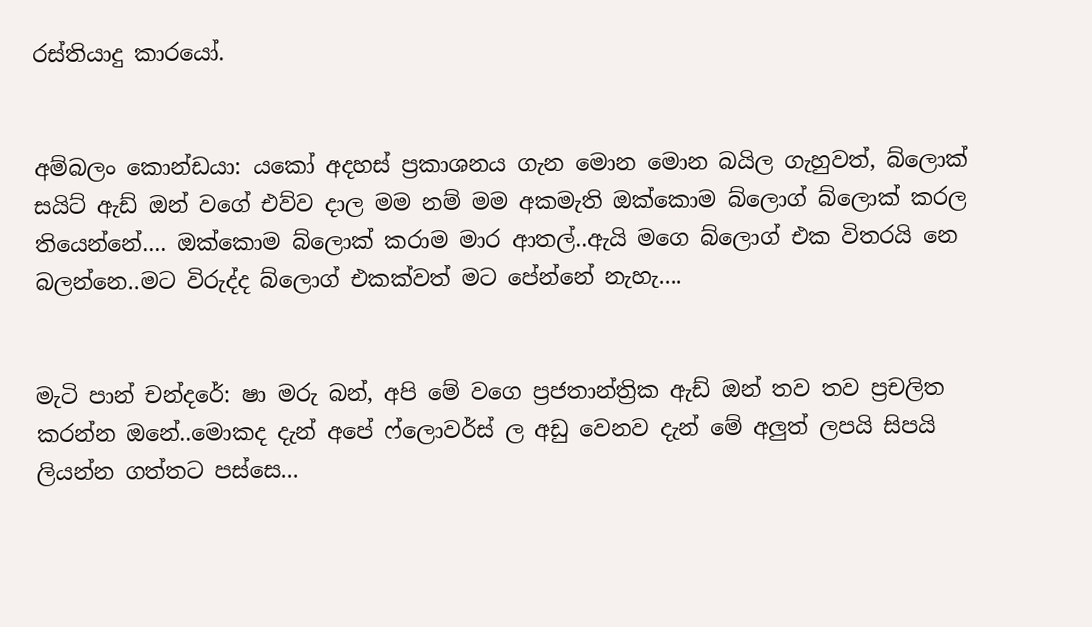රස්තියාදු කාරයෝ.


අම්බලං කොන්ඩයා: යකෝ අදහස් ප්‍රකාශනය ගැන මොන මොන බයිල ගැහුවත්, බ්ලොක් සයිට් ඇඩ් ඔන් වගේ එව්ව දාල මම නම් මම අකමැති ඔක්කොම බ්ලොග් බ්ලොක් කරල තියෙන්නේ.... ඔක්කොම බ්ලොක් කරාම මාර ආතල්..ඇයි මගෙ බ්ලොග් එක විතරයි නෙ බලන්නෙ..මට විරුද්ද බ්ලොග් එකක්වත් මට පේන්නේ නැහැ....


මැටි පාන් චන්දරේ: ෂා මරු බන්, අපි මේ වගෙ ප්‍රජතාන්ත්‍රික ඇඩ් ඔන් තව තව ප්‍රචලිත කරන්න ඔනේ..මොකද දැන් අපේ ෆ්ලොවර්ස් ල අඩු වෙනව දැන් මේ අලුත් ලපයි සිපයි ලියන්න ගත්තට පස්සෙ...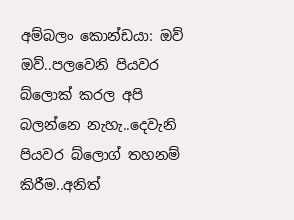අම්බලං කොන්ඩයා: ඔව් ඔව්..පලවෙනි පියවර බ්ලොක් කරල අපි බලන්නෙ නැහැ..දෙවැනි පියවර බ්ලොග් තහනම් කිරීම..අනිත්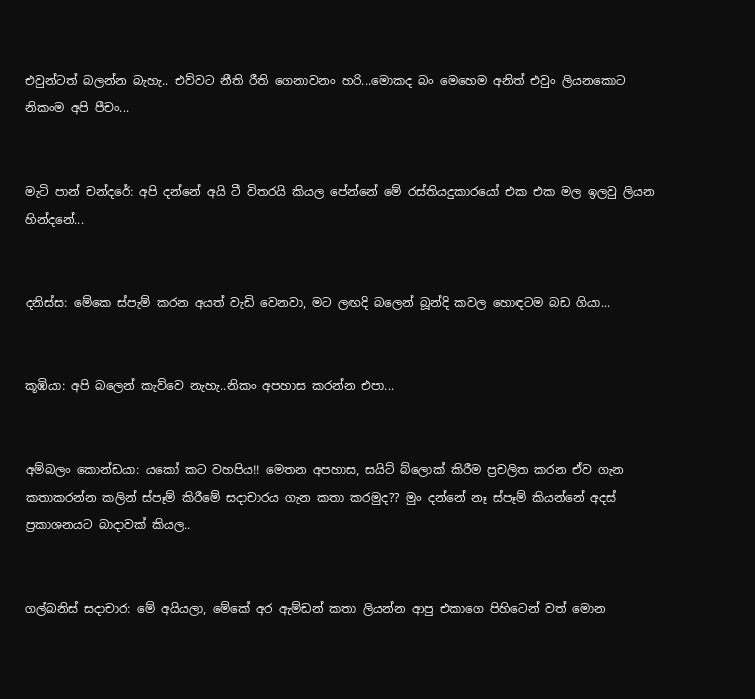එවුන්ටත් බලන්න බැහැ.. එව්වට නීති රීති ගෙනාවනං හරි...මොකද බං මෙහෙම අනිත් එවුං ලියනකොට නිකංම අපි පීචං...


මැටි පාන් චන්දරේ: අපි දන්නේ අයි ටී විතරයි කියල පේන්නේ මේ රස්තියදුකාරයෝ එක එක මල ඉලවු ලියන හින්දනේ...


දනිස්ස: මේකෙ ස්පැම් කරන අයත් වැඩි වෙනවා, මට ලඟදි බලෙන් බූන්දි කවල හොඳටම බඩ ගියා...


කූඹියා: අපි බලෙන් කැව්වෙ නැහැ..නිකං අපහාස කරන්න එපා...


අම්බලං කොන්ඩයා: යකෝ කට වහපිය!! මෙතන අපහාස, සයිට් බ්ලොක් කිරීම ප්‍රචලිත කරන ඒව ගැන කතාකරන්න කලින් ස්පෑම් කිරීමේ සදාචාරය ගැන කතා කරමුද?? මුං දන්නේ නෑ ස්පෑම් කියන්නේ අදස් ප්‍රකාශනයට බාදාවක් කියල..


ගල්බනිස් සදාචාර: මේ අයියලා, මේකේ අර ඇම්ඩන් කතා ලියන්න ආපු එකාගෙ පිහිටෙන් වත් මොන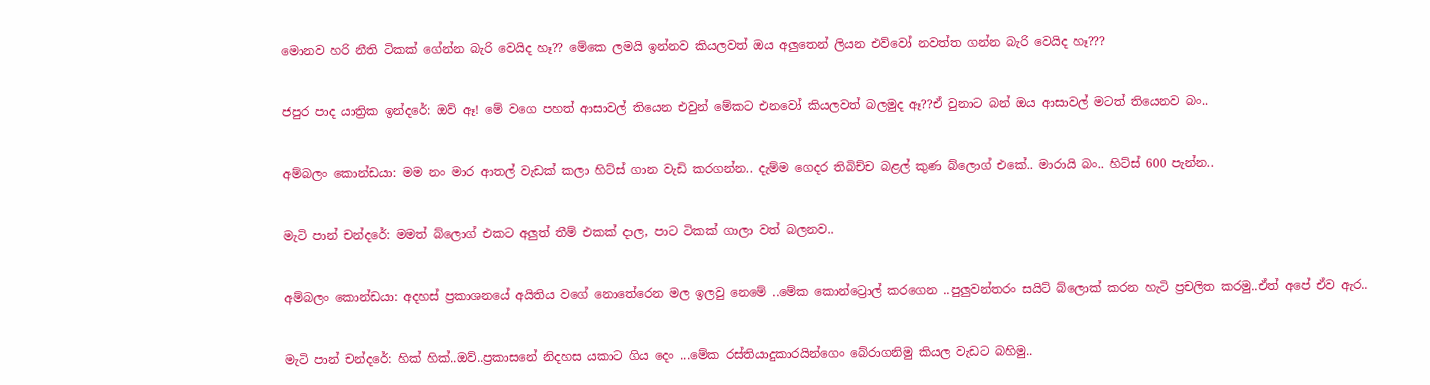මොනව හරි නීති ටිකක් ගේන්න බැරි වෙයිද හෑ?? මේකෙ ලමයි ඉන්නව කියලවත් ඔය අලුතෙන් ලියන එව්වෝ නවත්ත ගන්න බැරි වෙයිද හෑ???


ජපුර පාද යාත්‍රික ඉන්දරේ: ඔව් ඈ! මේ වගෙ පහත් ආසාවල් තියෙන එවුන් මේකට එනවෝ කියලවත් බලමුද ඈ??ඒ වුනාට බන් ඔය ආසාවල් මටත් තියෙනව බං..


අම්බලං කොන්ඩයා: මම නං මාර ආතල් වැඩක් කලා හිට්ස් ගාන වැඩි කරගන්න.. දැම්ම ගෙදර තිබිච්ච බළල් කුණ බ්ලොග් එකේ.. මාරායි බං.. හිට්ස් 600 පැන්න..


මැටි පාන් චන්දරේ: මමත් බ්ලොග් එකට අලුත් තීම් එකක් දාල, පාට ටිකක් ගාලා වත් බලනව..


අම්බලං කොන්ඩයා: අදහස් ප්‍රකාශනයේ අයිතිය වගේ නොතේරෙන මල ඉලවු නෙමේ ..මේක කොන්ට්‍රොල් කරගෙන ..පුලුවන්තරං සයිට් බ්ලොක් කරන හැටි ප්‍රචලිත කරමු..ඒත් අපේ ඒව ඇර..


මැටි පාන් චන්දරේ: හික් හික්..ඔව්..ප්‍රකාසනේ නිදහස යකාට ගිය දෙං ...මේක රස්තියාදුකාරයින්ගෙං බේරාගනිමු කියල වැඩට බහිමු..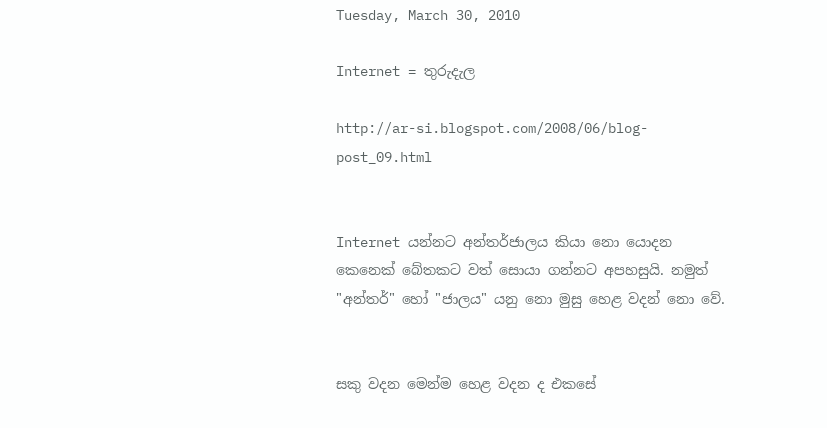Tuesday, March 30, 2010

Internet = තුරුදැල

http://ar-si.blogspot.com/2008/06/blog-post_09.html


Internet යන්නට අන්තර්ජාලය කියා නො යොදන කෙනෙක් බේතකට වත් සොයා ගන්නට අපහසුයි. නමුත් "අන්තර්" හෝ "ජාලය" යනු නො මුසු හෙළ වදන් නො වේ.


සකු වදන මෙන්ම හෙළ වදන ද එකසේ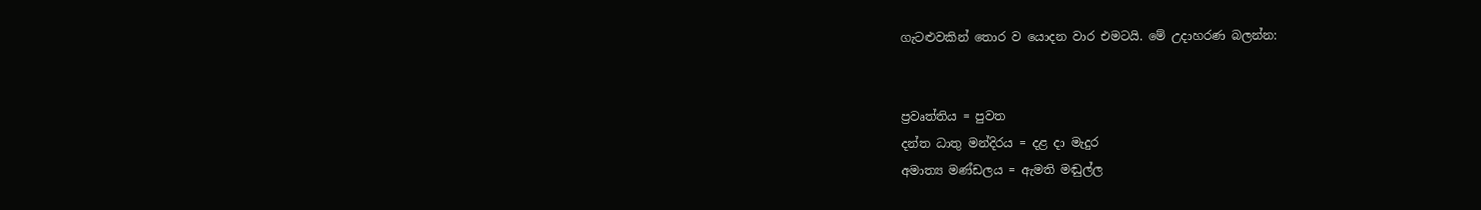ගැටළුවකින් තොර ව යොදන වාර එමටයි. මේ උදාහරණ බලන්න:


ප්‍රවෘත්තිය = පුවත
දන්ත ධාතු මන්දිරය = දළ දා මැදුර
අමාත්‍ය මණ්ඩලය = ඇමති මඬුල්ල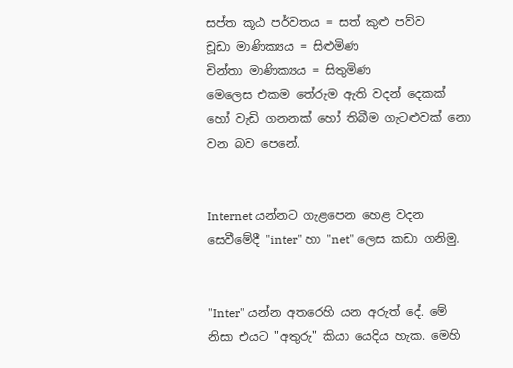සප්ත කූඨ පර්වතය = සත් කුළු පව්ව
චූඩා මාණික්‍යය = සිළුමිණ
චින්තා මාණික්‍යය = සිතුමිණ
මෙලෙස එකම තේරුම ඇති වදන් දෙකක් හෝ වැඩි ගනනක් හෝ තිබීම ගැටළුවක් නො වන බව පෙනේ.


Internet යන්නට ගැළපෙන හෙළ වදන සෙවීමේදී "inter" හා "net" ලෙස කඩා ගනිමු.


"Inter" යන්න අතරෙහි යන අරුත් දේ. මේ නිසා එයට "අතුරු" කියා යෙදිය හැක. මෙහි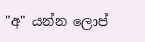"අ" යන්න ලොප්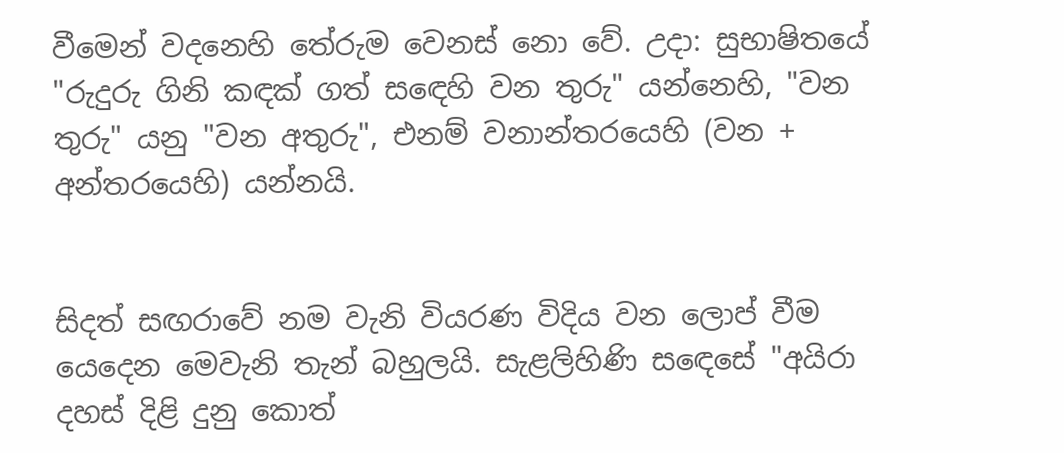වීමෙන් වදනෙහි තේරුම වෙනස් නො වේ. උදා: සුභාෂිතයේ "රුදුරු ගිනි කඳක් ගත් සඳෙහි වන තුරු" යන්නෙහි, "වන තුරු" යනු "වන අතුරු", එනම් වනාන්තරයෙහි (වන + අන්තරයෙහි) යන්නයි.


සිදත් සඟරාවේ නම වැනි වියරණ විදිය වන ලොප් වීම යෙදෙන මෙවැනි තැන් බහුලයි. සැළලිහිණි සඳෙසේ "අයිරා දහස් දිළි දුනු කොත්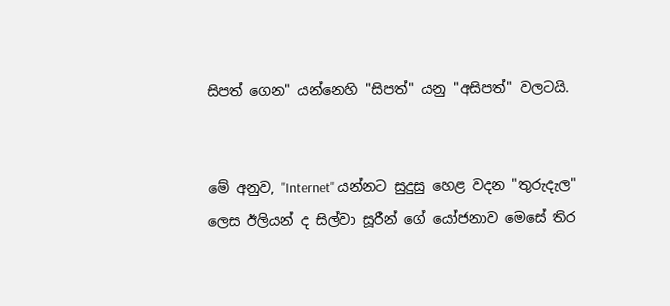සිපත් ගෙන" යන්නෙහි "සිපත්" යනු "අසිපත්" වලටයි.


මේ අනුව, "Internet" යන්නට සුදුසු හෙළ වදන "තුරුදැල" ලෙස ඊලියන් ද සිල්වා සූරීන් ගේ යෝජනාව මෙසේ තිර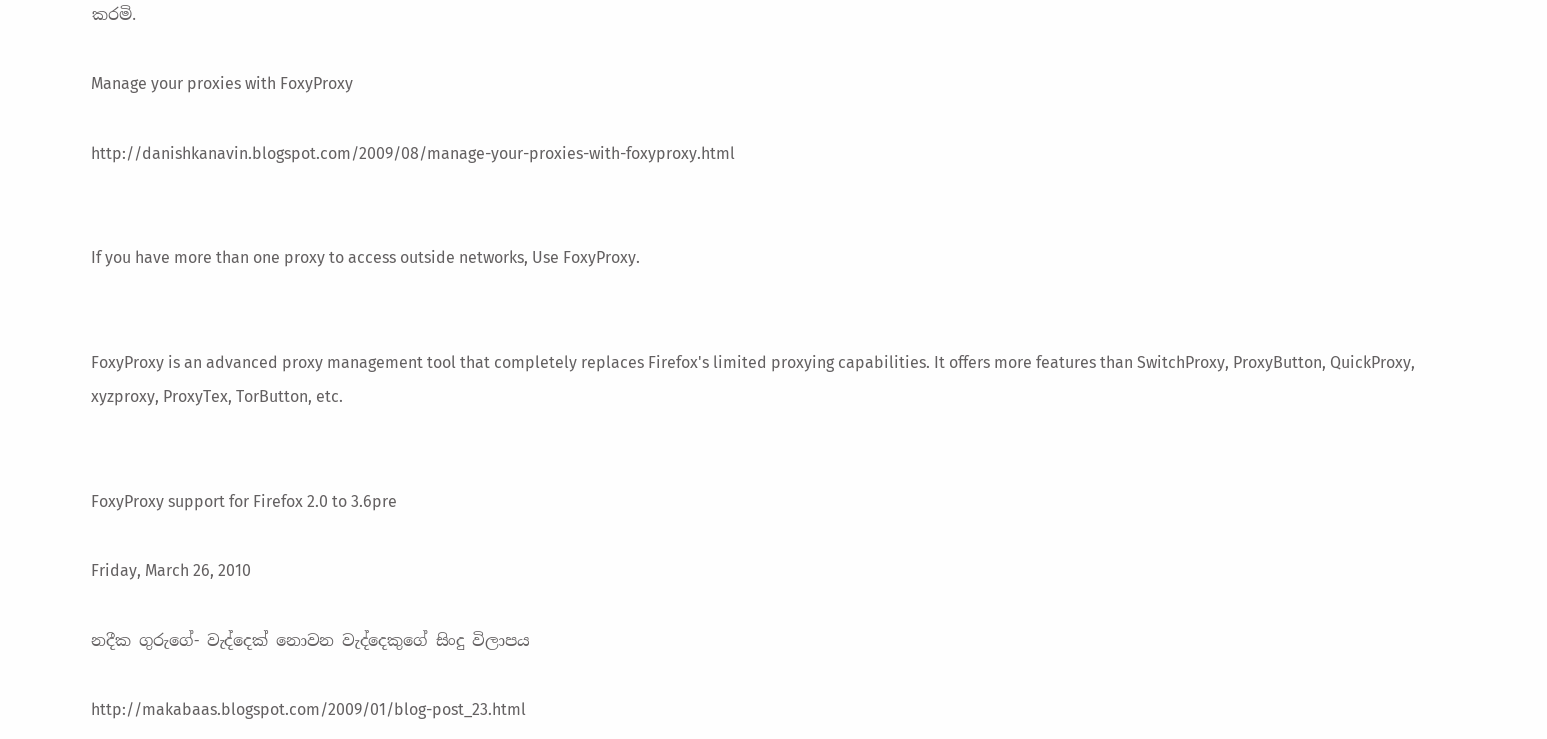කරමි.

Manage your proxies with FoxyProxy

http://danishkanavin.blogspot.com/2009/08/manage-your-proxies-with-foxyproxy.html


If you have more than one proxy to access outside networks, Use FoxyProxy.


FoxyProxy is an advanced proxy management tool that completely replaces Firefox's limited proxying capabilities. It offers more features than SwitchProxy, ProxyButton, QuickProxy, xyzproxy, ProxyTex, TorButton, etc.


FoxyProxy support for Firefox 2.0 to 3.6pre

Friday, March 26, 2010

නදීක ගුරුගේ- වැද්දෙක් නොවන වැද්දෙකුගේ සිංදු විලාපය

http://makabaas.blogspot.com/2009/01/blog-post_23.html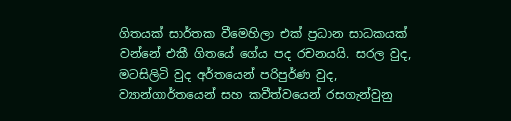ගිතයක් සාර්තක වීමෙහිලා එක් ප්‍රධාන සාධකයක් වන්නේ එකී ගිතයේ ගේය පද රචනයයි. සරල වුද, මටසිලිටි වුද අර්තයෙන් පරිපුර්ණ වුද, ව්‍යාන්ගාර්තයෙන් සහ කවීත්වයෙන් රසගැන්වුනු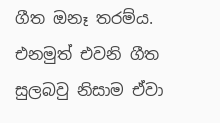ගීත ඔනෑ තරම්ය. එනමුත් එවනි ගීත සුලබවු නිසාම ඒවා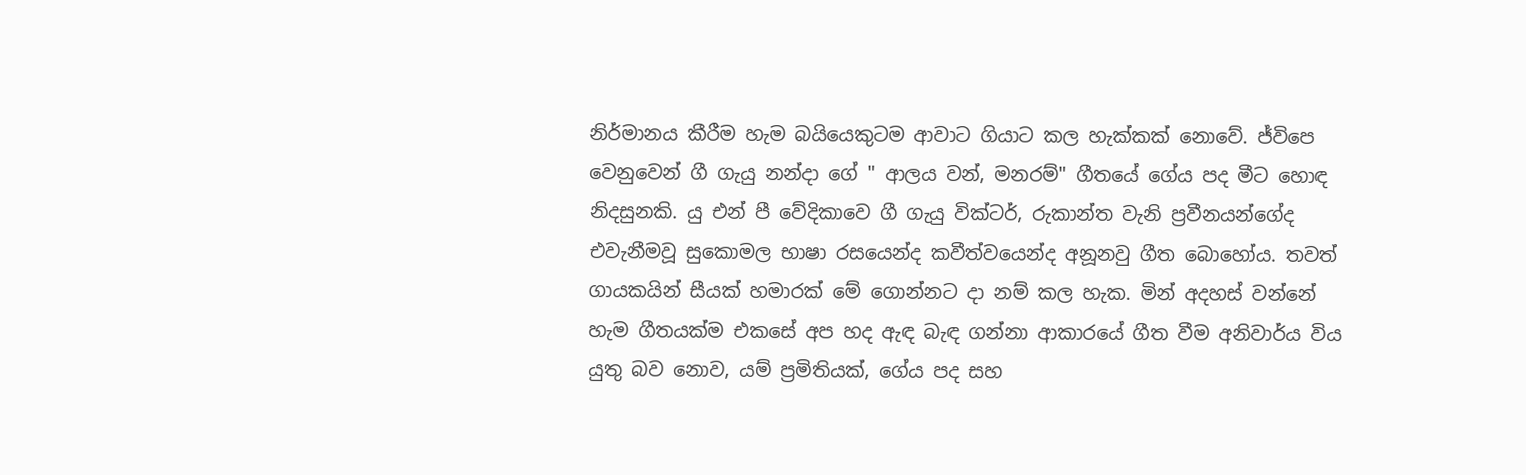නිර්මානය කීරීම හැම බයියෙකුටම ආවාට ගියාට කල හැක්කක් නොවේ. ජ්විපෙ වෙනුවෙන් ගී ගැයු නන්දා ගේ " ආලය වන්, මනරම්" ගීතයේ ගේය පද මීට හොඳ නිදසුනකි. යු එන් පී වේදිකාවෙ ගී ගැයු වික්ටර්, රුකාන්ත වැනි ප්‍රවීනයන්ගේද එවැනීමවූ සුකොමල භාෂා රසයෙන්ද කවීත්වයෙන්ද අනූනවු ගීත බොහෝය. තවත් ගායකයින් සීයක් හමාරක් මේ ගොන්නට දා නම් කල හැක. මින් අදහස් වන්නේ හැම ගීතයක්ම එකසේ අප හද ඇඳ බැඳ ගන්නා ආකාරයේ ගීත වීම අනිවාර්ය විය යුතු බව නොව, යම් ප්‍රමිතියක්, ගේය පද සහ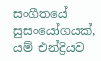සංගීතයේ සුසංයෝගයක්, යම් එන්ද්‍රියව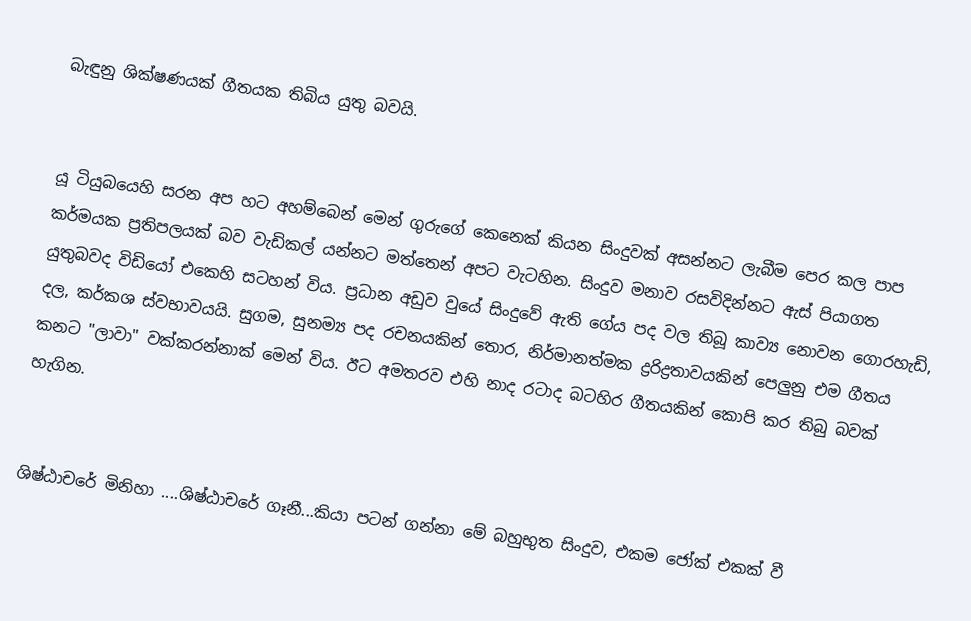බැඳුනු ශික්ෂණයක් ගීතයක තිබිය යුතු බවයි.


යූ ටියුබයෙහි සරන අප හට අහම්බෙන් මෙන් ගුරුගේ කෙනෙක් කියන සිංදුවක් අසන්නට ලැබීම පෙර කල පාප කර්මයක ප්‍රතිපලයක් බව වැඩිකල් යන්නට මත්තෙන් අපට වැටහින. සිංදුව මනාව රසවිදින්නට ඇස් පියාගත යුතුබවද විඩියෝ එකෙහි සටහන් විය. ප්‍රධාන අඩුව වුයේ සිංදුවේ ඇති ගේය පද වල තිබූ කාව්‍ය නොවන ගොරහැඩි, දල, කර්කශ ස්වභාවයයි. සුගම, සුනම්‍ය පද රචනයකින් තොර, නිර්මානත්මක ද්‍රරිද්‍රතාවයකින් පෙලුනු එම ගීතය කනට "ලාවා" වක්කරන්නාක් මෙන් විය. ඊට අමතරව එහි නාද රටාද බටහිර ගීතයකින් කොපි කර තිබු බවක් හැගින.


ශිෂ්ඨාචරේ මිනිහා ....ශිෂ්ඨාචරේ ගෑනී...කියා පටන් ගන්නා මේ බහුභුත සිංදුව, එකම ජෝක් එකක් වී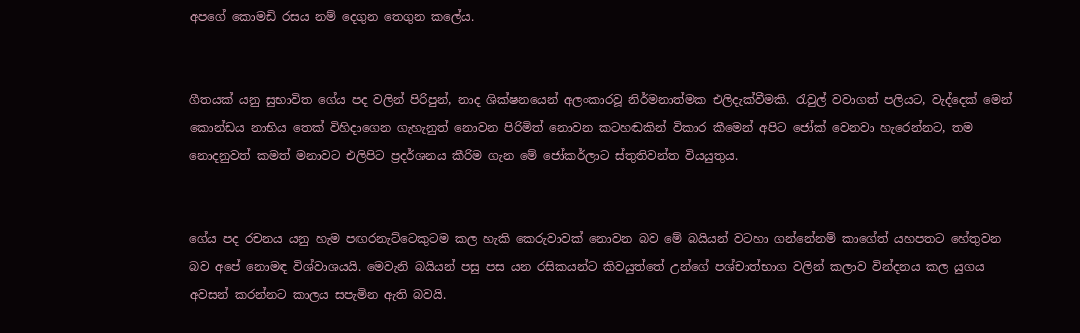අපගේ කොමඩි රසය නම් දෙගුන තෙගුන කලේය.


ගීතයක් යනු සුභාවිත ගේය පද වලින් පිරිපුන්, නාද ශික්ෂනයෙන් අලංකාරවූ නිර්මනාත්මක එලිදැක්වීමකි. රැවුල් වවාගත් පලියට, වැද්දෙක් මෙන් කොන්ඩය නාභිය තෙක් විහිදාගෙන ගැහැනුත් නොවන පිරිමිත් නොවන කටහඬකින් විකාර කීමෙන් අපිට ජෝක් වෙනවා හැරෙන්නට, තම නොදනුවත් කමත් මනාවට එලිපිට ප්‍රදර්ශනය කීරිම ගැන මේ ජෝකර්ලාට ස්තුතිවන්ත වියයුතුය.


ගේය පද රචනය යනු හැම පඟරනැට්ටෙකුටම කල හැකි කෙරුවාවක් නොවන බව මේ බයියන් වටහා ගන්නේනම් කාගේත් යහපතට හේතුවන බව අපේ නොමඳ විශ්වාශයයි. මෙවැනි බයියන් පසු පස යන රසිකයන්ට කිවයුත්තේ උන්ගේ පශ්චාත්භාග වලින් කලාව වින්දනය කල යුගය අවසන් කරන්නට කාලය සපැමින ඇති බවයි.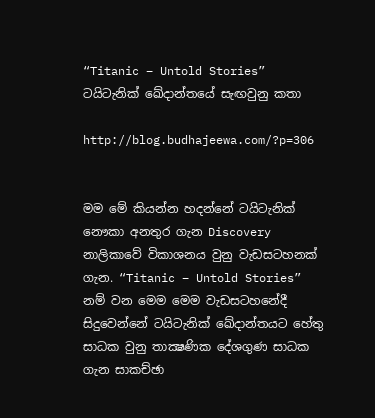“Titanic – Untold Stories” ටයිටැනික් ඛේදාන්‍තයේ සැඟවුනු කතා

http://blog.budhajeewa.com/?p=306


මම මේ කියන්න හදන්නේ ටයිටැනික් නෞකා අනතුර ගැන Discovery නාලිකාවේ විකාශනය වුනු වැඩසටහනක් ගැන. “Titanic – Untold Stories” නම් වන මෙම මෙම වැඩසටහනේදී සිදුවෙන්නේ ටයිටැනික් ඛේදාන්‍තයට හේතු සාධක වුනු තාක්‍ෂණික දේශගුණ සාධක ගැන සාකච්ඡා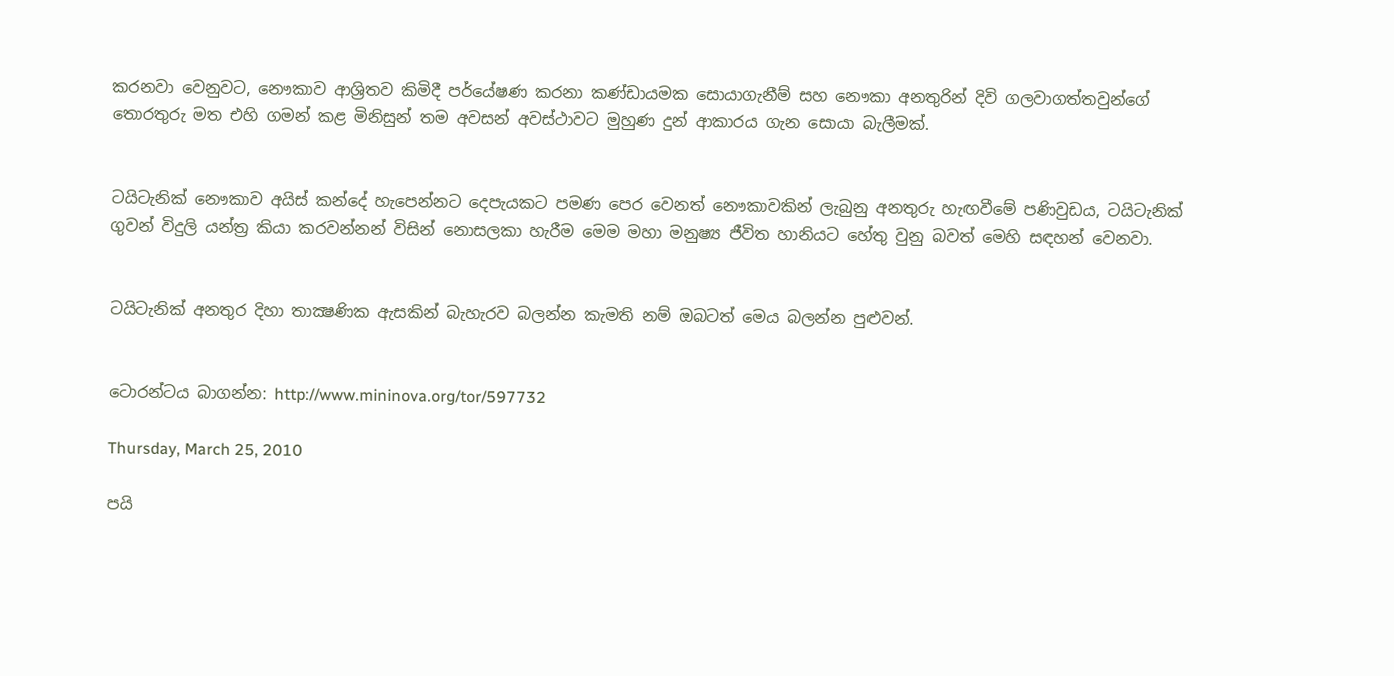කරනවා වෙනුවට, නෞකාව ආශ්‍රිතව කිමිදී පර්යේෂණ කරනා කණ්ඩායමක සොයාගැනීම් සහ නෞකා අනතුරින් දිවි ගලවාගත්තවුන්ගේ තොරතුරු මත එහි ගමන් කළ මිනිසුන් තම අවසන් අවස්ථාවට මුහුණ දුන් ආකාරය ගැන සොයා බැලීමක්.


ටයිටැනික් නෞකාව අයිස් කන්දේ හැපෙන්නට දෙපැයකට පමණ පෙර වෙනත් නෞකාවකින් ලැබුනු අනතුරු හැඟවීමේ පණිවුඩය, ටයිටැනික් ගුවන් විදුලි යන්ත්‍ර කියා කරවන්නන් විසින් නොසලකා හැරීම මෙම මහා මනුෂ්‍ය ජීවිත හානියට හේතු වුනු බවත් මෙහි සඳහන් වෙනවා.


ටයිටැනික් අනතුර දිහා තාක්‍ෂණික ඇසකින් බැහැරව බලන්න කැමති නම් ඔබටත් මෙය බලන්න පුළුවන්.


ටොරන්ටය බාගන්න: http://www.mininova.org/tor/597732

Thursday, March 25, 2010

පයි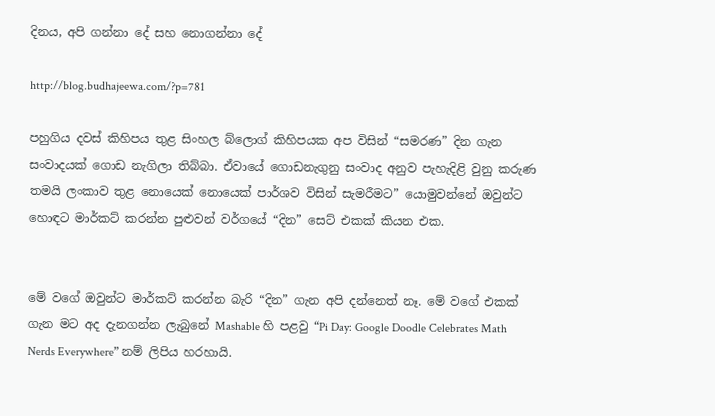දිනය, අපි ගන්නා දේ සහ නොගන්නා දේ

http://blog.budhajeewa.com/?p=781

පහුගිය දවස් කිහිපය තුළ සිංහල බ්ලොග් කිහිපයක අප විසින් “සමරණ” දින ගැන සංවාදයක් ගොඩ නැගිලා තිබ්බා. ඒවායේ ගොඩනැගුනු සංවාද අනුව පැහැදිළි වුනු කරුණ තමයි ලංකාව තුළ නොයෙක් නොයෙක් පාර්ශව විසින් සැමරීමට” යොමුවන්නේ ඔවුන්ට හොඳට මාර්කට් කරන්න පුළුවන් වර්ගයේ “දින” සෙට් එකක් කියන එක.


මේ වගේ ඔවුන්ට මාර්කට් කරන්න බැරි “දින” ගැන අපි දන්නෙත් නෑ. මේ වගේ එකක් ගැන මට අද දැනගන්න ලැබුනේ Mashable හි පළවු “Pi Day: Google Doodle Celebrates Math Nerds Everywhere” නම් ලිපිය හරහායි.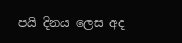පයි දිනය ලෙස අද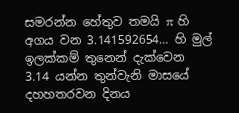සමරන්න හේතුව තමයි π හි අගය වන 3.141592654… හි මුල් ඉලක්කම් තුනෙන් දැක්වෙන 3.14 යන්න තුන්වැනි මාසයේ දහහතරවන දිනය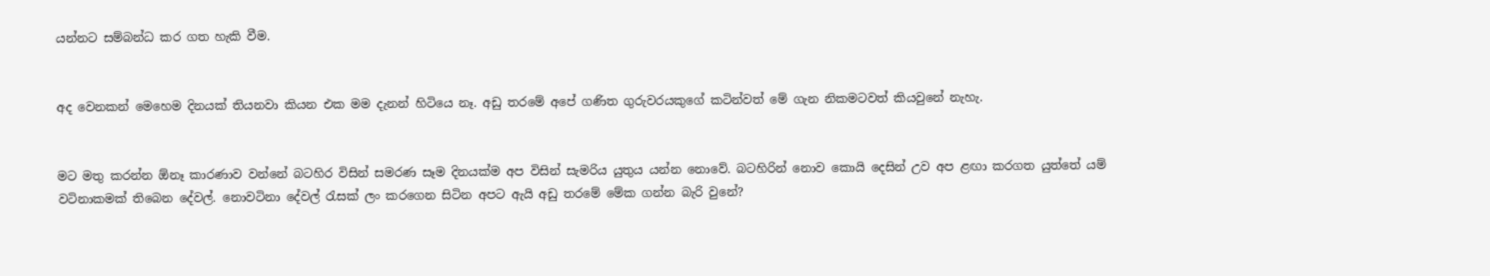යන්නට සම්බන්ධ කර ගත හැකි වීම.


අද වෙනකන් මෙහෙම දිනයක් තියනවා කියන එක මම දැනන් හිටියෙ නෑ. අඩු තරමේ අපේ ගණිත ගුරුවරයකුගේ කටින්වත් මේ ගැන නිකමටවත් කියවුනේ නැහැ.


මට මතු කරන්න ඕනෑ කාරණාව වන්නේ බටහිර විසින් සමරණ සෑම දිනයක්ම අප විසින් සැමරිය යුතුය යන්න නොවේ. බටහිරින් නොව කොයි දෙසින් උව අප ළඟා කරගත යුත්තේ යම් වටිනාකමක් තිබෙන දේවල්. නොවටිනා දේවල් රැසක් ලං කරගෙන සිටින අපට ඇයි අඩු තරමේ මේක ගන්න බැරි වුනේ?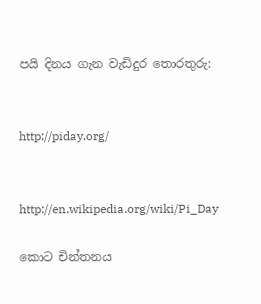පයි දිනය ගැන වැඩිදුර තොරතුරු:


http://piday.org/


http://en.wikipedia.org/wiki/Pi_Day

කොට චින්තනය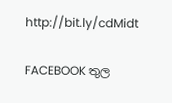http://bit.ly/cdMidt

FACEBOOK තුල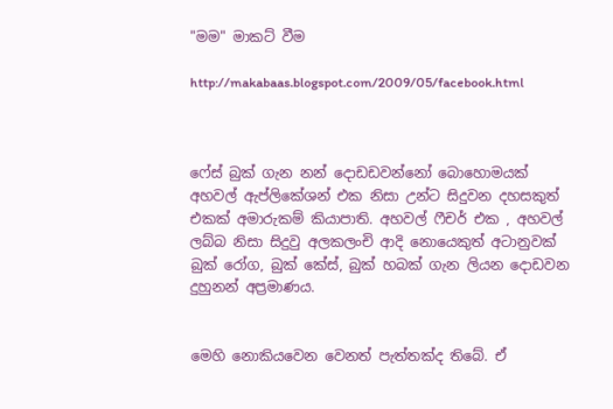"මම" මාකට් වීම

http://makabaas.blogspot.com/2009/05/facebook.html



ෆේස් බුක් ගැන නන් දොඩඩවන්නෝ බොහොමයක් අහවල් ඇප්ලිකේශන් එක නිසා උන්ට සිදුවන දහසකුත් එකක් අමාරුකම් කියාපාති. අහවල් ෆීචර් එක , අහවල් ලබ්බ නිසා සිදුවු අලකලංචි ආදි නොයෙකුත් අටානුවක් බුක් රෝග, බුක් කේස්, බුක් හබක් ගැන ලියන දොඩවන දුහුනන් අප්‍රමාණය.


මෙහි නොකියවෙන වෙනත් පැත්තක්ද තිබේ. ඒ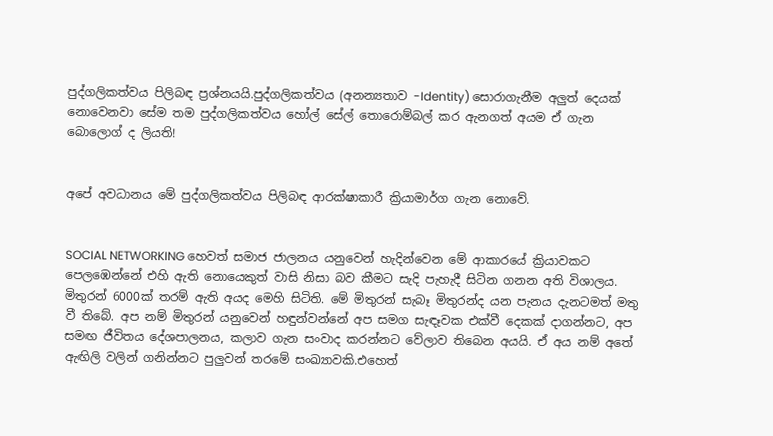පුද්ගලිකත්වය පිලිබඳ ප්‍රශ්නයයි.පුද්ගලිකත්වය (අනන්‍යතාව -Identity) සොරාගැනීම අලුත් දෙයක් නොවෙනවා සේම තම පුද්ගලිකත්වය හෝල් සේල් තොරොම්බල් කර ඇනගත් අයම ඒ ගැන බොලොග් ද ලියති!


අපේ අවධානය මේ පුද්ගලිකත්වය පිලිබඳ ආරක්ෂාකාරී ක්‍රියාමාර්ග ගැන නොවේ.


SOCIAL NETWORKING හෙවත් සමාජ ජාලනය යනුවෙන් හැදින්වෙන මේ ආකාරයේ ක්‍රියාවකට පෙලඹෙන්නේ එහි ඇති නොයෙකුත් වාසි නිසා බව කීමට සැදි පැහැදී සිටින ගනන අති විශාලය. මිතුරන් 6000ක් තරම් ඇති අයද මෙහි සිටිති. මේ මිතුරන් සැබෑ මිතුරන්ද යන පැනය දැනටමත් මතු වී තිබේ. අප නම් මිතුරන් යනුවෙන් හඳුන්වන්නේ අප සමග සැඳෑවක එක්වී දෙකක් දාගන්නට, අප සමඟ ජීවිතය දේශපාලනය, කලාව ගැන සංවාද කරන්නට වේලාව තිබෙන අයයි. ඒ අය නම් අතේ ඇඟිලි වලින් ගනින්නට පුලුවන් තරමේ සංඛ්‍යාවකි.එහෙත්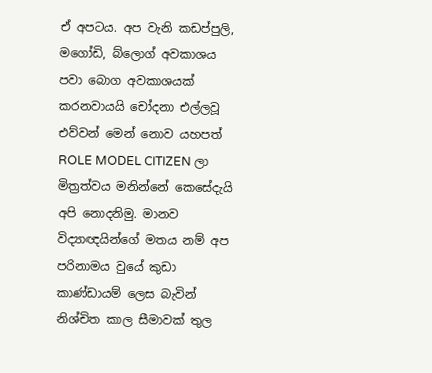ඒ අපටය. අප වැනි කඩප්පුලි, මගෝඩි, බ්ලොග් අවකාශය පවා බොග අවකාශයක් කරනවායයි චෝදනා එල්ලවූ එව්වන් මෙන් නොව යහපත් ROLE MODEL CITIZEN ලා මිත්‍රත්වය මනින්නේ කෙසේදැයි අපි නොදනිමු. මානව විද්‍යාඥයින්ගේ මතය නම් අප පරිනාමය වුයේ කුඩා කාණ්ඩායම් ලෙස බැවින් නිශ්චිත කාල සීමාවක් තුල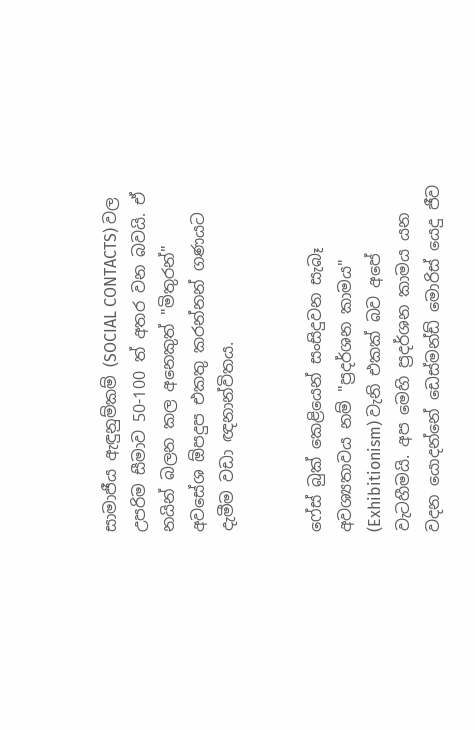සාමාජීය ඇඳුනුම්කම් (SOCIAL CONTACTS) වල උපරිම සීමාව 50-100 ත් අතර වන බවයි. ඒ නයින් බලන කල අනෙකුත් "මිතුරන්" අවසේශ ඕපදුප එකතු කරන්නන් ගණයට දැමීම වඩා ඥනාන්විතය.


ෆේස් බුක් කෙළියෙන් සංසිදුවන සැබෑ අවශ්‍යතාවය නම් "ප්‍රදර්ශන කාමය" (Exhibitionism) වැනි එකක් බව අපේ වැටහීමයි. අප මෙහි ප්‍රදර්ශන කාමය යන වදන යොදන්නේ ඩෙස්මන්ඩ් මොරිස් යෙදු ජීව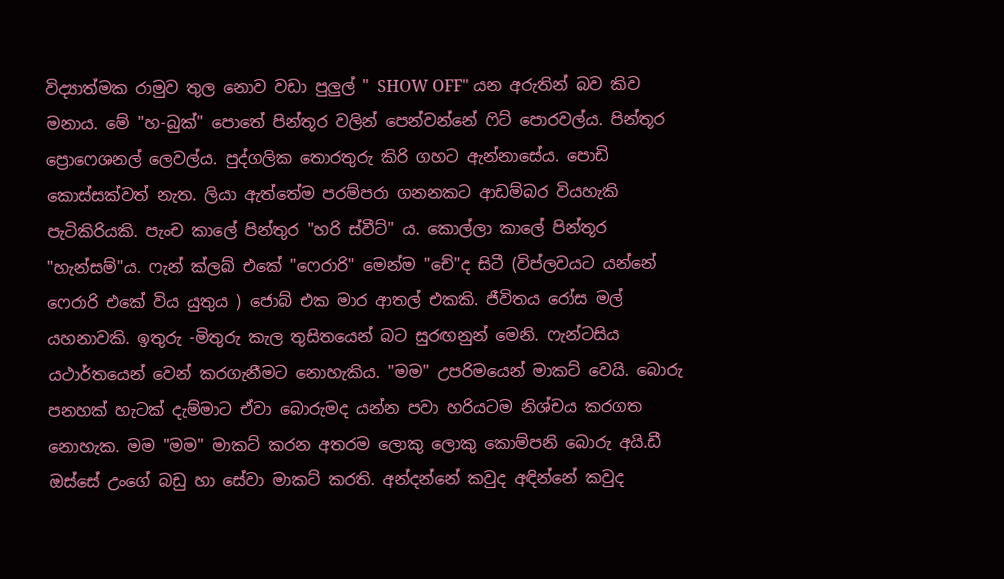විද්‍යාත්මක රාමුව තුල නොව වඩා පුලුල් " SHOW OFF" යන අරුතින් බව කිව මනාය. මේ "හ-බුක්" පොතේ පින්තූර වලින් පෙන්වන්නේ ෆිට් පොරවල්ය. පින්තූර ප්‍රොෆෙශනල් ලෙවල්ය. පුද්ගලික තොරතුරු කිරි ගහට ඇන්නාසේය. පොඩි කොස්සක්වත් නැත. ලියා ඇත්තේම පරම්පරා ගනනකට ආඩම්බර වියහැකි පැටිකිරියකි. පැංච කාලේ පින්තුර "හරි ස්වීට්" ය. කොල්ලා කාලේ පින්තූර "හැන්සම්"ය. ෆැන් ක්ලබ් එකේ "ෆෙරාරි" මෙන්ම "චේ"ද සිටී (විප්ලවයට යන්නේ ෆෙරාරි එකේ විය යුතුය ) ජොබ් එක මාර ආතල් එකකි. ජීවිතය රෝස මල් යහනාවකි. ඉතුරු -මිතුරු කැල තුසිතයෙන් බට සුරඟනුන් මෙනි. ෆැන්ටසිය යථාර්තයෙන් වෙන් කරගැනීමට නොහැකිය. "මම" උපරිමයෙන් මාකට් වෙයි. බොරු පනහක් හැටක් දැම්මාට ඒවා බොරුමද යන්න පවා හරියටම නිශ්චය කරගත නොහැක. මම "මම" මාකට් කරන අතරම ලොකු ලොකු කොම්පනි බොරු අයි.ඩී ඔස්සේ උංගේ බඩු හා සේවා මාකට් කරති. අන්දන්නේ කවුද අඳින්නේ කවුද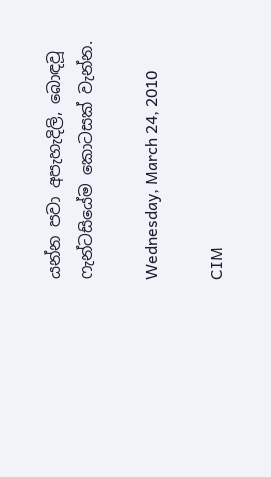යන්න පවා අපැහැදිලි, බොඳවූ ෆැන්ටසියේම කොටසක් වැන්න.

Wednesday, March 24, 2010

CIM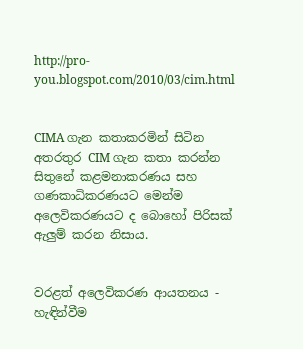http://pro-you.blogspot.com/2010/03/cim.html


CIMA ගැන කතාකරමින් සිටින අතරතුර CIM ගැන කතා කරන්න සිතුනේ කළමනාකරණය සහ ගණකාධිකරණයට මෙන්ම අලෙවිකරණයට ද බොහෝ පිරිසක් ඇලුම් කරන නිසාය.


වරළත් අලෙවිකරණ ආයතනය - හැඳින්වීම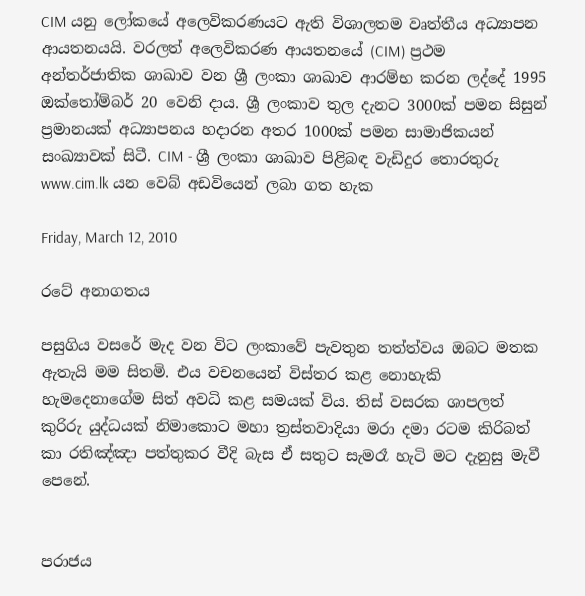CIM යනු ලෝකයේ අලෙවිකරණයට ඇති විශාලතම වෘත්තීය අධ්‍යාපන ආයතනයයි. වරලත් අලෙවිකරණ ආයතනයේ (CIM) ප්‍රථම අන්තර්ජාතික ශාඛාව වන ශ්‍රී ලංකා ශාඛාව ආරම්භ කරන ලද්දේ 1995 ඔක්තෝම්බර් 20 වෙනි දාය. ශ්‍රී ලංකාව තුල දැනට 3000ක් පමන සිසුන් ප්‍රමානයක් අධ්‍යාපනය හදාරන අතර 1000ක් පමන සාමාජිකයන් සංඛ්‍යාවක් සිටී. CIM - ශ්‍රී ලංකා ශාඛාව පිළිබඳ වැඩිදුර තොරතුරු www.cim.lk යන වෙබ් අඩවියෙන් ලබා ගත හැක

Friday, March 12, 2010

රටේ අනාගතය

පසුගිය වසරේ මැද වන විට ලංකාවේ පැවතුන තත්ත්වය ඔබට මතක ඇතැයි මම සිතමි. එය වචනයෙන් විස්තර කළ නොහැකි හැමදෙනාගේම සිත් අවධි කළ සමයක් විය. තිස් වසරක ශාපලත් කුරිරු යුද්ධයක් නිමාකොට මහා ත්‍රස්තවාදියා මරා දමා රටම කිරිබත් කා රතිඤ්ඤා පත්තුකර වීදි බැස ඒ සතුට සැමරෑ හැටි මට දැනුසු මැවී පෙනේ.


පරාජය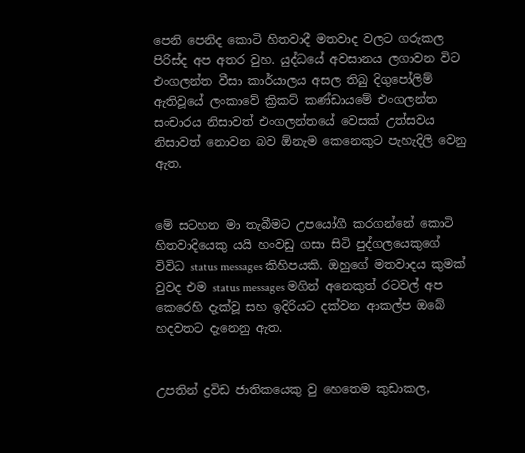පෙනි පෙනිද කොටි හිතවාදී මතවාද වලට ගරුකල පිරිස්ද අප අතර වුහ. යුද්ධයේ අවසානය ලගාවන විට එංගලන්ත වීසා කාර්යාලය අසල තිබු දිගුපෝලිම් ඇතිවූයේ ලංකාවේ ක්‍රිකට් කණ්ඩායමේ එංගලන්ත සංචාරය නිසාවත් එංගලන්තයේ වෙසක් උත්සවය නිසාවත් නොවන බව ඕනැම කෙනෙකුට පැහැදිලි වෙනු ඇත.


මේ සටහන මා තැබීමට උපයෝගී කරගන්නේ කොටි හිතවාදියෙකු යයි හංවඩු ගසා සිටි පුද්ගලයෙකුගේ විවිධ status messages කිහිපයකි. ඔහුගේ මතවාදය කුමක් වුවද එම status messages මගින් අනෙකුත් රටවල් අප කෙරෙහි දැක්වූ සහ ඉදිරියට දක්වන ආකල්ප ඔබේ හදවතට දැනෙනු ඇත.


උපතින් ද්‍රවිඩ ජාතිකයෙකු වු හෙතෙම කුඩාකල,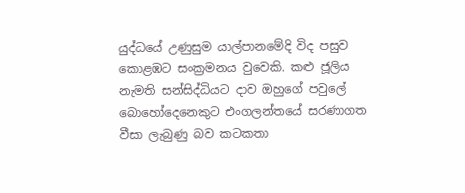යුද්ධයේ උණුසුම යාල්පානමේදි විද පසුව කොළඹට සංක්‍රමනය වුවෙකි. කළු ජූලිය නැමති සන්සිද්ධියට දාව ඔහුගේ පවුලේ බොහෝදෙනෙකුට එංගලන්තයේ සරණාගත වීසා ලැබුණු බව කටකතා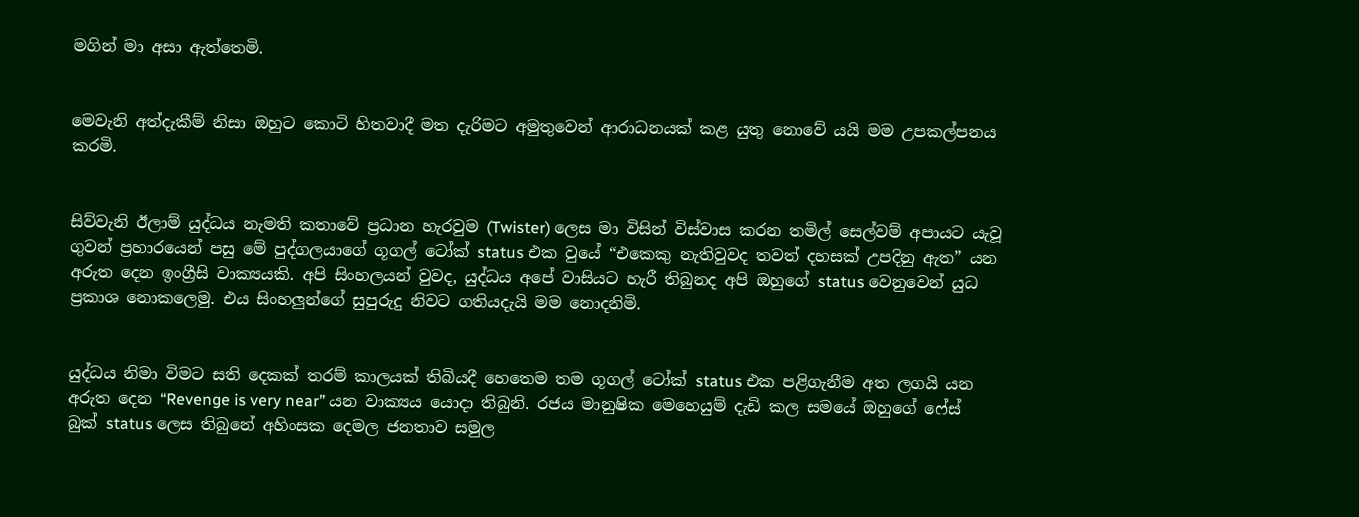මගින් මා අසා ඇත්තෙමි.


මෙවැනි අත්දැකීම් නිසා ඔහුට කොටි හිතවාදී මත දැරිමට අමු‍තුවෙන් ආරාධනයක් කළ යුතු නොවේ යයි මම උපකල්පනය කරමි.


සිව්වැනි ඊලාම් යුද්ධය නැමති කතාවේ ප්‍රධාන හැරවුම (Twister) ලෙස මා විසින් විස්වාස කරන තමිල් සෙල්වම් අපායට යැවූ ගුවන් ප්‍රහාරයෙන් පසු මේ පුද්ගලයාගේ ගූගල් ටෝක් status එක වුයේ “එකෙකු නැතිවුවද තවත් දහසක් උපදිනු ඇත” යන අරුත දෙන ඉංග්‍රීසි වාක්‍යයකි. අපි සිංහලයන් වුවද, යුද්ධය අපේ වාසියට හැරී තිබුනද අපි ඔහුගේ status වෙනුවෙන් යුධ ප්‍රකාශ නොකලෙමු. එය සිංහලුන්ගේ සුපුරුදු නිවට ගතියදැයි මම නොදනිමි.


යුද්ධය නිමා විමට සති දෙකක් තරම් කාලයක් තිබියදී හෙතෙම තම ගූගල් ටෝක් status එක පළිගැනීම අත ලගයි යන අරුත දෙන “Revenge is very near” යන වාක්‍යය යොදා තිබුනි. රජය මානුෂික මෙහෙයුම් දැඩි කල සමයේ ඔහුගේ ෆේස් බුක් status ලෙස තිබුනේ අහිංසක දෙමල ජනතාව සමුල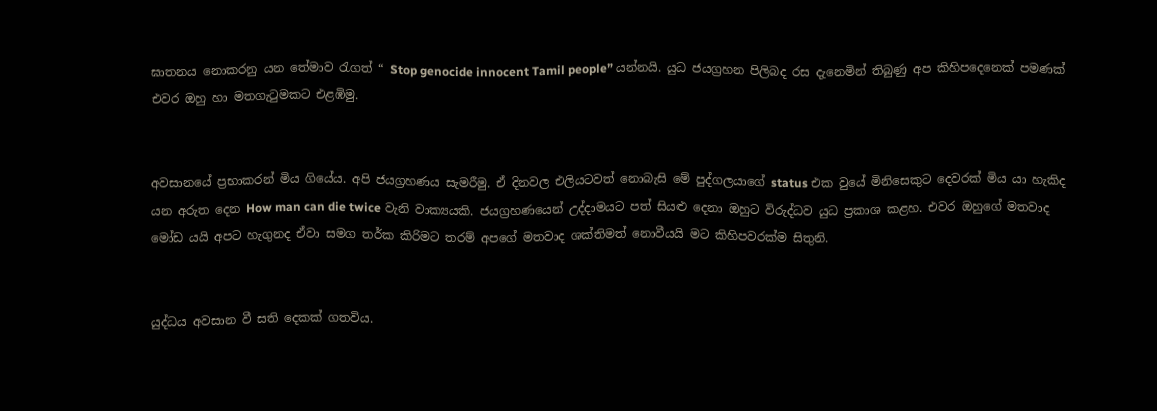ඝාතනය නොකරනු යන තේමාව රැගත් “ Stop genocide innocent Tamil people” යන්නයි. යුධ ජයග්‍රහන පිලිබද රස දැනෙමින් තිබුණු අප කිහිපදෙනෙක් පමණක් එවර ඔහු හා මතගැටුමකට එළඹිමු.


අවසානයේ ප්‍රභාකරන් මිය ගියේය. අපි ජයග්‍රහණය සැමරීමු. ඒ දිනවල එලියටවත් නොබැසි මේ පුද්ගලයාගේ status එක වුයේ මිනිසෙකුට දෙවරක් මිය යා හැකිද යන අරුත දෙන How man can die twice වැනි වාක්‍යයකි. ජයග්‍රහණයෙන් උද්දාමයට පත් සියළු දෙනා ඔහුට විරුද්ධව යුධ ප්‍රකාශ කළහ. එවර ඔහුගේ මතවාද මෝඩ යයි අපට හැගුනද ඒවා සමග තර්ක කිරිමට තරම් අපගේ මතවාද ශක්තිමත් නොවීයයි මට කිහිපවරක්ම සිතුනි.


යුද්ධය අවසාන වී සති දෙකක් ගතවිය.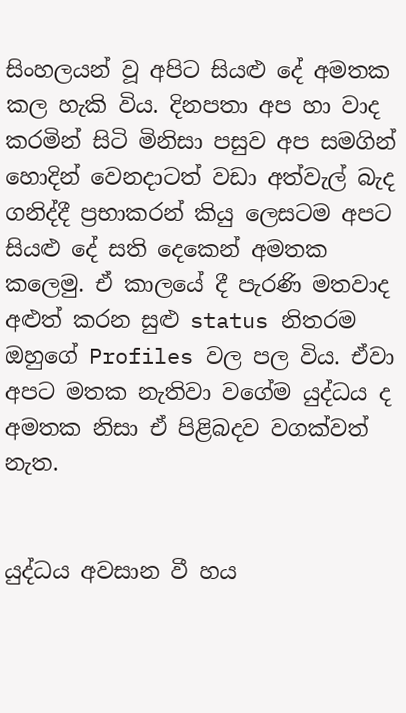සිංහලයන් වූ අපිට සියළු දේ අමතක කල හැකි විය. දිනපතා අප හා වාද කරමින් සිටි මිනිසා පසුව අප සමගින් හොදින් වෙනදාටත් වඩා අත්වැල් බැද ගනිද්දී ප්‍රභාකරන් කියු ලෙසටම අපට සියළු දේ සති දෙකෙන් අමතක කලෙමු. ඒ කාලයේ දී පැරණි මතවාද අළුත් කරන සුළු status නිතරම ඔහුගේ Profiles වල පල විය. ඒවා අපට මතක නැතිවා වගේම යුද්ධය ද අමතක නිසා ඒ පිළිබදව වගක්වත් නැත.


යුද්ධය අවසාන වී හය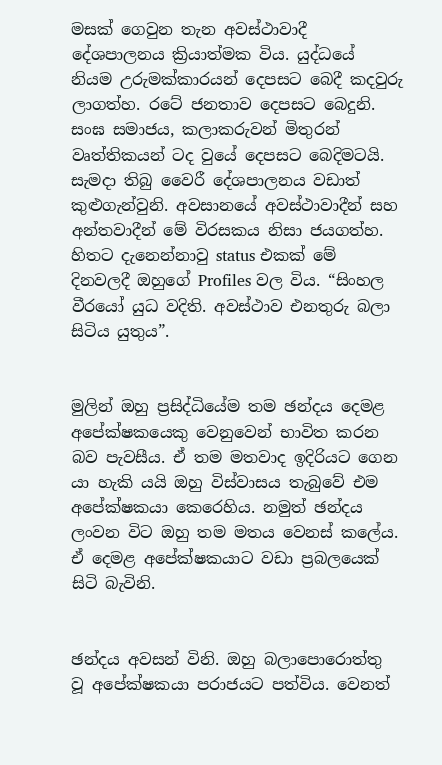මසක් ගෙවුන තැන අවස්ථාවාදී දේශපාලනය ක්‍රියාත්මක විය. යුද්ධයේ නියම උරුමක්කාරයන් දෙපසට බෙදී කදවුරු ලාගත්හ. රටේ ජනතාව දෙපසට බෙදුනි. සංඝ සමාජය, කලාකරුවන් මිතුරන් වෘත්තිකයන් ටද වුයේ දෙපසට බෙදිමටයි. සැමදා තිබු වෛරී දේශපාලනය වඩාත් කුළුගැන්වුනි. අවසානයේ අවස්ථාවාදීන් සහ අන්තවාදීන් මේ විරසකය නිසා ජයගත්හ. හිතට දැනෙන්නාවු status එකක් මේ දිනවලදී ඔහුගේ Profiles වල විය. “සිංහල වී‍රයෝ යුධ වදිති. අවස්ථාව එනතුරු බලා සිටිය යුතුය”.


මුලින් ඔහු ප්‍රසිද්ධියේම තම ඡන්දය දෙමළ අපේක්ෂකයෙකු වෙනුවෙන් භාවිත කරන බව පැවසීය. ඒ තම මතවාද ඉදිරියට ගෙන යා හැකි යයි ඔහු විස්වාසය තැබුවේ එම අපේක්ෂකයා කෙරෙහිය. නමුත් ඡන්දය ලංවන විට ඔහු තම මතය වෙනස් කලේය. ඒ දෙමළ අපේක්ෂකයාට වඩා ප්‍රබලයෙක් සිටි බැවිනි.


ඡන්දය අවසන් විනි. ඔහු බලාපොරොත්තු වූ අපේක්ෂකයා පරාජයට පත්විය. වෙනත්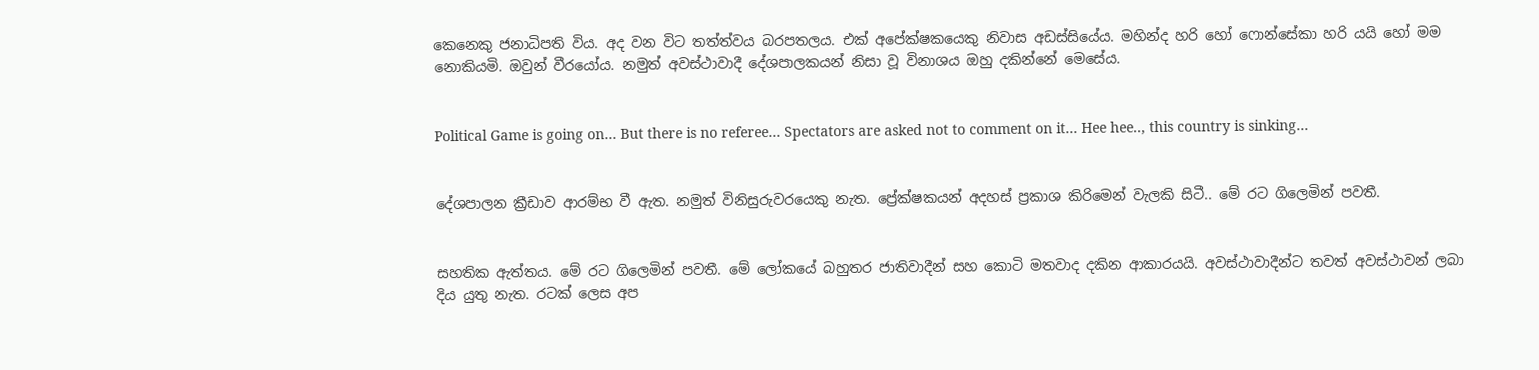කෙනෙකු ජනාධිපති විය. අද වන විට තත්ත්වය බරපතලය. එක් අපේක්ෂකයෙකු නිවාස අඩස්සියේය. මහින්ද හරි හෝ ෆොන්සේකා හරි යයි හෝ මම නොකියමි. ඔවුන් වීරයෝය. නමුත් අවස්ථාවාදී දේශපාලකයන් නිසා වූ විනාශය ඔහු දකින්නේ මෙසේය.


Political Game is going on… But there is no referee… Spectators are asked not to comment on it… Hee hee.., this country is sinking…


දේශපාලන ක්‍රීඩාව ආරම්භ වී ඇත. නමුත් විනිසුරුවරයෙකු නැත. ප්‍රේක්ෂකයන් අදහස් ප්‍රකාශ කිරිමෙන් වැලකි සිටී.. මේ රට ගිලෙමින් පවතී.


සහතික ඇත්තය. මේ ර‍ට ගිලෙමින් පවතී. මේ ලෝකයේ බහුතර ජාතිවාදීන් සහ කොටි මතවාද දකින ආකාරයයි. අවස්ථාවාදීන්ට තවත් අවස්ථාවන් ලබා දිය යුතු නැත. රටක් ලෙස අප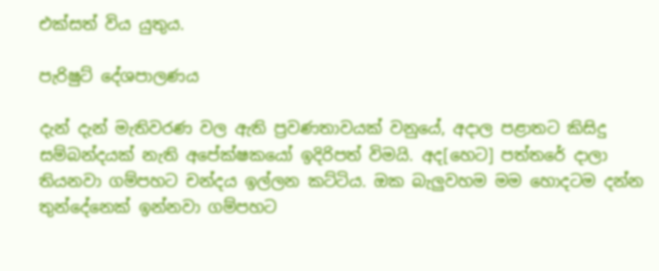එක්සත් විය යුතුය.

පැරිෂුට් දේශපාලණය

දැන් දැන් මැතිවරණ වල ඇති ප්‍රවණතාවයක් වනුයේ, අදාල පළාතට කිසිදු සම්බන්දයක් නැති අපේක්ෂකයෝ ඉදිරිපත් විමයි. අද[හෙට] පත්තරේ දාලා තියනවා ගම්පහට චන්දය ඉල්ලන කට්ටිය. ඔක බැලුවහම මම හොදටම දන්න තුන්දේනෙක් ඉන්නවා ගම්පහට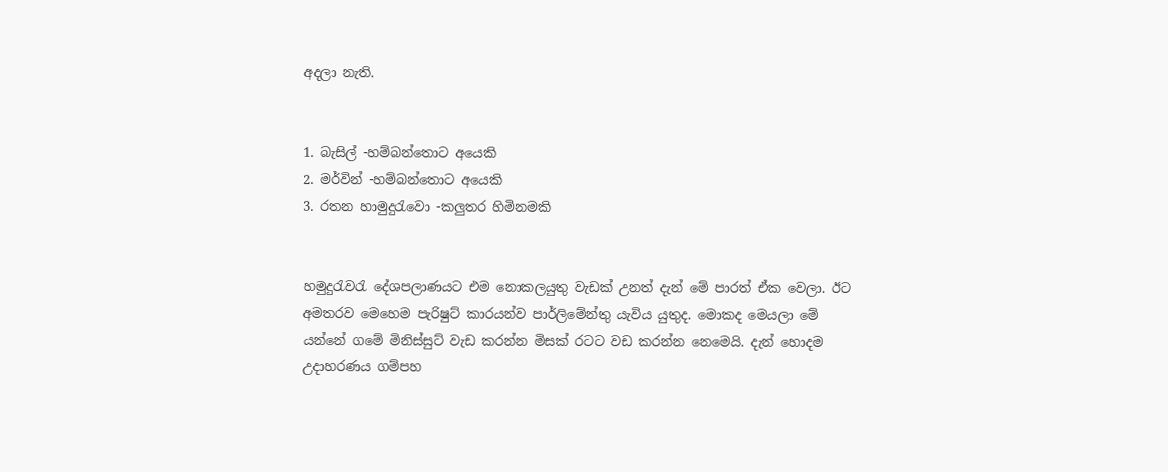අදලා නැති.


1. බැසිල් -හම්බන්තොට අයෙකි
2. මර්වින් -හම්බන්තොට අයෙකි
3. රතන හාමුදුරැවො -කලුතර හිමිනමකි


හමුදුරැවරැ දේශපලාණයට එම නොකලයුතු වැඩක් උනත් දැන් මේ පාරත් ඒක වෙලා. ඊට අමතරව මෙහෙම පැරිෂුට් කාරයන්ව පාර්ලිමේන්තු යැවිය යුතුද. මොකද මෙයලා මේ යන්නේ ගමේ මිනිස්සුට් වැඩ කරන්න මිසක් රටට වඩ කරන්න නෙමෙයි. දැන් හොදම උදාහරණය ගම්පහ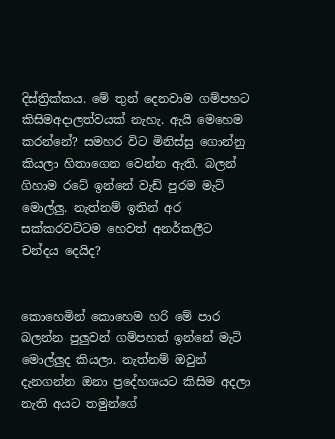දිස්ත්‍රික්කය. මේ තුන් දෙනවාම ගම්පහට කිසිමඅදාලත්වයක් නැහැ. ඇයි මෙහෙම කරන්නේ? සමහර විට මිනිස්සු ගොන්නු කියලා හිතාගෙන වෙන්න ඇති. බලන් ගිහාම රටේ ඉන්නේ වැඩ් පුරම මැට් මොල්ලු. නැත්නම් ඉතින් අර සක්කරවට්ටම හෙවත් අනර්කලීට චන්දය දෙයිද?


කොහෙමින් කොහෙම හරි මේ පාර බලන්න පුලුවන් ගම්පහත් ඉන්නේ මැටි මොල්ලුද කියලා. නැත්නම් ඔවුන් දැනගන්න ඔනා ප්‍රදේහශයට කිසිම අදලා නැති අයට තමුන්ගේ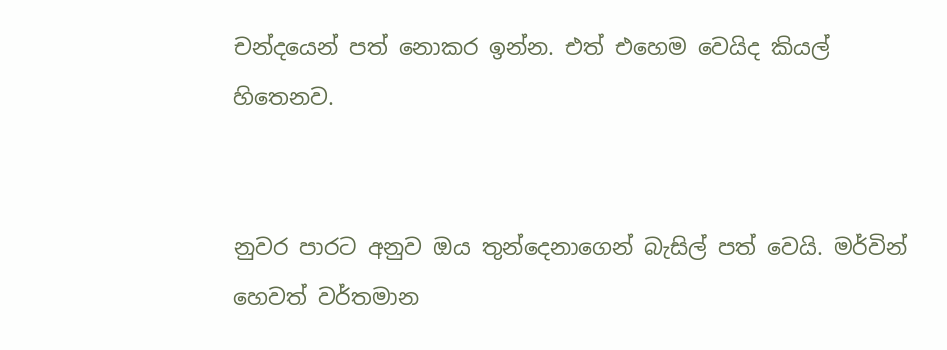චන්දයෙන් පත් නොකර ඉන්න. එත් එහෙම වෙයිද කියල් හිතෙනව.


නුවර පාරට අනුව ඔය තුන්දෙනාගෙන් බැසිල් පත් වෙයි. මර්වින් හෙවත් වර්තමාන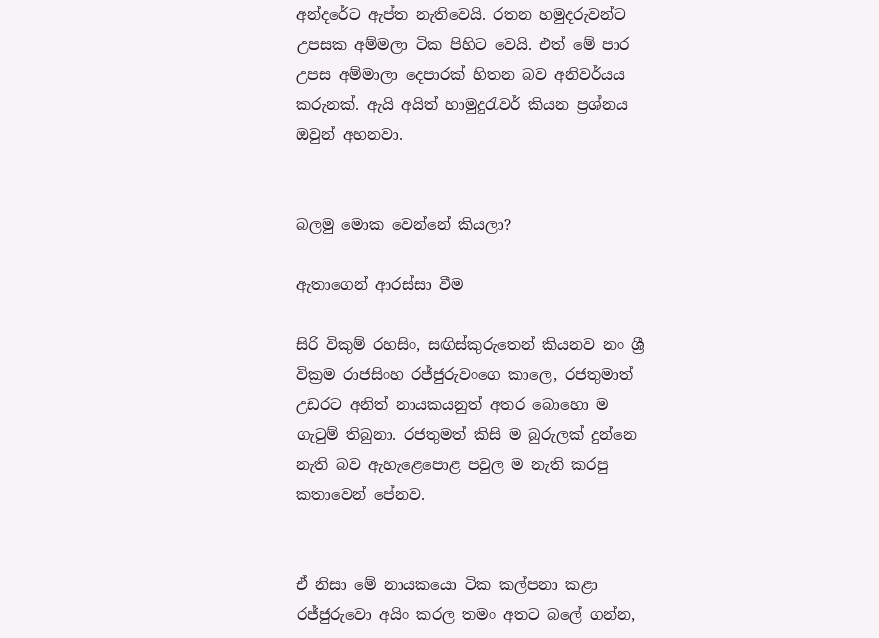අන්දරේට ඇප්ත නැතිවෙයි. රතන හමුදරුවන්ට උපසක අම්මලා ටික පිහිට වෙයි. එත් මේ පාර උපස අම්මාලා දෙපාරක් හිතන බව අනිවර්යය කරුනක්. ඇයි අයිත් හාමුදුරැවර් කියන ප්‍රශ්නය ඔවුන් අහනවා.


බලමු මොක වෙන්නේ කියලා?

ඇතාගෙන් ආරස්සා වීම

සිරි විකුම් රහසිං, සඟිස්කුරුතෙන් කියනව නං ශ්‍රී වික්‍රම රාජසිංහ රජ්ජුරුවංගෙ කාලෙ, රජතුමාත් උඩරට අනිත් නායකයනුත් අතර බොහො ම ගැටුම් තිබුනා. රජතුමත් කිසි ම බුරුලක් දුන්නෙ නැති බව ඇහැළෙපොළ පවුල ම නැති කරපු කතාවෙන් පේනව.


ඒ නිසා මේ නායකයො ටික කල්පනා කළා රජ්ජුරුවො අයිං කරල තමං අතට බලේ ගන්න,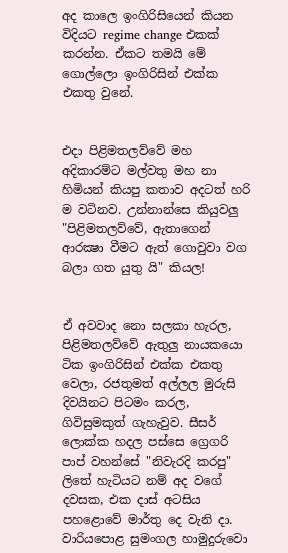අද කාලෙ ඉංගිරිසියෙන් කියන විදියට regime change එකක් කරන්න. ඒකට තමයි මේ ගොල්ලො ඉංගිරිසින් එක්ක එකතු වුනේ.


එදා පිළිමතලව්වේ මහ අදිකාරම්ට මල්වතු මහ නා හිමියන් කියපු කතාව අදටත් හරි ම වටිනව. උන්නාන්සෙ කියුවලු "පිළිමතලව්වේ, ඇතාගෙන් ආරක්‍ෂා වීමට ඇත් ගොවුවා වග බලා ගත යුතු යි" කියල!


ඒ අවවාද නො සලකා හැරල, පිළිමතලව්වේ ඇතුලු නායකයො ටික ඉංගිරිසින් එක්ක එකතු වෙලා, රජතුමත් අල්ලල මුරුසි දිවයිනට පිටමං කරල, ගිවිසුමකුත් ගැහැවුව. සීසර් ලොක්ක හදල පස්සෙ ග්‍රෙගරි පාප් වහන්සේ "නිවැරදි කරපු" ලිතේ හැටියට නම් අද වගේ දවසක, එක දාස් අටසිය පහළොවේ මාර්තු දෙ වැනි දා. වාරියපොළ සුමංගල හාමුදුරුවො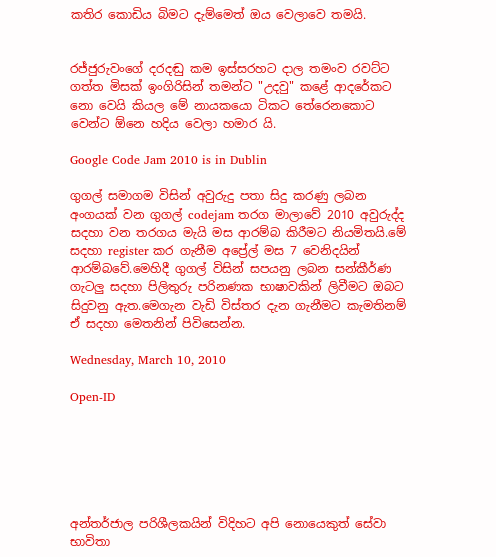කතිර කොඩිය බිමට දැම්මෙත් ඔය වෙලාවෙ තමයි.


රජ්ජුරුවංගේ දරදඬු කම ඉස්සරහට දාල තමංව රවට්ට ගත්ත මිසක් ඉංගිරිසින් තමන්ට "උදවු" කළේ ආදරේකට නො වෙයි කියල මේ නායකයො ටිකට තේරෙනකොට වෙන්ට ඕනෙ හදිය වෙලා හමාර යි.

Google Code Jam 2010 is in Dublin

ගුගල් සමාගම විසින් අවුරුදු පතා සිදු කරණු ලබන අංගයක් වන ගුගල් codejam තරග මාලාවේ 2010 අවුරුද්ද සදහා වන තරගය මැයි මස ආරම්බ කිරීමට නියමිතයි.මේ සදහා register කර ගැනීම අප්‍රේල් මස 7 වෙනිදයින් ආරම්බවේ.මෙහිදී ගුගල් විසින් සපයනු ලබන සන්කීර්ණ ගැටලු සදහා පිලිතුරු පරිනණක භාෂාවකින් ලිවීමට ඔබට සිදුවනු ඇත.මෙගැන වැඩි විස්තර දැන ගැනීමට කැමතිනම් ඒ සදහා මෙතනින් පිවිසෙන්න.

Wednesday, March 10, 2010

Open-ID






අන්තර්ජාල පරිශීලකයින් විදිහට අපි නොයෙකුත් සේවා භාවිතා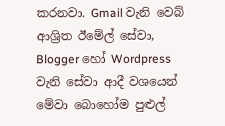කරනවා. Gmail වැනි වෙබ් ආශ්‍රිත ඊමේල් ‍සේවා, Blogger හෝ Wordpress වැනි සේවා ආදී වශයෙන් මේවා බොහෝම පුළුල්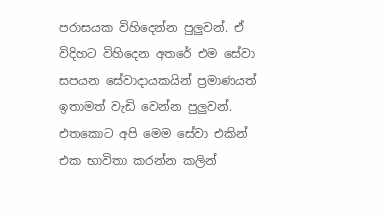පරාසයක විහිදෙන්න පුලුවන්. ඒ විදිහට විහිදෙන අතරේ එම සේවා සපයන සේවාදායකයින් ප්‍රමාණයත් ඉතාමත් වැඩි වෙන්න පුලුවන්. එතකොට අපි මෙම සේවා එකින් එක භාවිතා කරන්න කලින්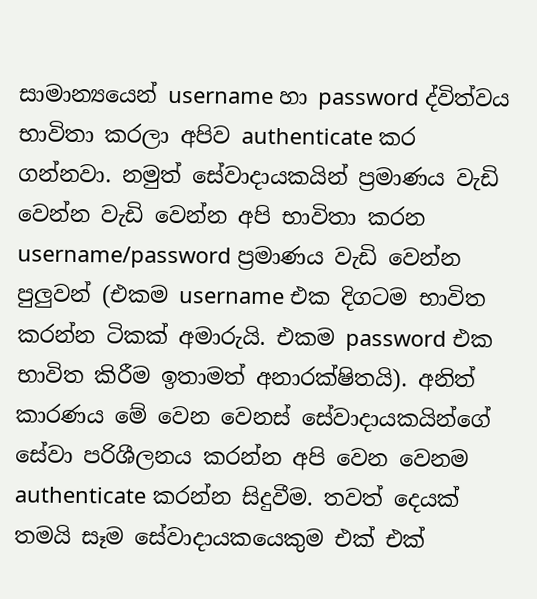සාමාන්‍යයෙන් username හා password ද්විත්වය භාවිතා කරලා අපිව authenticate කර ගන්නවා. නමුත් ‍සේවාදායකයින් ප්‍රමාණය වැඩි වෙන්න වැඩි වෙන්න අපි භාවිතා කරන username/password ප්‍රමාණය වැඩි වෙන්න පුලුවන් (එකම username එක දිගටම භාවිත කරන්න ටිකක් අමාරුයි. එකම password එක භාවිත කිරීම ඉතාමත් අනාරක්ෂිතයි). අනිත් කාරණය මේ වෙන වෙනස් සේවාදායකයින්ගේ සේවා පරිශීලනය කරන්න අපි වෙන වෙනම authenticate කරන්න සිදුවීම. තවත් දෙයක් තමයි සෑම සේවාදායකයෙකුම එක් එක්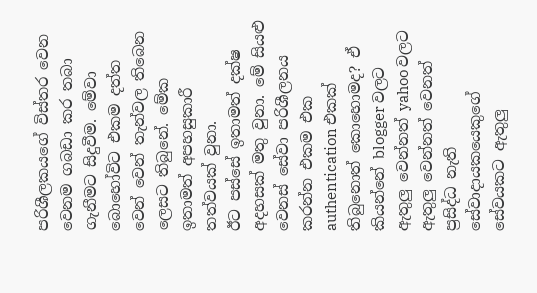පරිශීලකයගේ විස්තර වෙන වෙනම ගබඩා කර තබා ගැනීමට සිදුවීම. මේවා බොහෝවිට එකම දත්ත වෙන් වෙන් තැන්වල තිබෙන ලෙසට තිබුනේ. මේක ඉතාමත් අපහසුකාරී තත්වයක් වුනා.
ඊට පස්සේ ඉතාමත් දක්ෂ අදහසක් මතු වුනා. මේ සියළු වෙනස් සේවා පරිශීලනය කරන්න එකම එක authentication එකක් තිබුනොත් කොහොමද? ඒ කියන්නේ blogger වලට ඇතුලු වෙන්නත් yahoo වලට ඇතුලු වෙන්නත් වෙනත් ප්‍රසිද්ධ නැති සේවාදායකයෙකුගේ සේවයකට ඇතුලු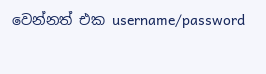වෙන්නත් එක username/password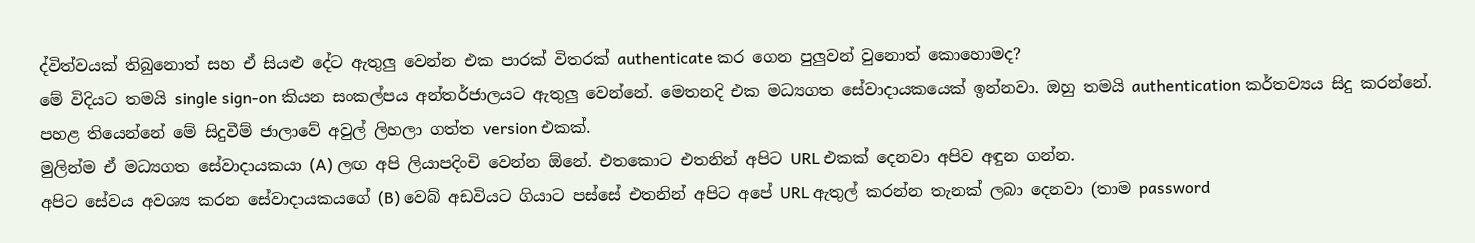ද්විත්වයක් තිබුනොත් සහ ඒ සියළු දේට ඇතුලු වෙන්න එක පාරක් විතරක් authenticate කර ගෙන පුලුවන් වුනොත් කොහොමද?
මේ විදියට තමයි single sign-on කියන සංකල්පය අන්තර්ජාලයට ඇතුලු වෙන්නේ. මෙතනදි එක මධ්‍යගත සේවාදායකයෙක් ඉන්නවා. ඔහු තමයි authentication කර්තව්‍යය සිදු කරන්නේ. පහළ තියෙන්නේ මේ සිදුවීම් ජාලාවේ අවුල් ලිහලා ගත්ත version එකක්.
මුලින්ම ඒ මධ්‍යගත සේවාදායකයා (A) ලඟ අපි ලියාපදිංචි වෙන්න ඕනේ. එතකොට එතනින් අපිට URL එකක් දෙනවා අපිව අඳුන ගන්න.
අපිට සේවය අවශ්‍ය කරන සේවාදායකයගේ (B) වෙබ් අඩවියට ගියාට පස්සේ එතනින් අපිට අපේ URL ඇතුල් කරන්න තැනක් ලබා දෙනවා (තාම password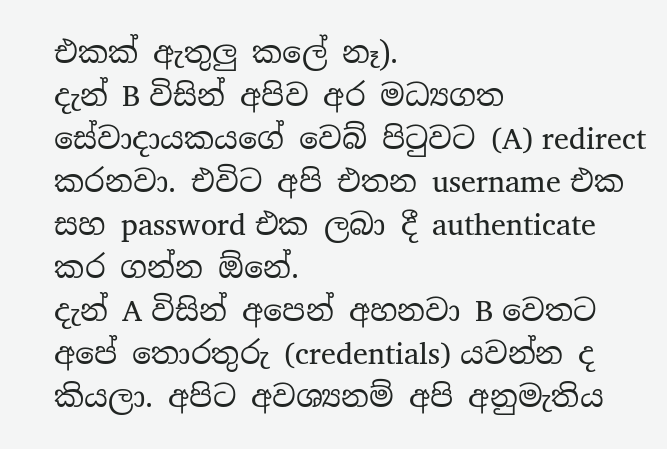එකක් ඇතුලු කලේ නෑ).
දැන් B විසින් අපිව අර මධ්‍යගත සේවාදායකයගේ වෙබ් පිටුවට (A) redirect කරනවා. එවිට අපි එතන username එක සහ password එක ලබා දී authenticate කර ගන්න ඕනේ.
දැන් A විසින් අපෙන් අහනවා B වෙතට අපේ තොරතුරු (credentials) යවන්න ද කියලා. අපිට අවශ්‍යනම් අපි අනුමැතිය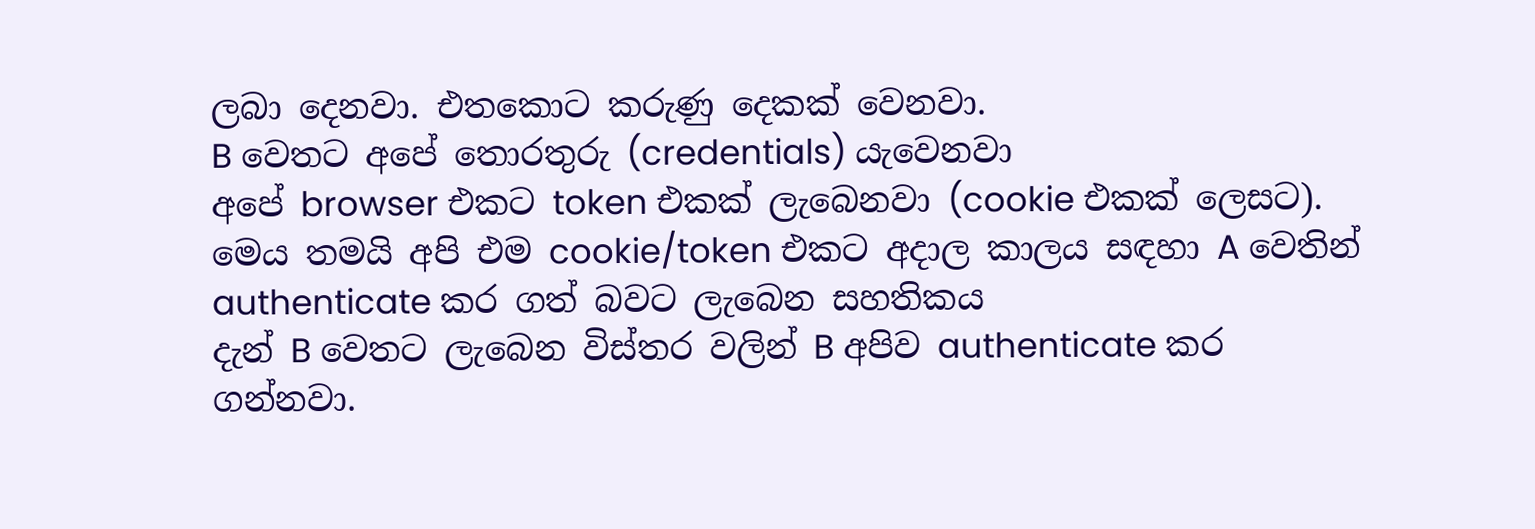ලබා දෙනවා. එතකොට කරුණු දෙකක් වෙනවා.
B වෙතට අපේ තොරතුරු (credentials) යැවෙනවා
අපේ browser එකට token එකක් ලැබෙනවා (cookie එකක් ලෙසට). මෙය තමයි අපි එම cookie/token එකට අදාල කාලය සඳහා A වෙතින් authenticate කර ගත් බවට ලැබෙන සහතිකය
දැන් B වෙතට ලැබෙන විස්තර වලින් B අපිව authenticate කර ගන්නවා.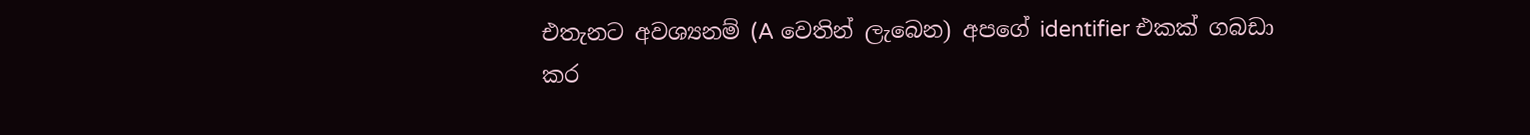එතැනට අවශ්‍යනම් (A වෙතින් ලැබෙන) අපගේ identifier එකක් ගබඩා කර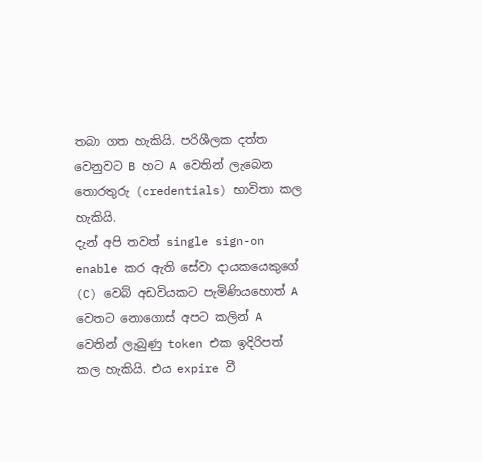තබා ගත හැකියි. පරිශීලක ‍දත්ත වෙනුවට B හට A වෙතින් ලැබෙන තොරතුරු (credentials) භාවිතා කල හැකියි.
දැන් අපි තවත් single sign-on enable කර ඇති සේවා දායකයෙකුගේ (C) වෙබ් අඩවියකට පැමිණියහොත් A වෙතට නොගොස් අපට කලින් A වෙතින් ලැබුණු token එක ඉදිරිපත් කල හැකියි. එය expire වී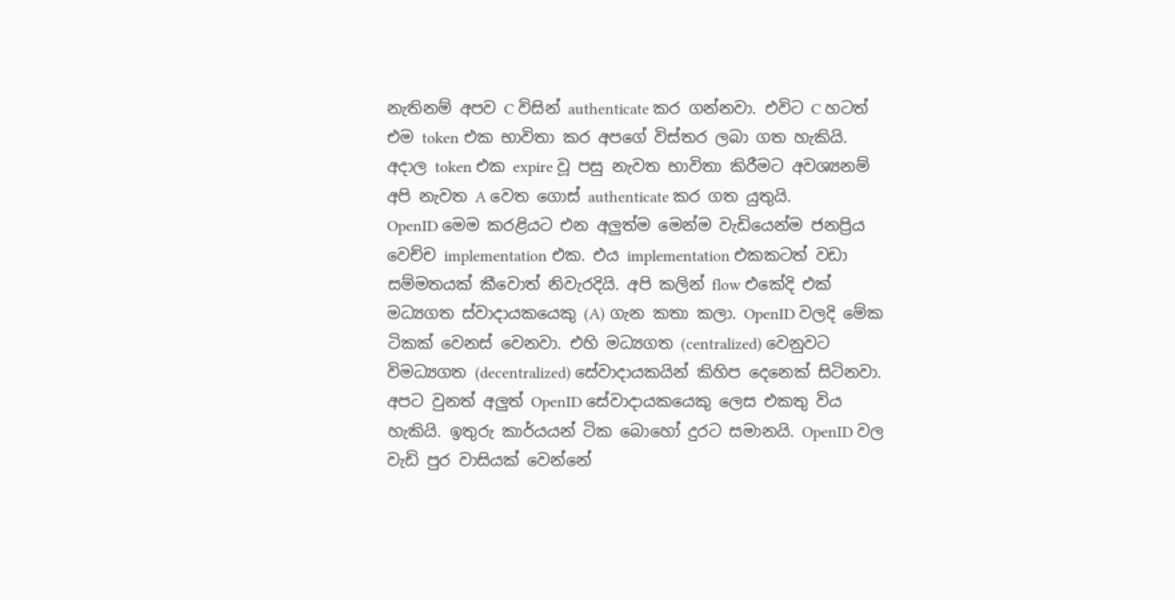නැතිනම් අපව C විසින් authenticate කර ගන්නවා. එවිට C හටත් එම token එක භාවිතා කර අ‍පගේ විස්තර ලබා ගත හැකියි.
අදාල token එක expire වූ පසු නැවත භාවිතා කිරීමට අවශ්‍යනම් අපි නැවත A වෙත ගොස් authenticate කර ගත යුතුයි.
OpenID මෙම කරළියට එන අලුත්ම මෙන්ම වැඩියෙන්ම ජනප්‍රිය වෙච්ච implementation එක. එය implementation එකකටත් වඩා සම්මතයක් කීවොත් නිවැරදියි. අපි කලින් flow එකේදි එක් මධ්‍යගත ස්වාදායකයෙකු (A) ගැන කතා කලා. OpenID වලදි මේක ටිකක් වෙනස් වෙනවා. එහි මධ්‍යගත (centralized) වෙනුවට විමධ්‍යගත (decentralized) සේවාදායකයින් කිහිප දෙනෙක් සිටිනවා. අපට වුනත් අලුත් OpenID සේවාදායකයෙකු ලෙස එකතු විය හැකියි. ඉතුරු කාර්යයන් ටික බොහෝ දුරට සමානයි. OpenID වල වැඩි පුර වාසියක් වෙන්නේ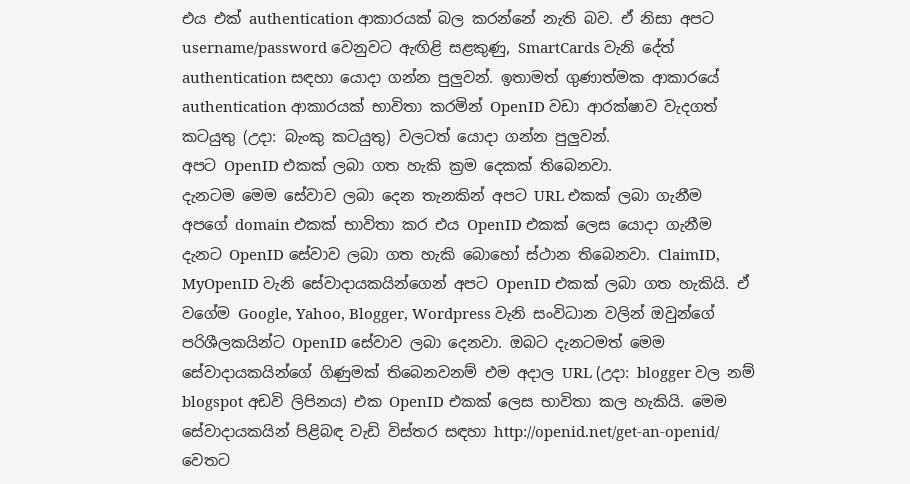එය එක් authentication ආකාරයක් බල කරන්නේ නැති බව. ඒ නිසා අපට username/password වෙනුවට ඇඟිළි සළකුණු, SmartCards වැනි දේත් authentication සඳහා යොදා ගන්න පුලුවන්. ඉතාමත් ගුණාත්මක ආකාරයේ authentication ආකාරයක් භාවිතා කරමින් OpenID වඩා ආරක්ෂාව වැදගත් කටයුතු (උදා: බැංකු කටයුතු) වලටත් යොදා ගන්න පුලුවන්.
අපට OpenID එකක් ලබා ගත හැකි ක්‍රම දෙකක් තිබෙනවා.
දැනටම මෙම සේවාව ලබා දෙන තැනකින් අපට URL එකක් ලබා ගැනීම
අපගේ domain එකක් භාවිතා ‍කර එය OpenID එකක් ලෙස යොදා ගැනීම
දැනට OpenID සේවාව ලබා ගත හැකි බොහෝ ස්ථාන තිබෙනවා. ClaimID, MyOpenID වැනි සේවාදායකයින්ගෙන් අපට OpenID එකක් ලබා ගත හැකියි. ඒ වගේම Google, Yahoo, Blogger, Wordpress වැනි සංවිධාන වලින් ඔවුන්ගේ පරිශීලකයින්ට OpenID සේවාව ලබා දෙනවා. ඔබට දැනටමත් මෙම සේවාදායකයින්ගේ ගිණුමක් තිබෙනවනම් එම අදාල URL (උදා: blogger වල නම් blogspot අඩවි ලිපිනය) එක OpenID එකක් ලෙස භාවිතා කල හැකියි. මෙම සේවාදායකයින් පිළිබඳ වැඩි විස්තර සඳහා http://openid.net/get-an-openid/ වෙතට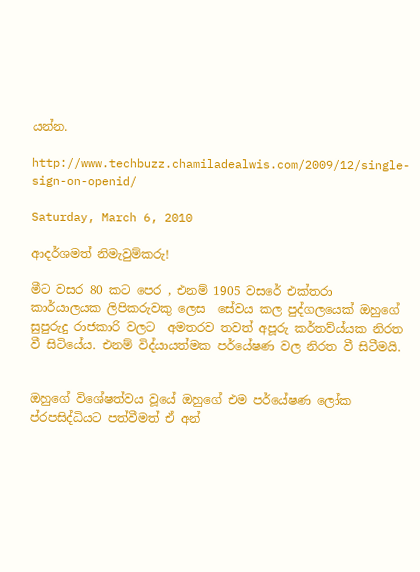යන්න.

http://www.techbuzz.chamiladealwis.com/2009/12/single-sign-on-openid/

Saturday, March 6, 2010

ආදර්ශමත් නිමැවුම්කරු!

මීට වසර 80 කට පෙර , එනම් 1905 වසරේ එක්තරා කාර්යාලයක ලිපිකරුවකු ලෙස  සේවය කල පුද්ගලයෙක් ඔහුගේ සුපුරුදු රාජකාරි වලට  අමතරව තවත් අපූරු කර්තව්ය්යක නිරත වී සිටියේය. එනම් විද්යායත්මක පර්යේෂණ වල නිරත වී සිටීමයි.


ඔහුගේ විශේෂත්වය වූයේ ඔහුගේ එම පර්යේෂණ ලෝක ප්රපසිද්ධියට පත්වීමත් ඒ අන්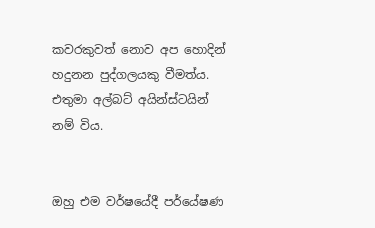කවරකුවත් නොව අප හොදින් හදුනන පුද්ගලයකු වීමත්ය.
එතුමා අල්බට් අයින්ස්ටයින් නම් විය.


ඔහු එම වර්ෂයේදී පර්යේෂණ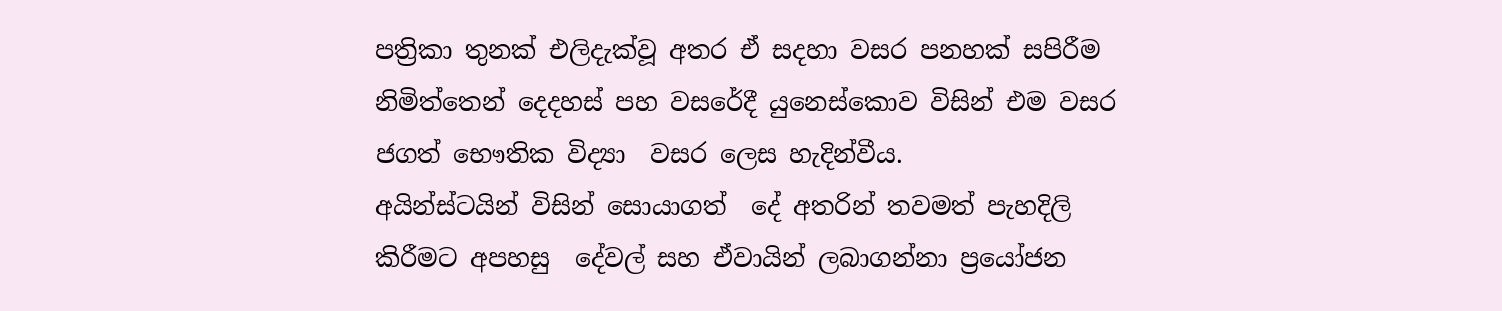පත්‍රිකා තුනක් එලිදැක්වූ අතර ඒ සදහා වසර පනහක් සපිරීම නිමිත්තෙන් දෙදහස් පහ වසරේදී යුනෙස්කොව විසින් එම වසර ජගත් භෞතික විද්‍යා  වසර ලෙස හැදින්වීය.
අයින්ස්ටයින් විසින් සොයාගත්  දේ අතරින් තවමත් පැහදිලි කිරීමට අපහසු  දේවල් සහ ඒවායින් ලබාගන්නා ප්‍රයෝජන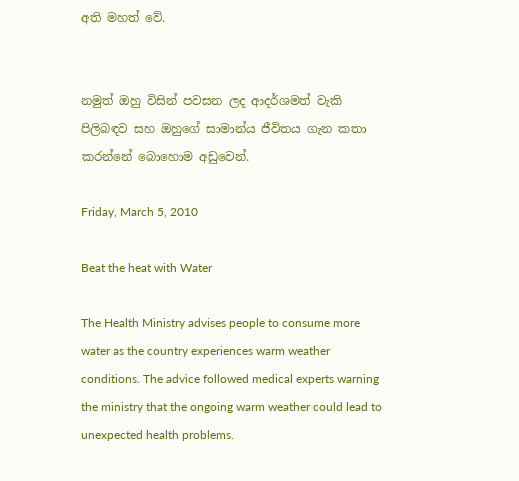අති මහත් වේ.


නමුත් ඔහු විසින් පවසන ලද ආදර්ශමත් වැකි පිලිබඳව සහ ඔහුගේ සාමාන්ය ජීවිතය ගැන කතා කරන්නේ බොහොම අඩුවෙන්.

Friday, March 5, 2010

Beat the heat with Water

The Health Ministry advises people to consume more water as the country experiences warm weather conditions. The advice followed medical experts warning the ministry that the ongoing warm weather could lead to unexpected health problems.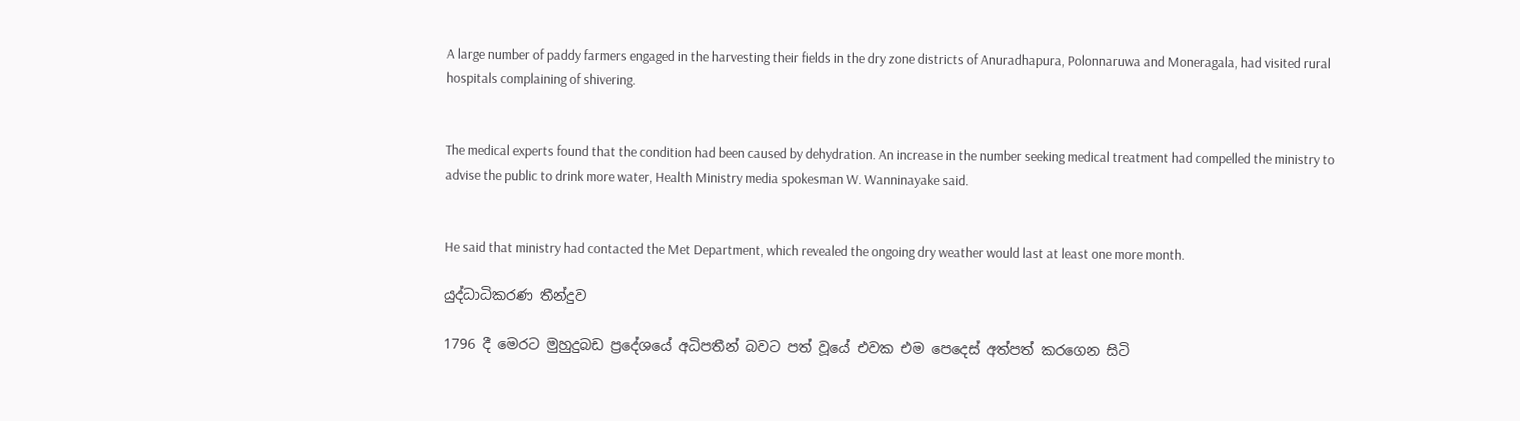A large number of paddy farmers engaged in the harvesting their fields in the dry zone districts of Anuradhapura, Polonnaruwa and Moneragala, had visited rural hospitals complaining of shivering.


The medical experts found that the condition had been caused by dehydration. An increase in the number seeking medical treatment had compelled the ministry to advise the public to drink more water, Health Ministry media spokesman W. Wanninayake said.


He said that ministry had contacted the Met Department, which revealed the ongoing dry weather would last at least one more month.

යුද්ධාධිකරණ තීන්දුව

1796 දී මෙරට මුහුදුබඩ ප්‍රදේශයේ අධිපතීන් බවට පත් වූයේ එවක එම පෙදෙස්‌ අත්පත් කරගෙන සිටි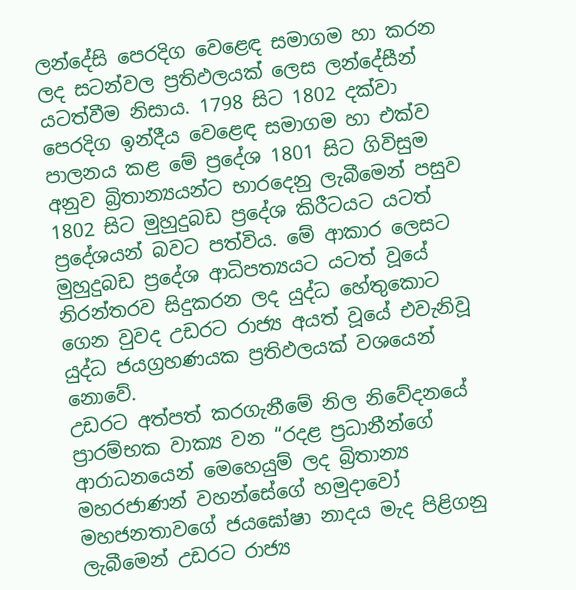ලන්දේසි පෙරදිග වෙළෙඳ සමාගම හා කරන ලද සටන්වල ප්‍රතිඵලයක්‌ ලෙස ලන්දේසීන් යටත්වීම නිසාය. 1798 සිට 1802 දක්‌වා පෙරදිග ඉන්දීය වෙළෙඳ සමාගම හා එක්‌ව පාලනය කළ මේ ප්‍රදේශ 1801 සිට ගිවිසුම අනුව බ්‍රිතාන්‍යයන්ට භාරදෙනු ලැබීමෙන් පසුව 1802 සිට මුහුදුබඩ ප්‍රදේශ කිරීටයට යටත් ප්‍රදේශයන් බවට පත්විය. මේ ආකාර ලෙසට මුහුදුබඩ ප්‍රදේශ ආධිපත්‍යයට යටත් වූයේ නිරන්තරව සිදුකරන ලද යුද්ධ හේතුකොට ගෙන වුවද උඩරට රාජ්‍ය අයත් වූයේ එවැනිවූ යුද්ධ ජයග්‍රහණයක ප්‍රතිඵලයක්‌ වශයෙන් නොවේ.
උඩරට අත්පත් කරගැනීමේ නිල නිවේදනයේ ප්‍රාරම්භක වාක්‍ය වන “රදළ ප්‍රධානීන්ගේ ආරාධනයෙන් මෙහෙයුම් ලද බ්‍රිතාන්‍ය මහරජාණන් වහන්සේගේ හමුදාවෝ මහජනතාවගේ ජයඝෝෂා නාදය මැද පිළිගනු ලැබීමෙන් උඩරට රාජ්‍ය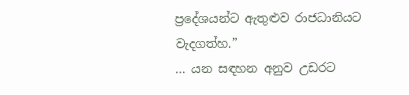ප්‍රදේශයන්ට ඇතුළුව රාජධානියට වැදගත්හ.”
… යන සඳහන අනුව උඩරට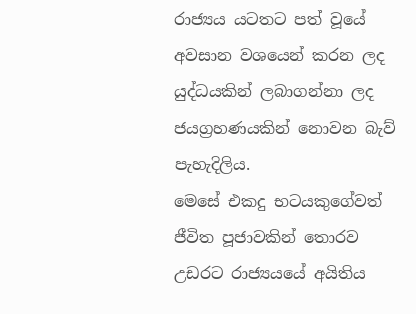රාජ්‍යය යටතට පත් වූයේ අවසාන වශයෙන් කරන ලද යුද්ධයකින් ලබාගන්නා ලද ජයග්‍රහණයකින් නොවන බැව් පැහැදිලිය.
මෙසේ එකදු භටයකුගේවත් ජීවිත පූජාවකින් තොරව උඩරට රාජ්‍යයයේ අයිතිය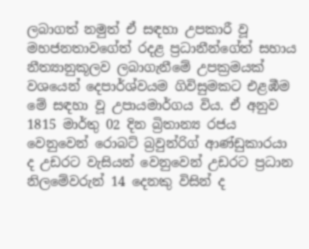ලබාගත් නමුත් ඒ සඳහා උපකාරී වූ මහජනතාවගේත් රදළ ප්‍රධානීන්ගේත් සහාය නීත්‍යානුකූලව ලබාගැනීමේ උපක්‍රමයක්‌ වශයෙන් දෙපාර්ශ්වයම ගිවිසුමකට එළඹීම මේ සඳහා වූ උපායමාර්ගය විය. ඒ අනුව 1815 මාර්තු 02 දින බ්‍රිතාන්‍ය රජය වෙනුවෙන් රොබට්‌ බ්‍රවුන්රිග් ආණ්‌ඩුකාරයා ද උඩරට වැසියන් වෙනුවෙන් උඩරට ප්‍රධාන නිලමේවරුන් 14 දෙනකු විසින් ද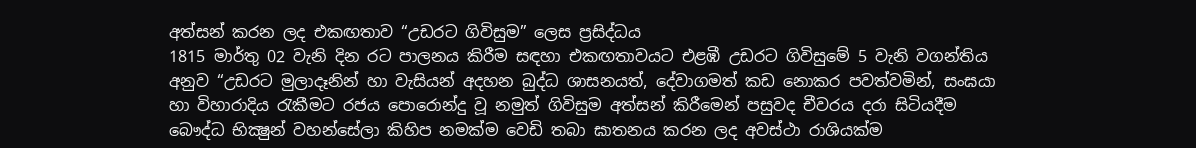අත්සන් කරන ලද එකඟතාව “උඩරට ගිවිසුම” ලෙස ප්‍රසිද්ධය
1815 මාර්තු 02 වැනි දින රට පාලනය කිරීම සඳහා එකඟතාවයට එළඹී උඩරට ගිවිසුමේ 5 වැනි වගන්තිය අනුව “උඩරට මුලාදෑනින් හා වැසියන් අදහන බුද්ධ ශාසනයත්, දේවාගමත් කඩ නොකර පවත්වමින්, සංඝයා හා විහාරාදිය රැකීමට රජය පොරොන්දු වූ නමුත් ගිවිසුම අත්සන් කිරීමෙන් පසුවද චීවරය දරා සිටියදීම බෞද්ධ භික්‍ෂුන් වහන්සේලා කිහිප නමක්‌ම වෙඩි තබා ඝාතනය කරන ලද අවස්‌ථා රාශියක්‌ම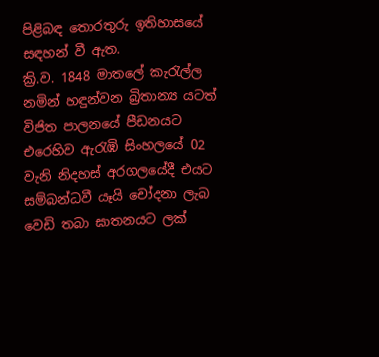පිළිබඳ තොරතුරු ඉතිහාසයේ සඳහන් වී ඇත.
ක්‍රි.ව. 1848 මාතලේ කැරැල්ල නමින් හඳුන්වන බ්‍රිතාන්‍ය යටත් විජිත පාලනයේ පීඩනයට එරෙහිව ඇරැඹි සිංහලයේ 02 වැනි නිදහස්‌ අරගලයේදී එයට සම්බන්ධවී යෑයි චෝදනා ලැබ වෙඩි තබා ඝාතනයට ලක්‌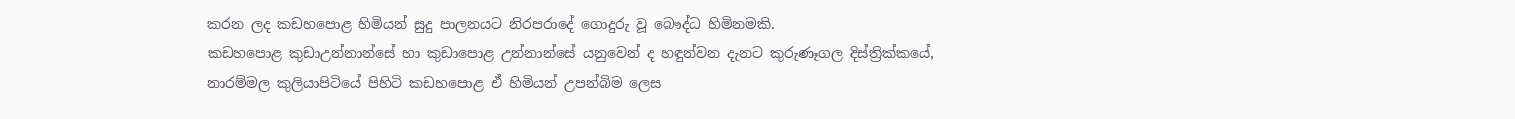කරන ලද කඩහපොළ හිමියන් සුදු පාලනයට නිරපරාදේ ගොදුරු වූ බෞද්ධ හිමිනමකි.
කඩහපොළ කුඩාඋන්නාන්සේ හා කුඩාපොළ උන්නාන්සේ යනුවෙන් ද හඳුන්වන දැනට කුරුණෑගල දිස්‌ත්‍රික්‌කයේ, නාරම්මල කුලියාපිටියේ පිහිටි කඩහපොළ ඒ හිමියන් උපන්බිම ලෙස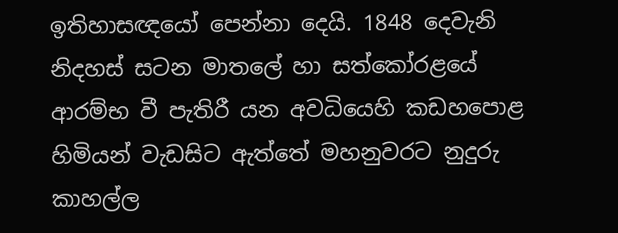ඉතිහාසඥයෝ පෙන්නා දෙයි. 1848 දෙවැනි නිදහස්‌ සටන මාතලේ හා සත්කෝරළයේ ආරම්භ වී පැතිරී යන අවධියෙහි කඩහපොළ හිමියන් වැඩසිට ඇත්තේ මහනුවරට නුදුරු කාහල්ල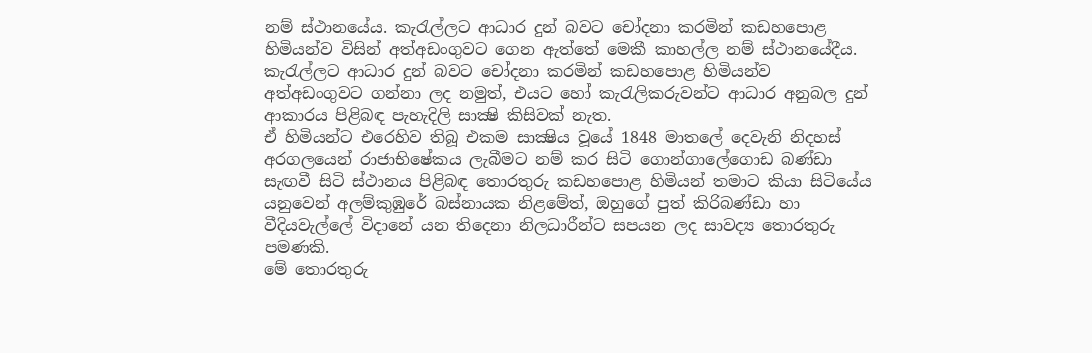නම් ස්‌ථානයේය. කැරැල්ලට ආධාර දුන් බවට චෝදනා කරමින් කඩහපොළ හිමියන්ව විසින් අත්අඩංගුවට ගෙන ඇත්තේ මෙකී කාහල්ල නම් ස්‌ථානයේදීය. කැරැල්ලට ආධාර දුන් බවට චෝදනා කරමින් කඩහපොළ හිමියන්ව අත්අඩංගුවට ගන්නා ලද නමුත්, එයට හෝ කැරැලිකරුවන්ට ආධාර අනුබල දුන් ආකාරය පිළිබඳ පැහැදිලි සාක්‍ෂි කිසිවක්‌ නැත.
ඒ හිමියන්ට එරෙහිව තිබූ එකම සාක්‍ෂිය වූයේ 1848 මාතලේ දෙවැනි නිදහස්‌ අරගලයෙන් රාජාභිෂේකය ලැබීමට නම් කර සිටි ගොන්ගාලේගොඩ බණ්‌ඩා සැඟවී සිටි ස්‌ථානය පිළිබඳ තොරතුරු කඩහපොළ හිමියන් තමාට කියා සිටියේය යනුවෙන් අලම්කුඹුරේ බස්‌නායක නිළමේත්, ඔහුගේ පුත් කිරිබණ්‌ඩා හා වීදියවැල්ලේ විදානේ යන තිදෙනා නිලධාරීන්ට සපයන ලද සාවද්‍ය තොරතුරු පමණකි.
මේ තොරතුරු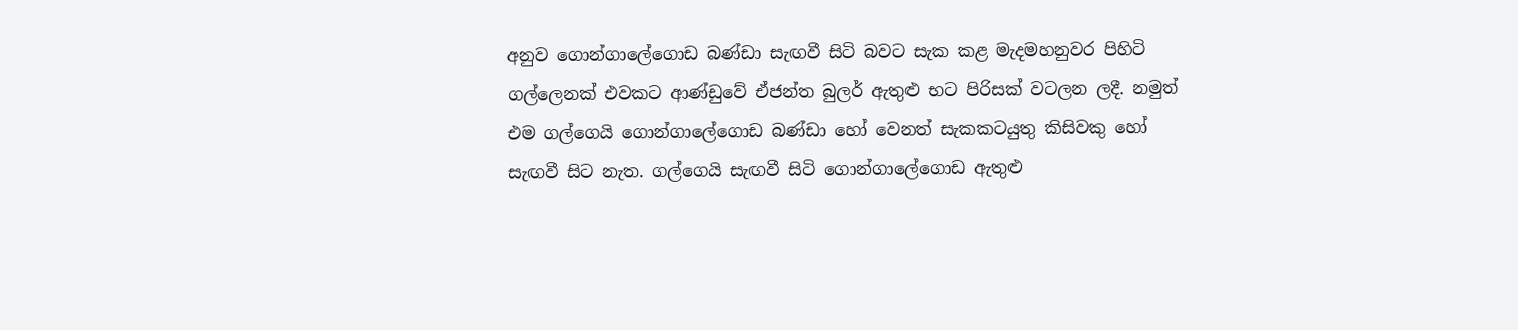අනුව ගොන්ගාලේගොඩ බණ්‌ඩා සැඟවී සිටි බවට සැක කළ මැදමහනුවර පිහිටි ගල්ලෙනක්‌ එවකට ආණ්‌ඩුවේ ඒජන්ත බුලර් ඇතුළු භට පිරිසක්‌ වටලන ලදී. නමුත් එම ගල්ගෙයි ගොන්ගාලේගොඩ බණ්‌ඩා හෝ වෙනත් සැකකටයුතු කිසිවකු හෝ සැඟවී සිට නැත. ගල්ගෙයි සැඟවී සිටි ගොන්ගාලේගොඩ ඇතුළු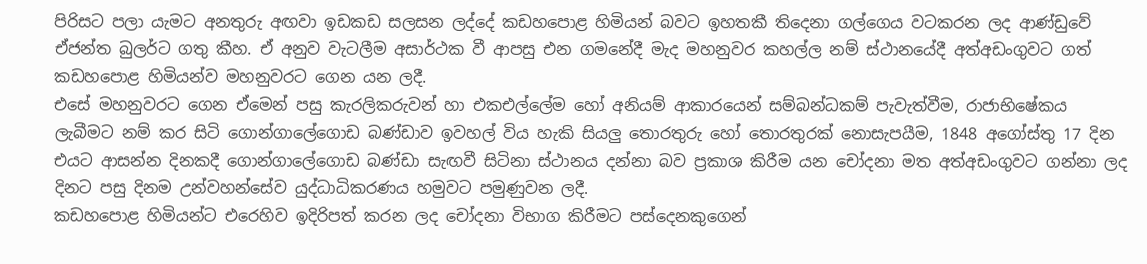පිරිසට පලා යැමට අනතුරු අඟවා ඉඩකඩ සලසන ලද්දේ කඩහපොළ හිමියන් බවට ඉහතකී තිදෙනා ගල්ගෙය වටකරන ලද ආණ්‌ඩුවේ ඒජන්ත බුලර්ට ගතු කීහ. ඒ අනුව වැටලීම අසාර්ථක වී ආපසු එන ගමනේදී මැද මහනුවර කහල්ල නම් ස්‌ථානයේදී අත්අඩංගුවට ගත් කඩහපොළ හිමියන්ව මහනුවරට ගෙන යන ලදී.
එසේ මහනුවරට ගෙන ඒමෙන් පසු කැරලිකරුවන් හා එකඑල්ලේම හෝ අනියම් ආකාරයෙන් සම්බන්ධකම් පැවැත්වීම, රාජාභිෂේකය ලැබීමට නම් කර සිටි ගොන්ගාලේගොඩ බණ්‌ඩාව ඉවහල් විය හැකි සියලු තොරතුරු හෝ තොරතුරක්‌ නොසැපයීම, 1848 අගෝස්‌තු 17 දින එයට ආසන්න දිනකදී ගොන්ගාලේගොඩ බණ්‌ඩා සැඟවී සිටිනා ස්‌ථානය දන්නා බව ප්‍රකාශ කිරීම යන චෝදනා මත අත්අඩංගුවට ගන්නා ලද දිනට පසු දිනම උන්වහන්සේව යුද්ධාධිකරණය හමුවට පමුණුවන ලදී.
කඩහපොළ හිමියන්ට එරෙහිව ඉදිරිපත් කරන ලද චෝදනා විභාග කිරීමට පස්‌දෙනකුගෙන්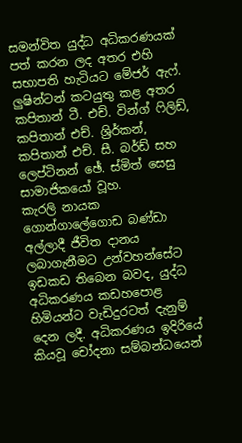සමන්විත යුද්ධ අධිකරණයක්‌ පත් කරන ලද අතර එහි සභාපති හැටියට මේජර් ඇෆ්. ලුෂින්ටන් කටයුතු කළ අතර කපිතාන් ටී. එච්. වින්ග් ෆිලිඩ්, කපිතාන් එච්. ශ්‍රිර්කන්, කපිතාන් එච්. සී. බර්ඩ් සහ ලෙප්ටිනන් ඡේ. ස්‌මිත් සෙසු සාමාජිකයෝ වූහ.
කැරලි නායක ගොන්ගාලේගොඩ බණ්‌ඩා අල්ලාදී ජීවිත දානය ලබාගැනීමට උන්වහන්සේට ඉඩකඩ තිබෙන බවද, යුද්ධ අධිකරණය කඩහපොළ හිමියන්ට වැඩිදුරටත් දැනුම් දෙන ලදී. අධිකරණය ඉදිරියේ කියවූ චෝදනා සම්බන්ධයෙන්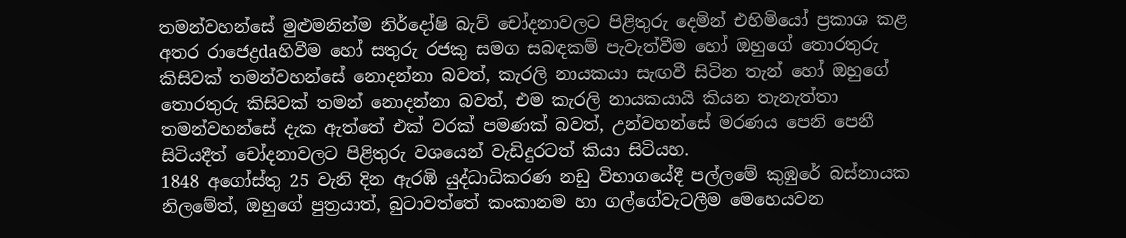තමන්වහන්සේ මුළුමනින්ම නිර්දෝෂි බැව් චෝදනාවලට පිළිතුරු දෙමින් එහිමියෝ ප්‍රකාශ කළ අතර රාජෙද්‍රdaහිවීම හෝ සතුරු රජකු සමග සබඳකම් පැවැත්වීම හෝ ඔහුගේ තොරතුරු කිසිවක්‌ තමන්වහන්සේ නොදන්නා බවත්, කැරලි නායකයා සැඟවී සිටින තැන් හෝ ඔහුගේ තොරතුරු කිසිවක්‌ තමන් නොදන්නා බවත්, එම කැරලි නායකයායි කියන තැනැත්තා තමන්වහන්සේ දැක ඇත්තේ එක්‌ වරක්‌ පමණක්‌ බවත්, උන්වහන්සේ මරණය පෙනි පෙනී සිටියදීත් චෝදනාවලට පිළිතුරු වශයෙන් වැඩිදුරටත් කියා සිටියහ.
1848 අගෝස්‌තු 25 වැනි දින ඇරඹි යුද්ධාධිකරණ නඩු විභාගයේදී පල්ලමේ කුඹුරේ බස්‌නායක නිලමේත්, ඔහුගේ පුත්‍රයාත්, බුටාවත්තේ කංකානම හා ගල්ගේවැටලීම මෙහෙයවන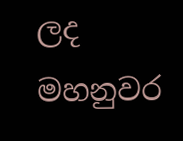ලද මහනුවර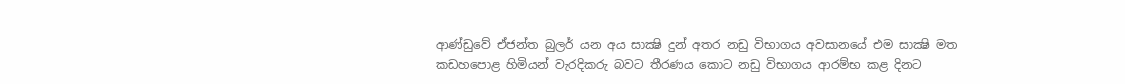ආණ්‌ඩුවේ ඒජන්ත බුලර් යන අය සාක්‍ෂි දුන් අතර නඩු විභාගය අවසානයේ එම සාක්‍ෂි මත කඩහපොළ හිමියන් වැරදිකරු බවට තීරණය කොට නඩු විභාගය ආරම්භ කළ දිනට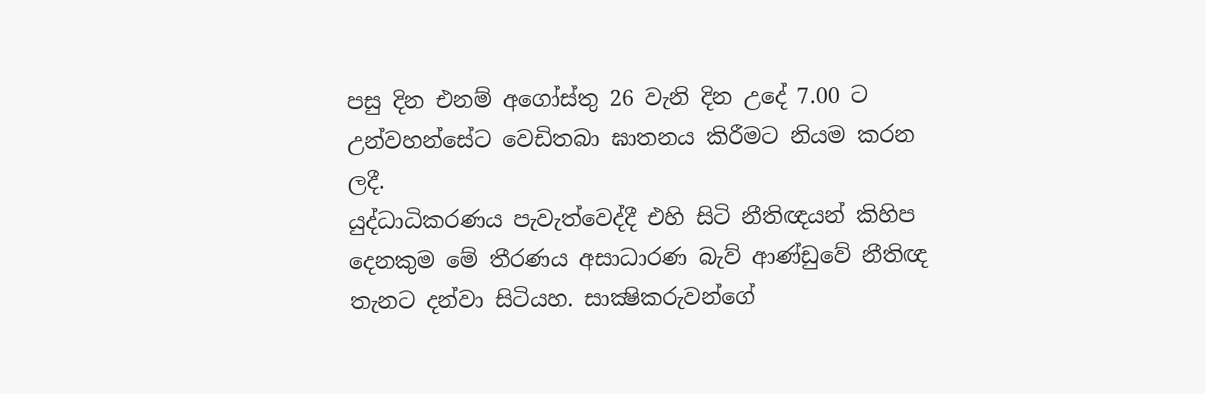පසු දින එනම් අගෝස්‌තු 26 වැනි දින උදේ 7.00 ට උන්වහන්සේට වෙඩිතබා ඝාතනය කිරීමට නියම කරන ලදී.
යුද්ධාධිකරණය පැවැත්වෙද්දී එහි සිටි නීතිඥයන් කිහිප දෙනකුම මේ තීරණය අසාධාරණ බැව් ආණ්‌ඩුවේ නීතිඥ තැනට දන්වා සිටියහ. සාක්‍ෂිකරුවන්ගේ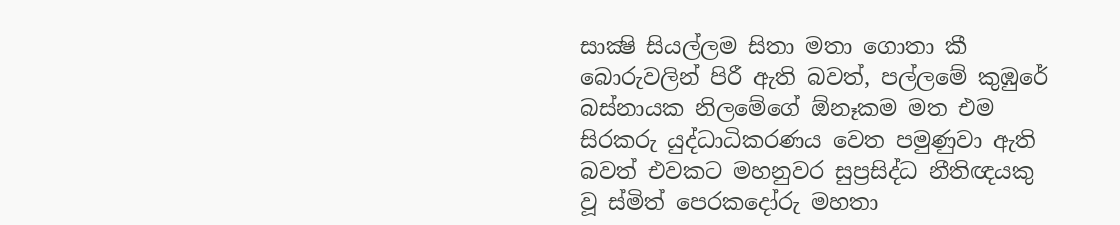සාක්‍ෂි සියල්ලම සිතා මතා ගොතා කී බොරුවලින් පිරී ඇති බවත්, පල්ලමේ කුඹුරේ බස්‌නායක නිලමේගේ ඕනෑකම මත එම සිරකරු යුද්ධාධිකරණය වෙත පමුණුවා ඇති බවත් එවකට මහනුවර සුප්‍රසිද්ධ නීතිඥයකු වූ ස්‌මිත් පෙරකදෝරු මහතා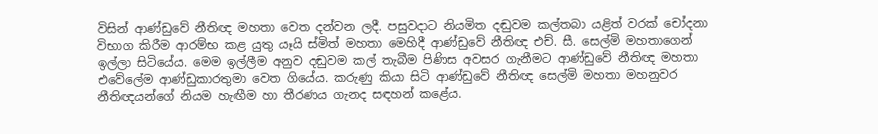විසින් ආණ්‌ඩුවේ නීතිඥ මහතා වෙත දන්වන ලදී. පසුවදාට නියමිත දඬුවම කල්තබා යළිත් වරක්‌ චෝදනා විභාග කිරීම ආරම්භ කළ යුතු යෑයි ස්‌මිත් මහතා මෙහිදී ආණ්‌ඩුවේ නීතිඥ එච්. සී. සෙල්මි මහතාගෙන් ඉල්ලා සිටියේය. මෙම ඉල්ලීම අනුව දඬුවම කල් තැබීම පිණිස අවසර ගැනීමට ආණ්‌ඩුවේ නීතිඥ මහතා එවේලේම ආණ්‌ඩුකාරතුමා වෙත ගියේය. කරුණු කියා සිටි ආණ්‌ඩුවේ නීතිඥ සෙල්මි මහතා මහනුවර නීතිඥයන්ගේ නියම හැඟීම හා තීරණය ගැනද සඳහන් කළේය.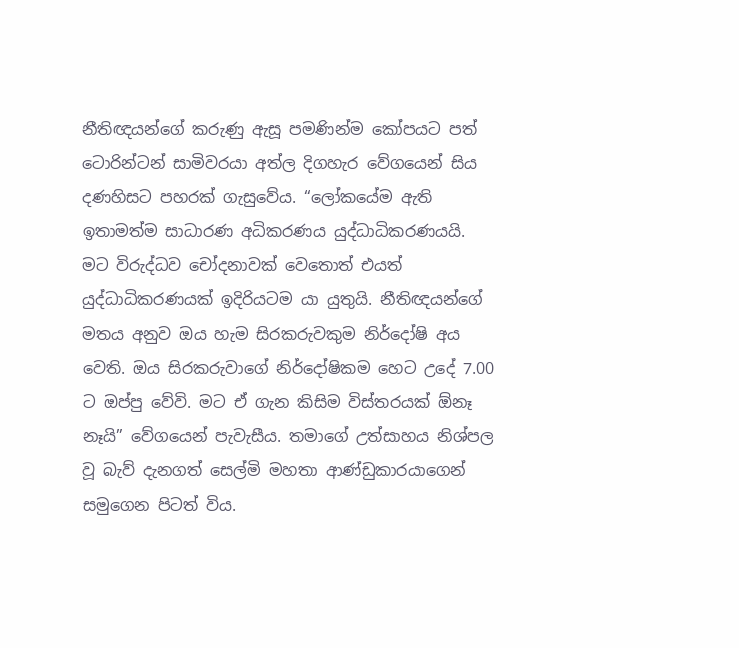නීතිඥයන්ගේ කරුණු ඇසූ පමණින්ම කෝපයට පත් ටොරින්ටන් සාමිවරයා අත්ල දිගහැර වේගයෙන් සිය දණහිසට පහරක්‌ ගැසුවේය. “ලෝකයේම ඇති ඉතාමත්ම සාධාරණ අධිකරණය යුද්ධාධිකරණයයි. මට විරුද්ධව චෝදනාවක්‌ වෙතොත් එයත් යුද්ධාධිකරණයක්‌ ඉදිරියටම යා යුතුයි. නීතිඥයන්ගේ මතය අනුව ඔය හැම සිරකරුවකුම නිර්දෝෂි අය වෙති. ඔය සිරකරුවාගේ නිර්දෝෂිකම හෙට උදේ 7.00 ට ඔප්පු වේවි. මට ඒ ගැන කිසිම විස්‌තරයක්‌ ඕනෑ නෑයි” වේගයෙන් පැවැසීය. තමාගේ උත්සාහය නිශ්පල වූ බැව් දැනගත් සෙල්මි මහතා ආණ්‌ඩුකාරයාගෙන් සමුගෙන පිටත් විය.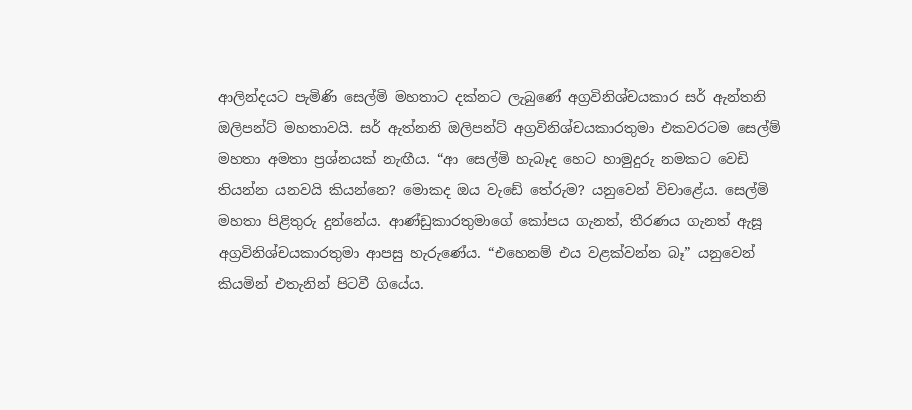ආලින්දයට පැමිණි සෙල්මි මහතාට දක්‌නට ලැබුණේ අග්‍රවිනිශ්චයකාර සර් ඇන්තනි ඔලිපන්ට්‌ මහතාවයි. සර් ඇත්නනි ඔලිපන්ට්‌ අග්‍රවිනිශ්චයකාරතුමා එකවරටම සෙල්ම් මහතා අමතා ප්‍රශ්නයක්‌ නැඟීය. “ආ සෙල්මි හැබෑද හෙට හාමුදුරු නමකට වෙඩි තියන්න යනවයි කියන්නෙ? මොකද ඔය වැඩේ තේරුම? යනුවෙන් විචාළේය. සෙල්මි මහතා පිළිතුරු දුන්නේය. ආණ්‌ඩුකාරතුමාගේ කෝපය ගැනත්, තීරණය ගැනත් ඇසූ අග්‍රවිනිශ්චයකාරතුමා ආපසු හැරුණේය. “එහෙනම් එය වළක්‌වන්න බෑ” යනුවෙන් කියමින් එතැනින් පිටවී ගියේය.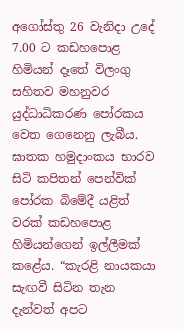අගෝස්‌තු 26 වැනිදා උදේ 7.00 ට කඩහපොළ හිමියන් දෑතේ විලංගු සහිතව මහනුවර යුද්ධාධිකරණ පෝරකය වෙත ගෙනෙනු ලැබීය.
ඝාතක හමුදාංකය භාරව සිටි කපිතන් පෙන්වික්‌ පෝරක බිමේදී යළිත් වරක්‌ කඩහපොළ හිමියන්ගෙන් ඉල්ලීමක්‌ කළේය. “කැරළි නායකයා සැඟවී සිටින තැන දැන්වත් අපට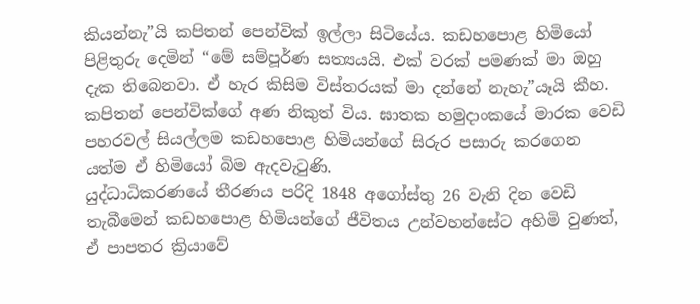කියන්නැ”යි කපිතන් පෙන්වික්‌ ඉල්ලා සිටියේය. කඩහපොළ හිමියෝ පිළිතුරු දෙමින් “මේ සම්පූර්ණ සත්‍යයයි. එක්‌ වරක්‌ පමණක්‌ මා ඔහු දැක තිබෙනවා. ඒ හැර කිසිම විස්‌තරයක්‌ මා දන්නේ නැහැ”යෑයි කීහ.
කපිතන් පෙන්වික්‌ගේ අණ නිකුත් විය. ඝාතක හමුදාංකයේ මාරක වෙඩි පහරවල් සියල්ලම කඩහපොළ හිමියන්ගේ සිරුර පසාරු කරගෙන යත්ම ඒ හිමියෝ බිම ඇදවැටුණි.
යුද්ධාධිකරණයේ තීරණය පරිදි 1848 අගෝස්‌තු 26 වැනි දින වෙඩි තැබීමෙන් කඩහපොළ හිමියන්ගේ ජීවිතය උන්වහන්සේට අහිමි වුණත්, ඒ පාපතර ක්‍රියාවේ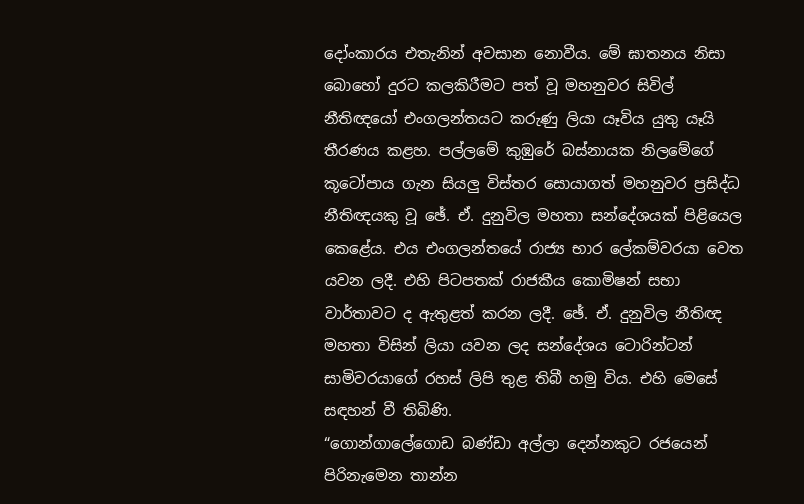දෝංකාරය එතැනින් අවසාන නොවීය. මේ ඝාතනය නිසා බොහෝ දුරට කලකිරීමට පත් වූ මහනුවර සිවිල් නීතිඥයෝ එංගලන්තයට කරුණු ලියා යෑවිය යුතු යෑයි තීරණය කළහ. පල්ලමේ කුඹුරේ බස්‌නායක නිලමේගේ කූටෝපාය ගැන සියලු විස්‌තර සොයාගත් මහනුවර ප්‍රසිද්ධ නීතිඥයකු වූ ඡේ. ඒ. දුනුවිල මහතා සන්දේශයක්‌ පිළියෙල කෙළේය. එය එංගලන්තයේ රාජ්‍ය භාර ලේකම්වරයා වෙත යවන ලදී. එහි පිටපතක්‌ රාජකීය කොමිෂන් සභා වාර්තාවට ද ඇතුළත් කරන ලදී. ඡේ. ඒ. දුනුවිල නීතිඥ මහතා විසින් ලියා යවන ලද සන්දේශය ටොරින්ටන් සාමිවරයාගේ රහස්‌ ලිපි තුළ තිබී හමු විය. එහි මෙසේ සඳහන් වී තිබිණි.
“ගොන්ගාලේගොඩ බණ්‌ඩා අල්ලා දෙන්නකුට රජයෙන් පිරිනැමෙන තාන්න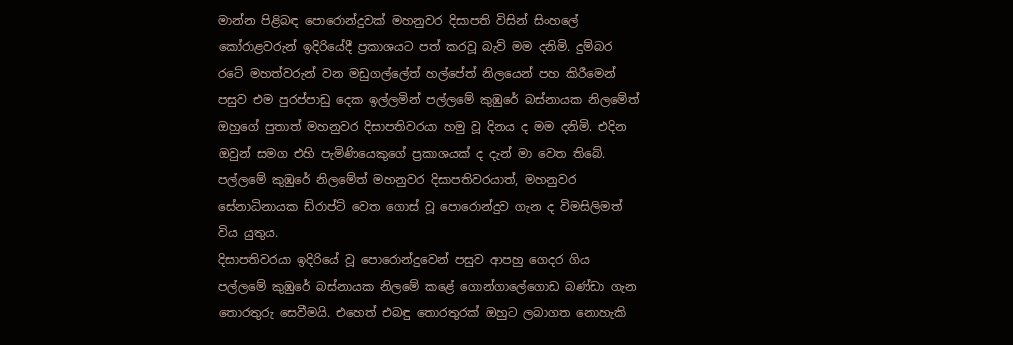මාන්න පිළිබඳ පොරොන්දුවක්‌ මහනුවර දිසාපති විසින් සිංහලේ කෝරාළවරුන් ඉදිරියේදී ප්‍රකාශයට පත් කරවූ බැව් මම දනිමි. දුම්බර රටේ මහත්වරුන් වන මඩුගල්ලේත් හල්පේත් නිලයෙන් පහ කිරීමෙන් පසුව එම පුරප්පාඩු දෙක ඉල්ලමින් පල්ලමේ කුඹුරේ බස්‌නායක නිලමේත් ඔහුගේ පුතාත් මහනුවර දිසාපතිවරයා හමු වූ දිනය ද මම දනිමි. එදින ඔවුන් සමග එහි පැමිණියෙකුගේ ප්‍රකාශයක්‌ ද දැන් මා වෙත තිබේ. පල්ලමේ කුඹුරේ නිලමේත් මහනුවර දිසාපතිවරයාත්, මහනුවර සේනාධිනායක ඩ්රාප්ට්‌ වෙත ගොස්‌ වූ පොරොන්දුව ගැන ද විමසිලිමත් විය යුතුය.
දිසාපතිවරයා ඉදිරියේ වූ පොරොන්දුවෙන් පසුව ආපහු ගෙදර ගිය පල්ලමේ කුඹුරේ බස්‌නායක නිලමේ කළේ ගොන්ගාලේගොඩ බණ්‌ඩා ගැන තොරතුරු සෙවීමයි. එහෙත් එබඳු තොරතුරක්‌ ඔහුට ලබාගත නොහැකි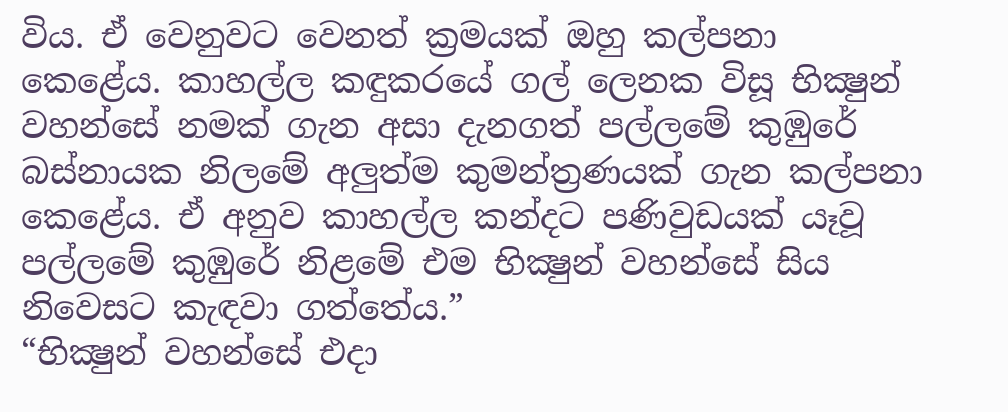විය. ඒ වෙනුවට වෙනත් ක්‍රමයක්‌ ඔහු කල්පනා කෙළේය. කාහල්ල කඳුකරයේ ගල් ලෙනක විසූ භික්‍ෂුන් වහන්සේ නමක්‌ ගැන අසා දැනගත් පල්ලමේ කුඹුරේ බස්‌නායක නිලමේ අලුත්ම කුමන්ත්‍රණයක්‌ ගැන කල්පනා කෙළේය. ඒ අනුව කාහල්ල කන්දට පණිවුඩයක්‌ යෑවූ පල්ලමේ කුඹුරේ නිළමේ එම භික්‍ෂුන් වහන්සේ සිය නිවෙසට කැඳවා ගත්තේය.”
“භික්‍ෂුන් වහන්සේ එදා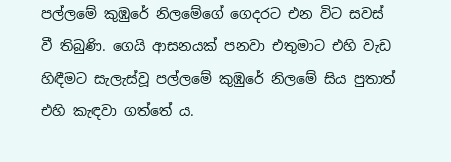පල්ලමේ කුඹුරේ නිලමේගේ ගෙදරට එන විට සවස්‌ වී තිබුණි. ගෙයි ආසනයක්‌ පනවා එතුමාට එහි වැඩ හිඳීමට සැලැස්‌වූ පල්ලමේ කුඹුරේ නිලමේ සිය පුතාත් එහි කැඳවා ගත්තේ ය.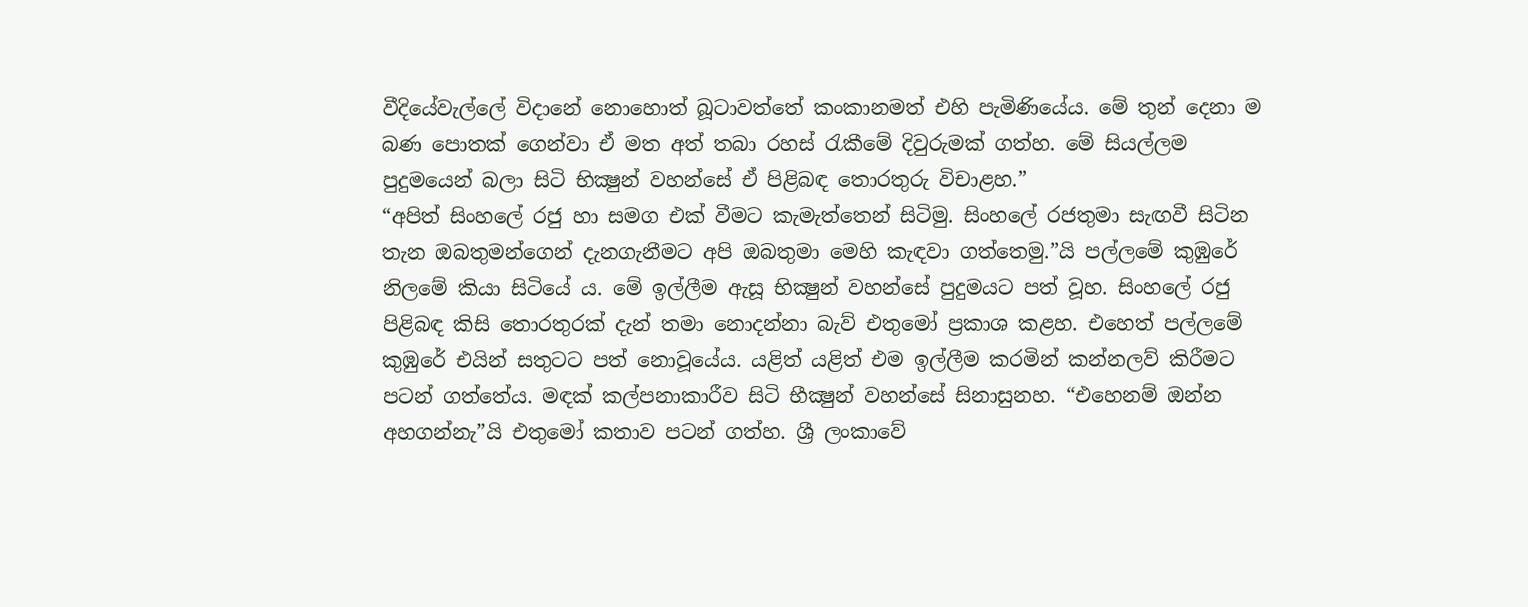වීදියේවැල්ලේ විදානේ නොහොත් බූටාවත්තේ කංකානමත් එහි පැමිණියේය. මේ තුන් දෙනා ම බණ පොතක්‌ ගෙන්වා ඒ මත අත් තබා රහස්‌ රැකීමේ දිවුරුමක්‌ ගත්හ. මේ සියල්ලම පුදුමයෙන් බලා සිටි භික්‍ෂුන් වහන්සේ ඒ පිළිබඳ තොරතුරු විචාළහ.”
“අපිත් සිංහලේ රජු හා සමග එක්‌ වීමට කැමැත්තෙන් සිටිමු. සිංහලේ රජතුමා සැඟවී සිටින තැන ඔබතුමන්ගෙන් දැනගැනීමට අපි ඔබතුමා මෙහි කැඳවා ගත්තෙමු.”යි පල්ලමේ කුඹුරේ නිලමේ කියා සිටියේ ය. මේ ඉල්ලීම ඇසූ භික්‍ෂුන් වහන්සේ පුදුමයට පත් වූහ. සිංහලේ රජු පිළිබඳ කිසි තොරතුරක්‌ දැන් තමා නොදන්නා බැව් එතුමෝ ප්‍රකාශ කළහ. එහෙත් පල්ලමේ කුඹුරේ එයින් සතුටට පත් නොවූයේය. යළිත් යළිත් එම ඉල්ලීම කරමින් කන්නලව් කිරීමට පටන් ගත්තේය. මඳක්‌ කල්පනාකාරීව සිටි භීක්‍ෂුන් වහන්සේ සිනාසුනහ. “එහෙනම් ඔන්න අහගන්නැ”යි එතුමෝ කතාව පටන් ගත්හ. ශ්‍රී ලංකාවේ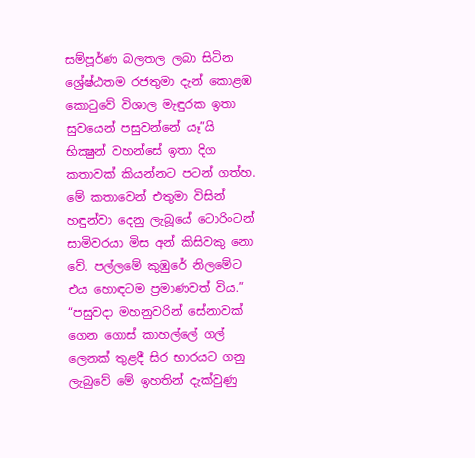සම්පූර්ණ බලතල ලබා සිටින ශ්‍රේෂ්ඨතම රජතුමා දැන් කොළඹ කොටුවේ විශාල මැඳුරක ඉතා සුවයෙන් පසුවන්නේ යෑ”යි භික්‍ෂුන් වහන්සේ ඉතා දිග කතාවක්‌ කියන්නට පටන් ගත්හ. මේ කතාවෙන් එතුමා විසින් හඳුන්වා දෙනු ලැබූයේ ටොරිංටන් සාමිවරයා මිස අන් කිසිවකු නො වේ. පල්ලමේ කුඹුරේ නිලමේට එය හොඳටම ප්‍රමාණවත් විය.”
“පසුවදා මහනුවරින් සේනාවක්‌ ගෙන ගොස්‌ කාහල්ලේ ගල් ලෙනක්‌ තුළදී සිර භාරයට ගනු ලැබුවේ මේ ඉහතින් දැක්‌වුණු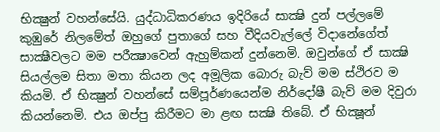භික්‍ෂුන් වහන්සේයි. යුද්ධාධිකරණය ඉදිරියේ සාක්‍ෂි දුන් පල්ලමේ කුඹුරේ නිලමේත් ඔහුගේ පුතාගේ සහ වීදියවැල්ලේ විදානේගේත් සාක්‍ෂීවලට මම පරීක්‍ෂාවෙන් ඇහුම්කන් දුන්නෙමි. ඔවුන්ගේ ඒ සාක්‍ෂි සියල්ලම සිතා මතා කියන ලද අමූලික බොරු බැව් මම ස්‌ථිරව ම කියමි. ඒ භික්‍ෂුන් වහන්සේ සම්පූර්ණයෙන්ම නිර්දෝෂී බැව් මම දිවුරා කියන්නෙමි. එය ඔප්පු කිරීමට මා ළඟ සක්‍ෂි තිබේ. ඒ භික්‍ෂූන්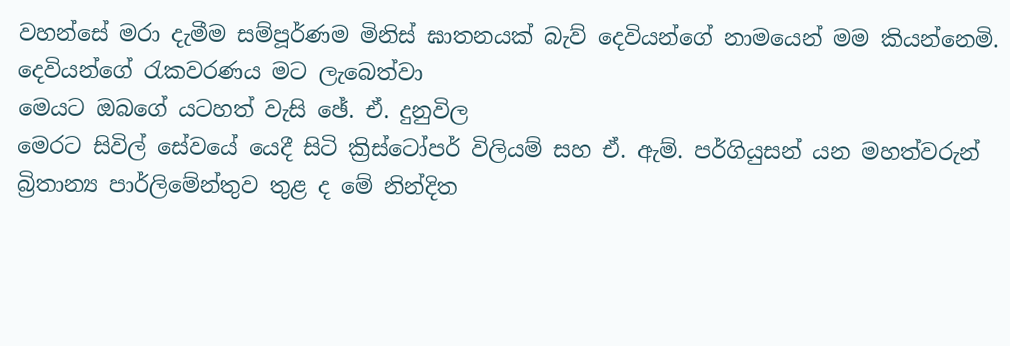වහන්සේ මරා දැමීම සම්පූර්ණම මිනිස්‌ ඝාතනයක්‌ බැව් දෙවියන්ගේ නාමයෙන් මම කියන්නෙමි. දෙවියන්ගේ රැකවරණය මට ලැබෙත්වා
මෙයට ඔබගේ යටහත් වැසි ඡේ. ඒ. දුනුවිල
මෙරට සිවිල් සේවයේ යෙදී සිටි ක්‍රිස්‌ටෝපර් විලියම් සහ ඒ. ඇම්. පර්ගියුසන් යන මහත්වරුන් බ්‍රිතාන්‍ය පාර්ලිමේන්තුව තුළ ද මේ නින්දිත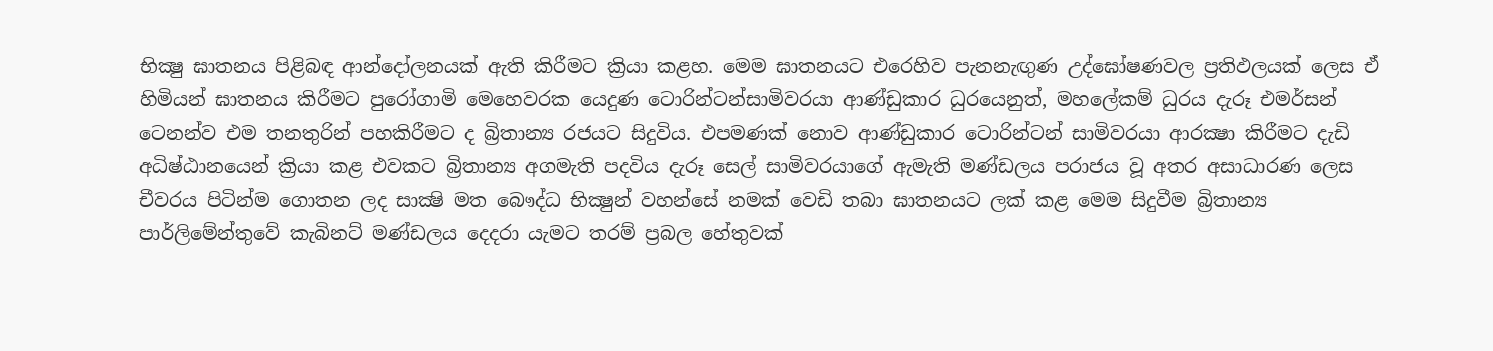භික්‍ෂු ඝාතනය පිළිබඳ ආන්දෝලනයක්‌ ඇති කිරීමට ක්‍රියා කළහ. මෙම ඝාතනයට එරෙහිව පැනනැඟුණ උද්ඝෝෂණවල ප්‍රතිඵලයක්‌ ලෙස ඒ හිමියන් ඝාතනය කිරීමට පුරෝගාමි මෙහෙවරක යෙදුණ ටොරින්ටන්සාමිවරයා ආණ්‌ඩුකාර ධුරයෙනුත්, මහලේකම් ධුරය දැරූ එමර්සන් ටෙනන්ව එම තනතුරින් පහකිරීමට ද බ්‍රිතාන්‍ය රජයට සිදුවිය. එපමණක්‌ නොව ආණ්‌ඩුකාර ටොරින්ටන් සාමිවරයා ආරක්‍ෂා කිරීමට දැඩි අධිෂ්ඨානයෙන් ක්‍රියා කළ එවකට බ්‍රිතාන්‍ය අගමැති පදවිය දැරූ සෙල් සාමිවරයාගේ ඇමැති මණ්‌ඩලය පරාජය වූ අතර අසාධාරණ ලෙස චීවරය පිටින්ම ගොතන ලද සාක්‍ෂි මත බෞද්ධ භික්‍ෂුන් වහන්සේ නමක්‌ වෙඩි තබා ඝාතනයට ලක්‌ කළ මෙම සිදුවීම බ්‍රිතාන්‍ය පාර්ලිමේන්තුවේ කැබිනට්‌ මණ්‌ඩලය දෙදරා යැමට තරම් ප්‍රබල හේතුවක්‌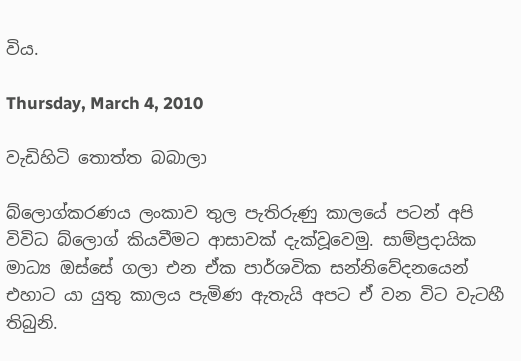විය.

Thursday, March 4, 2010

වැඩිහිටි තොත්ත බබාලා

බ්ලොග්කරණය ලංකාව තුල පැතිරුණු කාලයේ පටන් අපි විවිධ බ්ලොග් කියවීමට ආසාවක් දැක්වූවෙමු. සාම්ප්‍රදායික මාධ්‍ය ඔස්සේ ගලා එන ඒක පාර්ශවික සන්නිවේදනයෙන් එහාට යා යුතු කාලය පැමිණ ඇතැයි අපට ඒ වන විට වැටහී තිබුනි.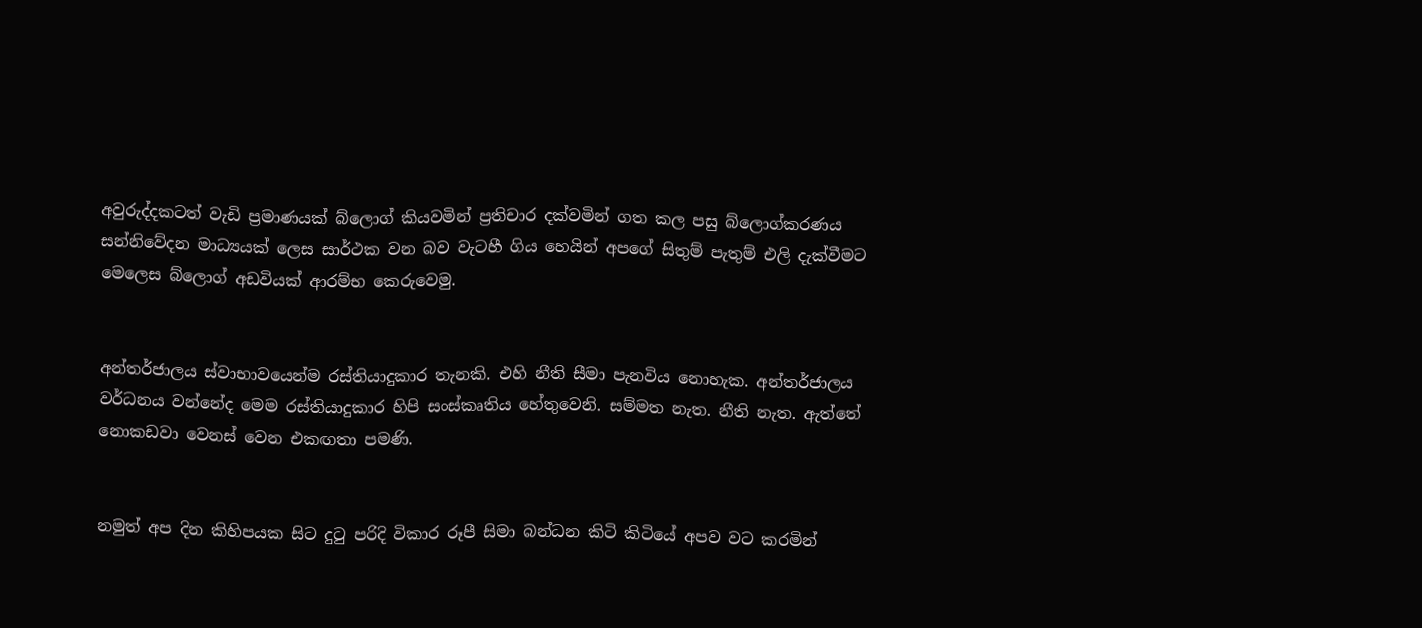අවුරුද්දකටත් වැඩි ප්‍රමාණයක් බ්ලොග් කියවමින් ප්‍රතිචාර දක්වමින් ගත කල පසු බ්ලොග්කරණය සන්නිවේදන මාධ්‍යයක් ලෙස සාර්ථක වන බව වැටහී ගිය හෙයින් අපගේ සිතුම් පැතුම් එලි දැක්වීමට මෙලෙස බ්ලොග් අඩවියක් ආරම්භ කෙරුවෙමු.


අන්තර්ජාලය ස්වාභාවයෙන්ම රස්තියාදුකාර තැනකි. එහි නීති සීමා පැනවිය නොහැක. අන්තර්ජාලය වර්ධනය වන්නේද මෙම රස්තියාදුකාර හිපි සංස්කෘතිය හේතුවෙනි. සම්මත නැත. නීති නැත. ඇත්තේ නොකඩවා වෙනස් වෙන එකඟතා පමණි.


නමුත් අප දින කිහිපයක සිට දුටු පරිදි විකාර රූපී සිමා බන්ධන කිටි කිටියේ අපව වට කරමින්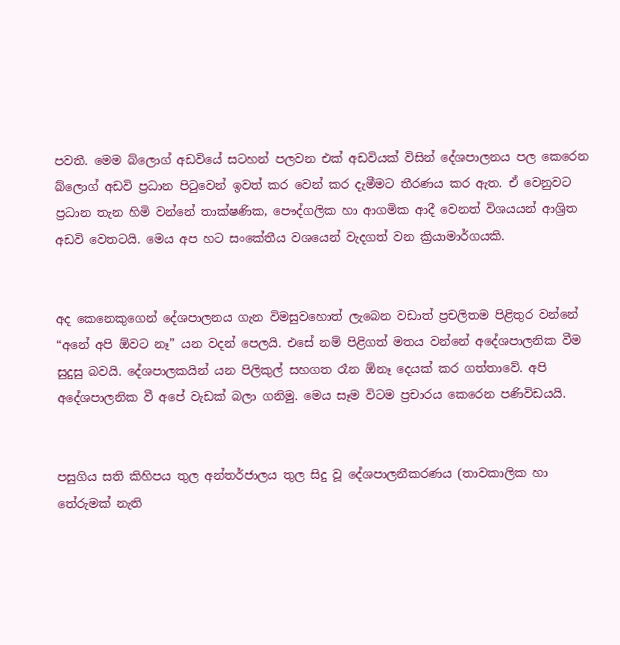පවතී. මෙම බ්ලොග් අඩවියේ සටහන් පලවන එක් අඩවියක් විසින් දේශපාලනය පල කෙරෙන බ්ලොග් අඩවි ප්‍රධාන පිටුවෙන් ඉවත් කර වෙන් කර දැමීමට තීරණය කර ඇත. ඒ වෙනුවට ප්‍රධාන තැන හිමි වන්නේ තාක්ෂණික, පෞද්ගලික හා ආගමික ආදී වෙනත් විශයයන් ආශ්‍රිත අඩවි වෙතටයි. මෙය අප හට සංකේතීය වශයෙන් වැදගත් වන ක්‍රියාමාර්ගයකි.


අද කෙනෙකුගෙන් දේශපාලනය ගැන විමසුවහොත් ලැබෙන වඩාත් ප්‍රචලිතම පිළිතුර වන්නේ “අනේ අපි ඕවට නෑ” යන වදන් පෙලයි. එසේ නම් පිළිගත් මතය වන්නේ අදේශපාලනික වීම සුදුසු බවයි. දේශපාලකයින් යන පිලිකුල් සහගත රෑන ඕනෑ දෙයක් කර ගත්තාවේ. අපි අදේශපාලනික වී අපේ වැඩක් බලා ගනිමු. මෙය සෑම විටම ප්‍රචාරය කෙරෙන පණිවිඩයයි.


පසුගිය සති කිහිපය තුල අන්තර්ජාලය තුල සිදු වූ දේශපාලනීකරණය (තාවකාලික හා තේරුමක් නැති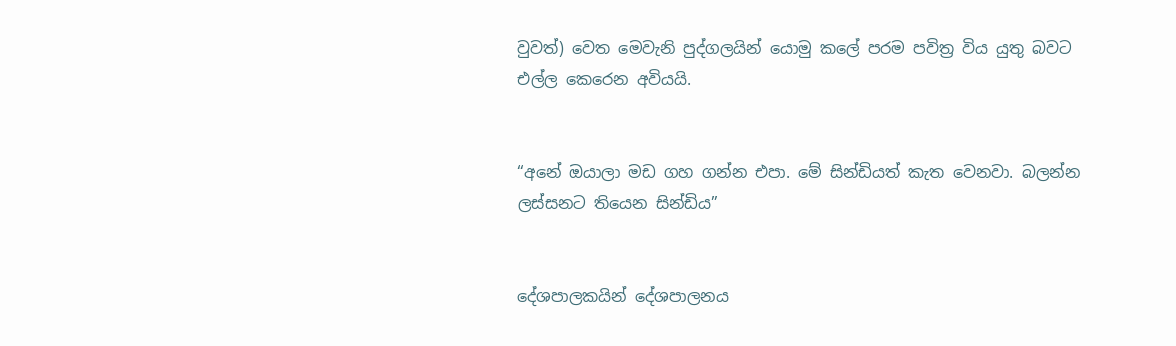වුවත්) වෙත මෙවැනි පුද්ගලයින් යොමු කලේ පරම පවිත්‍ර විය යුතු බවට එල්ල කෙරෙන අවියයි.


“අනේ ඔයාලා මඩ ගහ ගන්න එපා. මේ සින්ඩියත් කැත වෙනවා. බලන්න ලස්සනට තියෙන සින්ඩිය”


දේශපාලකයින් දේශපාලනය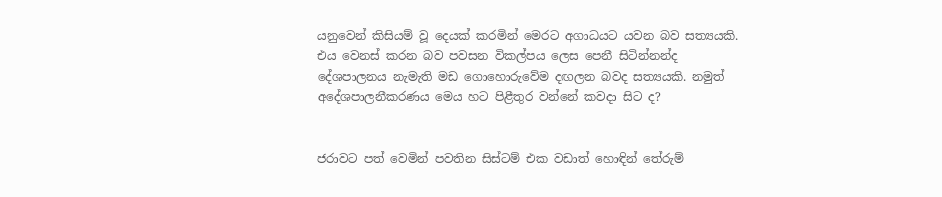යනුවෙන් කිසියම් වූ දෙයක් කරමින් මෙරට අගාධයට යවන බව සත්‍යයකි. එය වෙනස් කරන බව පවසන විකල්පය ලෙස පෙනී සිටින්නන්ද දේශපාලනය නැමැති මඩ ගොහොරුවේම දඟලන බවද සත්‍යයකි. නමුත් අදේශපාලනීකරණය මෙය හට පිළීතුර වන්නේ කවදා සිට ද?


ජරාවට පත් වෙමින් පවතින සිස්ටම් එක වඩාත් හොඳින් තේරුම්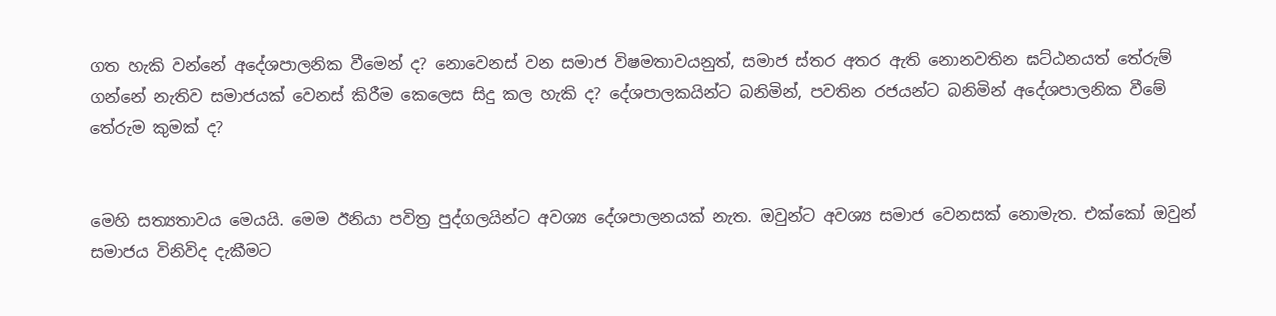ගත හැකි වන්නේ අදේශපාලනික වීමෙන් ද? නොවෙනස් වන සමාජ විෂමතාවයනුත්, සමාජ ස්තර අතර ඇති නොනවතින ඝට්ඨනයත් තේරුම් ගන්නේ නැතිව සමාජයක් වෙනස් කිරීම කෙලෙස සිදු කල හැකි ද? දේශපාලකයින්ට බනිමින්, පවතින රජයන්ට බනිමින් අදේශපාලනික වීමේ තේරුම කුමක් ද?


මෙහි සත්‍යතාවය මෙයයි. මෙම ඊනියා පවිත්‍ර පුද්ගලයින්ට අවශ්‍ය දේශපාලනයක් නැත. ඔවුන්ට අවශ්‍ය සමාජ වෙනසක් නොමැත. එක්කෝ ඔවුන් සමාජය විනිවිද දැකීමට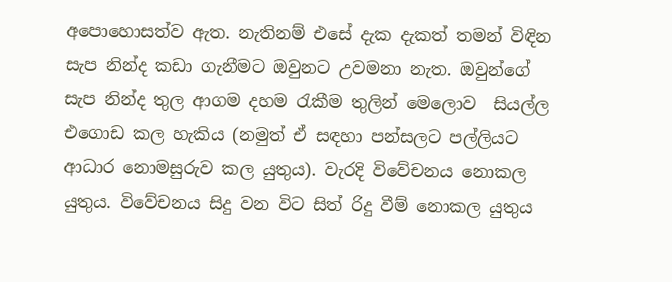අපොහොසත්ව ඇත. නැතිනම් එසේ දැක දැකත් තමන් විඳින සැප නින්ද කඩා ගැනීමට ඔවුනට උවමනා නැත. ඔවුන්ගේ සැප නින්ද තුල ආගම දහම රැකීම තුලින් මෙලොව  සියල්ල එගොඩ කල හැකිය (නමුත් ඒ සඳහා පන්සලට පල්ලියට ආධාර නොමසුරුව කල යුතුය). වැරදි විවේචනය නොකල යුතුය. විවේචනය සිදු වන විට සිත් රිදු වීම් නොකල යුතුය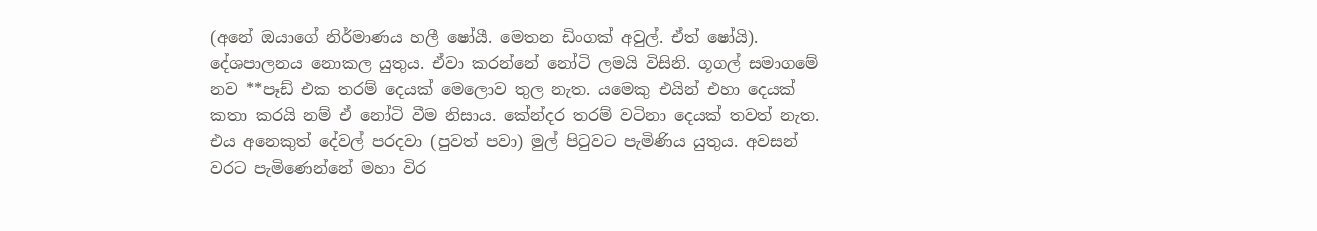(අනේ ඔයාගේ නිර්මාණය හලී ෂෝයී. මෙතන ඩිංගක් අවුල්. ඒත් ෂෝයි). දේශපාලනය නොකල යුතුය. ඒවා කරන්නේ නෝටි ලමයි විසිනි. ගූගල් සමාගමේ නව **පෑඩ් එක තරම් දෙයක් මෙලොව තුල නැත. යමෙකු එයින් එහා දෙයක් කතා කරයි නම් ඒ නෝටි වීම නිසාය. කේන්දර තරම් වටිනා දෙයක් තවත් නැත. එය අනෙකුත් දේවල් පරදවා (පුවත් පවා) මුල් පිටුවට පැමිණිය යුතුය. අවසන් වරට පැමිණෙන්නේ මහා විර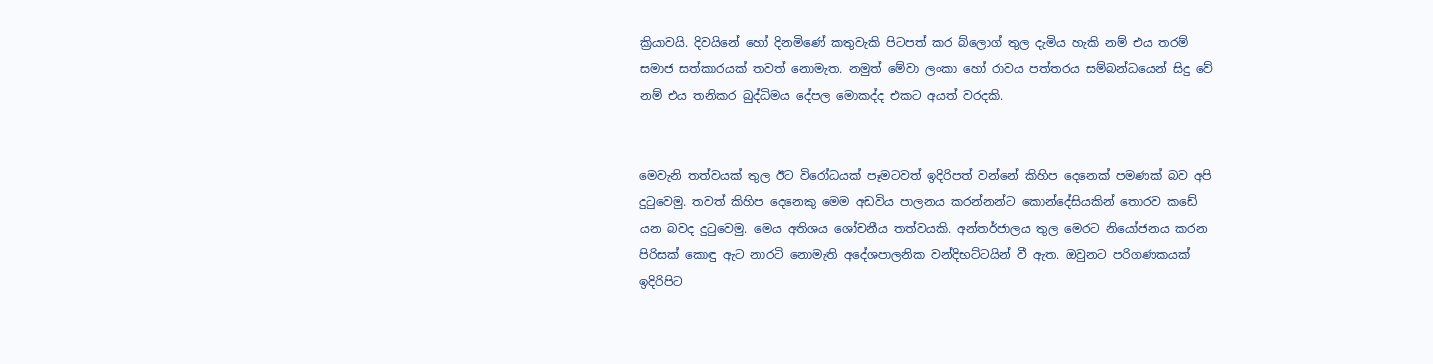ක්‍රියාවයි. දිවයිනේ හෝ දිනමිණේ කතුවැකි පිටපත් කර බ්ලොග් තුල දැමිය හැකි නම් එය තරම් සමාජ සත්කාරයක් තවත් නොමැත. නමුත් මේවා ලංකා හෝ රාවය පත්තරය සම්බන්ධයෙන් සිදු වේ නම් එය තනිකර බුද්ධිමය දේපල මොකද්ද එකට අයත් වරදකි.


මෙවැනි තත්වයක් තුල ඊට විරෝධයක් පෑමටවත් ඉදිරිපත් වන්නේ කිහිප දෙනෙක් පමණක් බව අපි දුටුවෙමු. තවත් කිහිප දෙනෙකු මෙම අඩවිය පාලනය කරන්නන්ට කොන්දේසි‍යකින් තොරව කඩේ යන බවද දුටුවෙමු. මෙය අතිශය ශෝචනීය තත්වයකි. අන්තර්ජාලය තුල මෙරට නියෝජනය කරන පිරිසක් කොඳු ඇට නාරටි නොමැති අදේශපාලනික වන්දිභට්ටයින් වී ඇත. ඔවුනට පරිගණකයක් ඉදිරිපිට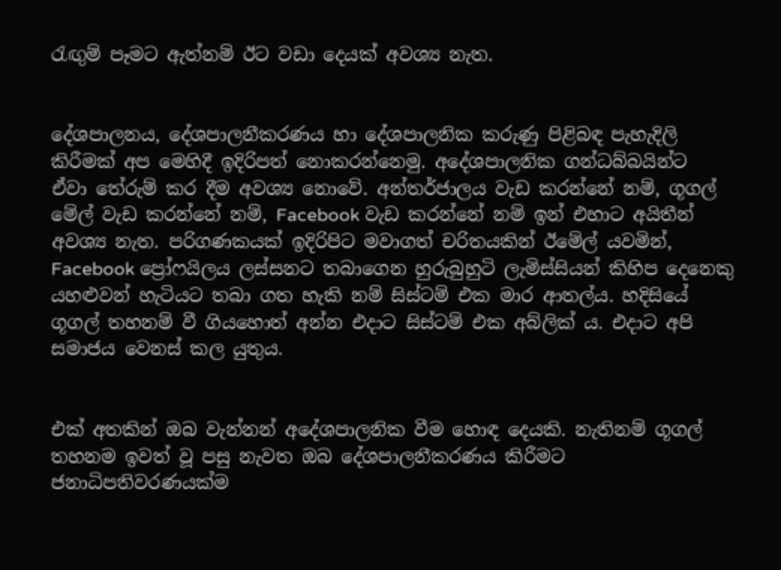රැඟුම් පෑමට ඇත්නම් ඊට වඩා දෙයක් අවශ්‍ය නැත.


දේශපාලනය, දේශපාලනීකරණය හා දේශපාලනික කරුණු පිළිබඳ පැහැදිලි කිරීමක් අප මෙහිදී ඉදිරිපත් නොකරන්නෙමු. අදේශපාලනික ගන්ධබ්බයින්ට ඒවා ‍තේරුම් කර දීම අවශ්‍ය නොවේ. අන්තර්ජාලය වැඩ කරන්නේ නම්, ගූගල් මේල් වැඩ කරන්නේ නම්, Facebook වැඩ කරන්නේ නම් ඉන් එහාට අයිතීන් අවශ්‍ය නැත. පරිගණකයක් ඉදිරිපිට මවාගත් චරිතයකින් ඊමේල් යවමින්, Facebook ප්‍රෝෆයිලය ලස්සනට තබාගෙන හුරුබුහුටි ලැමිස්සියන් කිහිප දෙනෙකු යහළුවන් හැටියට තබා ගත හැකි නම් සිස්ටම් එක මාර ආතල්ය. හදිසියේ ගූගල් තහනම් වී ගියහොත් අන්න එදාට සිස්ටම් එක අබ්ලික් ය. එදාට අපි සමාජය වෙනස් කල යුතුය.


එක් අතකින් ඔබ වැන්නන් අදේශපාලනික වීම හොඳ දෙයකි. නැතිනම් ගූගල් තහනම ඉවත් වූ පසු නැවත ඔබ දේශපාලනීකරණය කිරීමට ජනාධිපතිවරණයක්ම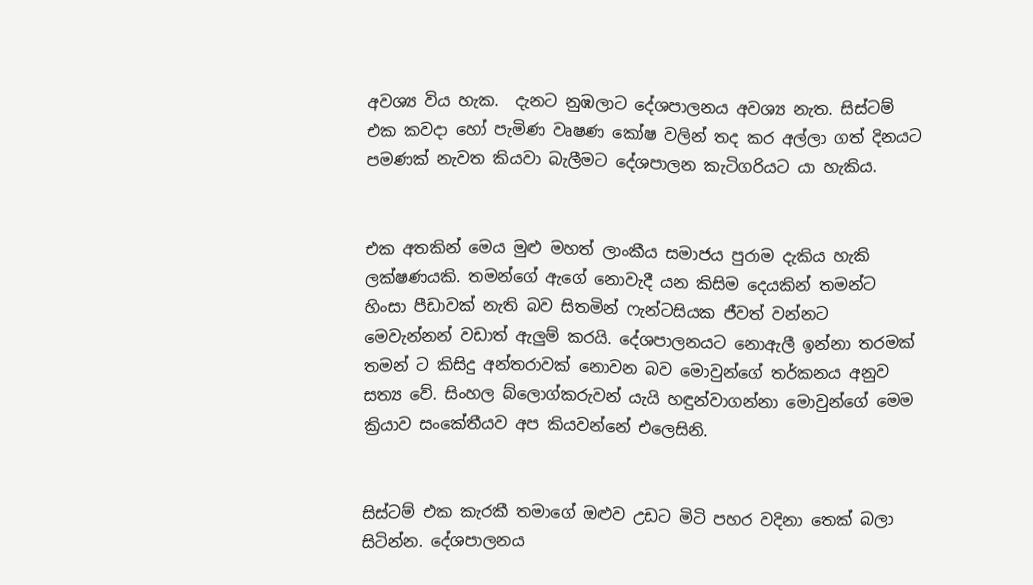අවශ්‍ය විය හැක.  දැනට නුඹලාට දේශපාලනය අවශ්‍ය නැත. සිස්ටම් එක කවදා හෝ පැමිණ වෘෂණ කෝෂ වලින් තද කර අල්ලා ගත් දිනයට පමණක් නැවත කියවා බැලීමට දේශපාලන කැටිගරියට යා හැකිය.


එක අතකින් මෙය මුළු මහත් ලාංකීය සමාජය පුරාම දැකිය හැකි ලක්ෂණයකි. තමන්ගේ ඇගේ නොවැදී යන කිසිම දෙයකින් තමන්ට හිංසා පීඩාවක් නැති බව සිතමින් ෆැන්ටසියක ජීවත් වන්නට මෙවැන්නන් වඩාත් ඇලුම් කරයි. දේශපාලනයට නොඇලී ඉන්නා තරමක් තමන් ට කිසිදු අන්තරාවක් නොවන බව මොවුන්ගේ තර්කනය අනුව සත්‍ය වේ. සිංහල බ්ලොග්කරුවන් යැයි හඳුන්වාගන්නා මොවුන්ගේ මෙම ක්‍රියාව සංකේතීයව අප කියවන්නේ එලෙසිනි.


සිස්ටම් එක කැරකී තමාගේ ඔළුව උඩට මිටි පහර වදිනා තෙක් බලා සිටින්න. දේශපාලනය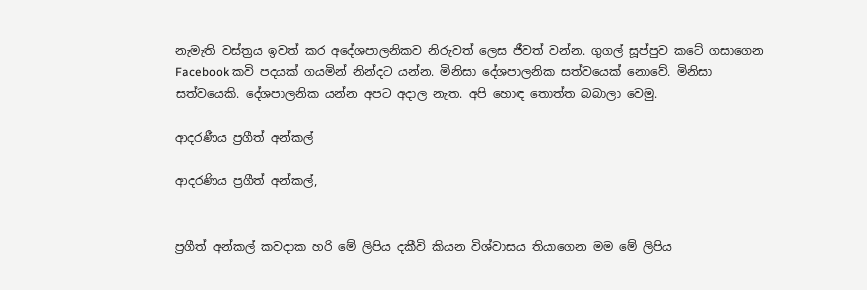නැමැති වස්ත්‍රය ඉවත් කර අදේශපාලනිකව නිරුවත් ලෙස ජීවත් වන්න. ගුගල් සූප්පුව කටේ ගසාගෙන Facebook කවි පදයක් ගයමින් නින්දට යන්න. මිනිසා දේශපාලනික සත්වයෙක් නොවේ. මිනිසා සත්වයෙකි. දේශපාලනික යන්න අපට අදාල නැත. අපි හොඳ තොත්ත බබාලා වෙමු.

ආදරණීය ප්‍රගීත් අන්කල්

ආදරණිය ප්‍රගීත් අන්කල්,


ප්‍රගීත් අන්කල් කවදාක හරි මේ ලිපිය දකීවි කියන විශ්වාසය තියාගෙන මම මේ ලිපිය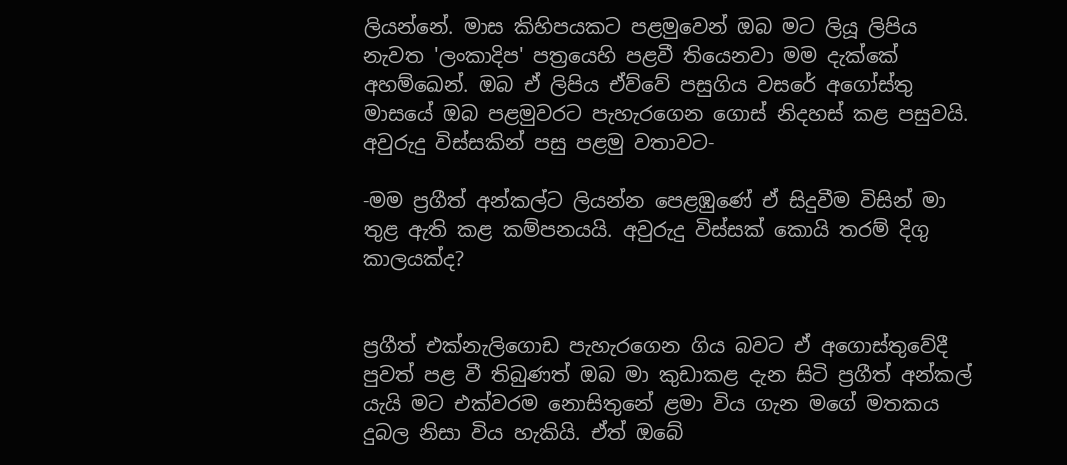ලියන්නේ. මාස කිහිපයකට පළමුවෙන් ඔබ මට ලියූ ලිපිය නැවත 'ලංකාදිප' පත්‍රයෙහි පළවී තියෙනවා මම දැක්කේ අහම්ඛෙන්. ඔබ ඒ ලිපිය ඒව්වේ පසුගිය වසරේ අගෝස්තු මාසයේ ඔබ පළමුවරට පැහැරගෙන ගොස් නිදහස් කළ පසුවයි. අවුරුදු විස්සකින් පසු පළමු වතාවට-

-මම ප්‍රගීත් අන්කල්ට ලියන්න පෙළඹුණේ ඒ සිදුවීම විසින් මා තුළ ඇති කළ කම්පනයයි. අවුරුදු විස්සක් කොයි තරම් දිගු කාලයක්ද?


ප්‍රගීත් එක්නැලිගොඩ පැහැරගෙන ගිය බවට ඒ අගොස්තුවේදී පුවත් පළ වී තිබුණත් ඔබ මා කුඩාකළ දැන සිටි ප්‍රගීත් අන්කල් යැයි මට එක්වරම නොසිතුනේ ළමා විය ගැන මගේ මතකය දුබල නිසා විය හැකියි. ඒත් ඔබේ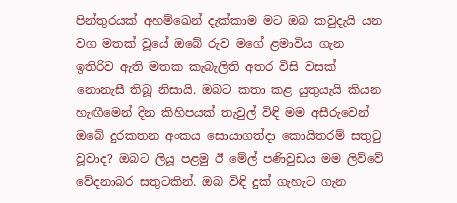පින්තුරයක් අහම්ඛෙන් දැක්කාම මට ඔබ කවුදැයි යන වග මතක් වූයේ ඔබේ රුව මගේ ළමාවිය ගැන ඉතිරිව ඇති මතක කැබැලිති අතර විසි වසක් නොනැසී තිබූ නිසායි. ඔබට කතා කළ යුතුයැයි කියන හැඟීමෙන් දින කිහිපයක් තැවුල් විඳි මම අසීරුවෙන් ඔබේ දුරකතන අංකය සොයාගත්දා කොයිතරම් සතුටු වූවාද? ඔබට ලියූ පළමු ඊ මේල් පණිවුඩය මම ලිව්වේ වේදනාබර සතුටකින්. ඔබ විඳි දුක් ගැහැට ගැන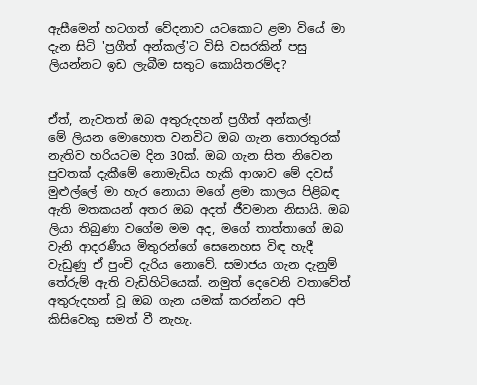ඇසීමෙන් හටගත් වේදනාව යටකොට ළමා වියේ මා දැන සිටි 'ප්‍රගීත් අන්කල්'ට විසි වසරකින් පසු ලියන්නට ඉඩ ලැබීම සතුට කොයිතරම්ද?


ඒත්, නැවතත් ඔබ අතුරුදහන් ප්‍රගීත් අන්කල්!
මේ ලියන මොහොත වනවිට ඔබ ගැන තොරතුරක් නැතිව හරියටම දින 30ක්. ඔබ ගැන සිත නිවෙන පුවතක් දැකීමේ නොමැඩිය හැකි ආශාව මේ දවස් මුළුල්ලේ මා හැර නොයා මගේ ළමා කාලය පිළිබඳ ඇති මතකයන් අතර ඔබ අදත් ජීවමාන නිසායි. ඔබ ලියා තිබුණා වගේම මම අද, මගේ තාත්තාගේ ඔබ වැනි ආදරණීය මිතුරන්ගේ සෙනෙහස විඳ හැදී වැඩුණු ඒ පුංචි දැරිය නොවේ. සමාජය ගැන දැනුම් තේරුම් ඇති වැඩිහිටියෙක්. නමුත් දෙවෙනි වතාවේත් අතුරුදහන් වූ ඔබ ගැන යමක් කරන්නට අපි කිසිවෙකු සමත් වී නැහැ.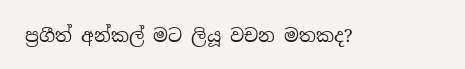ප්‍රගීත් අන්කල් මට ලියූ වචන මතකද?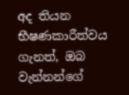අද තියන භීෂණකාරීත්වය ගැනත්, ඔබ වැන්නන්ගේ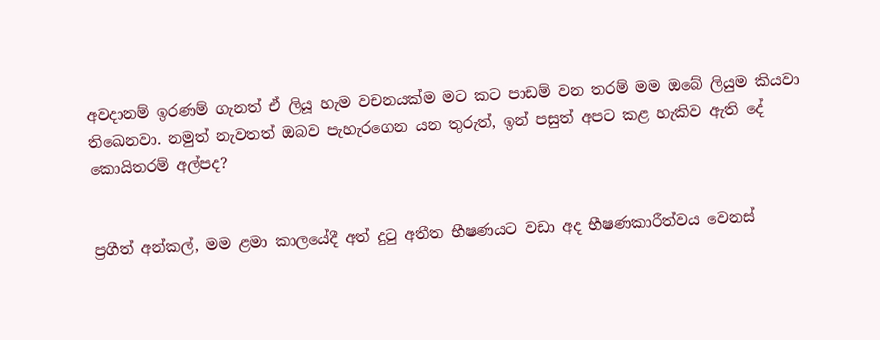අවදානම් ඉරණම් ගැනත් ඒ ලියූ හැම වචනයක්ම මට කට පාඩම් වන තරම් මම ඔබේ ලියුම කියවා තිඛෙනවා. නමුත් නැවතත් ඔබව පැහැරගෙන යන තුරුත්, ඉන් පසුත් අපට කළ හැකිව ඇති දේ
කොයිතරම් අල්පද?


ප්‍රගීත් අන්කල්, මම ළමා කාලයේදී අත් දුටු අතීත භීෂණයට වඩා අද භීෂණකාරීත්වය වෙනස්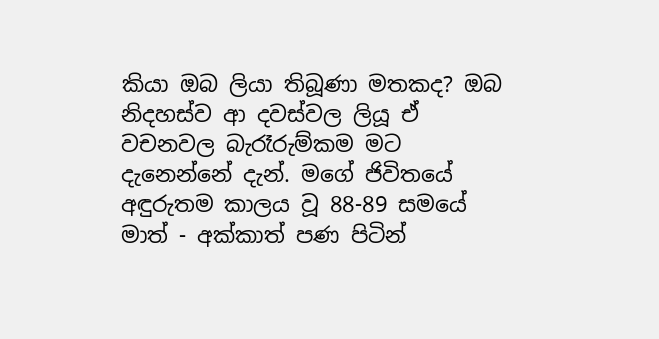කියා ඔබ ලියා තිබූණා මතකද? ඔබ නිදහස්ව ආ දවස්වල ලියූ ඒ වචනවල බැරෑරුම්කම මට දැනෙන්නේ දැන්. මගේ ජිවිතයේ අඳුරුතම කාලය වූ 88-89 සමයේ මාත් - අක්කාත් පණ පිටින්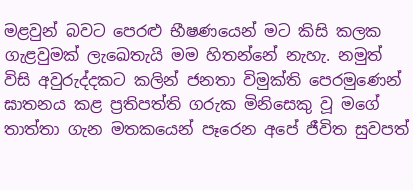මළවුන් බවට පෙරළු භීෂණයෙන් මට කිසි කලක ගැළවුමක් ලැඛෙතැයි මම හිතන්නේ නැහැ. නමුත් විසි අවුරුද්දකට කලින් ජනතා විමුක්ති පෙරමුණෙන් ඝාතනය කළ ප්‍රතිපත්ති ගරුක මිනිසෙකු වූ මගේ තාත්තා ගැන මතකයෙන් පෑරෙන අපේ ජීවිත සුවපත්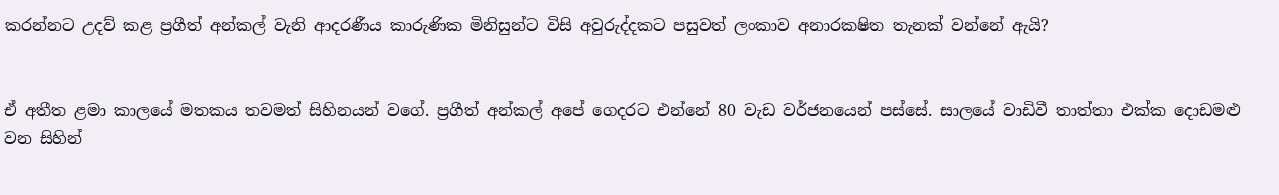කරන්නට උදව් කළ ප්‍රගීත් අන්කල් වැනි ආදරණීය කාරුණික මිනිසුන්ට විසි අවුරුද්දකට පසුවත් ලංකාව අනාරක‍ෂිත තැනක් වන්නේ ඇයි?


ඒ අතීත ළමා කාලයේ මතකය තවමත් සිහිනයන් වගේ. ප්‍රගීත් අන්කල් අපේ ගෙදරට එන්නේ 80 වැඩ වර්ජනයෙන් පස්සේ. සාලයේ වාඩිවී තාත්තා එක්ක දොඩමළු වන සිහින්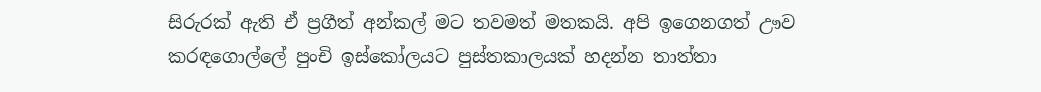සිරුරක් ඇති ඒ ප්‍රගීත් අන්කල් මට තවමත් මතකයි. අපි ඉගෙනගත් ඌව කරඳගොල්ලේ පුංචි ඉස්කෝලයට පුස්තකාලයක් හදන්න තාත්තා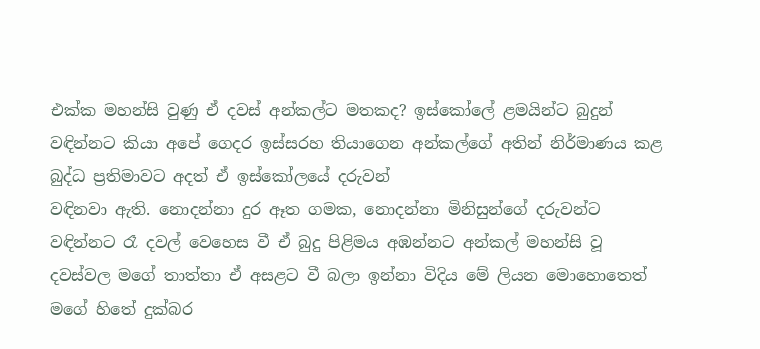එක්ක මහන්සි වුණු ඒ දවස් අන්කල්ට මතකද? ඉස්කෝලේ ළමයින්ට බුදුන් වඳින්නට කියා අපේ ගෙදර ඉස්සරහ තියාගෙන අන්කල්ගේ අතින් නිර්මාණය කළ බුද්ධ ප්‍රතිමාවට අදත් ඒ ඉස්කෝලයේ දරුවන්
වඳිනවා ඇති. නොදන්නා දුර ඈත ගමක, නොදන්නා මිනිසුන්ගේ දරුවන්ට වඳින්නට රෑ දවල් වෙහෙස වී ඒ බුදු පිළිමය අඹන්නට අන්කල් මහන්සි වූ දවස්වල මගේ තාත්තා ඒ අසළට වී බලා ඉන්නා විදිය මේ ලියන මොහොතෙත් මගේ හිතේ දුක්බර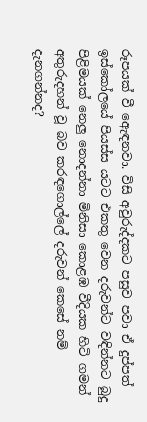රූපයක් වී ඇෙඳනවා. විසි අවුරුද්දකට පසුව පවා ඒ දුප්පත් ඉස්කෝලයේ පියස්ස යටට එකතු වෙන දරුවන්ට වඳින්නට බුදු පිළිමයක් නෙලු නොදන්නා මිනිසා කොළඹ වීදියක හිටි ගමන් අතුරුදහන් වූ බව කරඳගොල්ලේ දරුවන් කෙසේ නම් දැනගන්නද?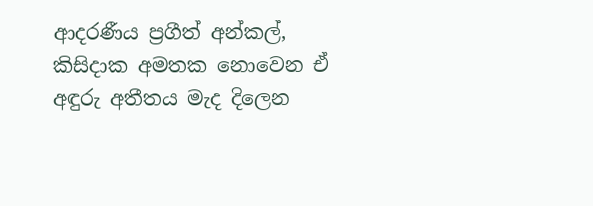ආදරණීය ප්‍රගීත් අන්කල්,
කිසිදාක අමතක නොවෙන ඒ අඳුරු අතීතය මැද දිලෙන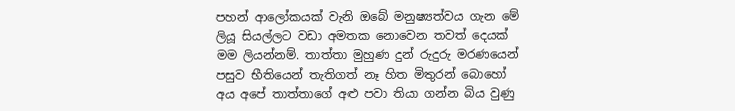පහන් ආලෝකයක් වැනි ඔබේ මනුෂ්‍යත්වය ගැන මේ ලියූ සියල්ලට වඩා අමතක නොවෙන තවත් දෙයක් මම ලියන්නම්. තාත්තා මුහුණ දුන් රුදුරු මරණයෙන් පසුව භීතියෙන් තැතිගත් නෑ හිත මිතුරන් බොහෝ අය අපේ තාත්තාගේ අළු පවා තියා ගන්න බිය වුණු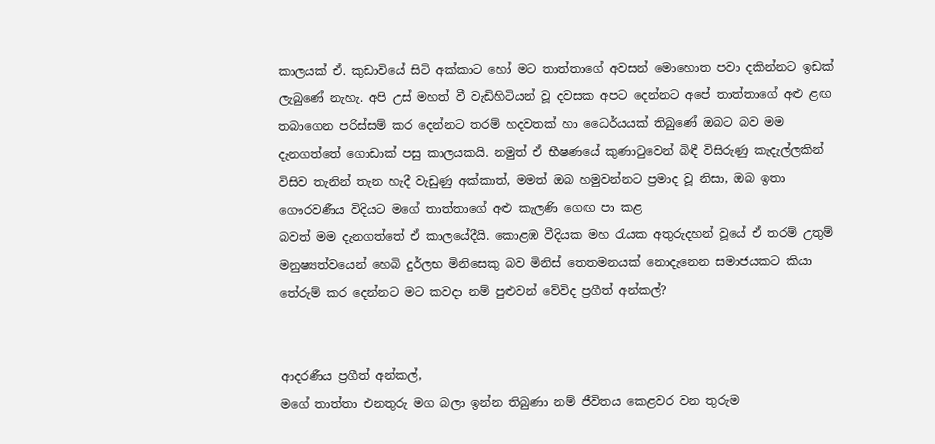කාලයක් ඒ. කුඩාවියේ සිටි අක්කාට හෝ මට තාත්තාගේ අවසන් මොහොත පවා දකින්නට ඉඩක් ලැබුණේ නැහැ. අපි උස් මහත් වී වැඩිහිටියන් වූ දවසක අපට දෙන්නට අපේ තාත්තාගේ අළු ළඟ තබාගෙන පරිස්සම් කර දෙන්නට තරම් හදවතක් හා ධෛර්යයක් තිබුණේ ඔබට බව මම දැනගත්තේ ගොඩාක් පසු කාලයකයි. නමුත් ඒ භීෂණයේ කුණාටුවෙන් බිඳී විසිරුණු කැදැල්ලකින් විසිව තැනින් තැන හැදී වැඩුණු අක්කාත්, මමත් ඔබ හමුවන්නට ප්‍රමාද වූ නිසා, ඔබ ඉතා ගෞරවණීය විදියට මගේ තාත්තාගේ අළු කැලණි ගෙඟ පා කළ
බවත් මම දැනගත්තේ ඒ කාලයේදීයි. කොළඹ වීදියක මහ රැයක අතුරුදහන් වූයේ ඒ තරම් උතුම් මනුෂ්‍යත්වයෙන් හෙබි දුර්ලභ මිනිසෙකු බව මිනිස් තෙතමනයක් නොදැනෙන සමාජයකට කියා තේරුම් කර දෙන්නට මට කවදා නම් පුළුවන් වේවිද ප්‍රගීත් අන්කල්?


ආදරණීය ප්‍රගීත් අන්කල්,
මගේ තාත්තා එනතුරු මග බලා ඉන්න තිබුණා නම් ජීවිතය කෙළවර වන තුරුම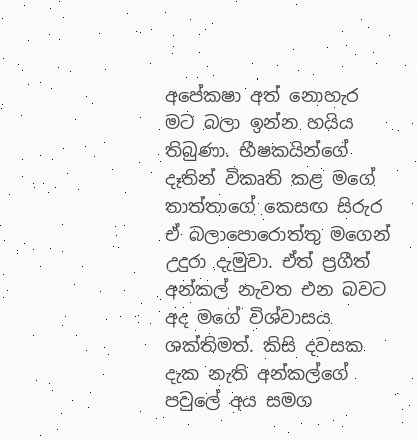අපේක‍ෂා අත් නොහැර මට බලා ඉන්න හයිය තිබුණා. භීෂකයින්ගේ දෑතින් විකෘති කළ මගේ තාත්තාගේ කෙසඟ සිරුර ඒ බලාපොරොත්තු මගෙන් උදුරා දැමුවා. ඒත් ප්‍රගීත් අන්කල් නැවත එන බවට අද මගේ විශ්වාසය ශක්තිමත්. කිසි දවසක දැක නැති අන්කල්ගේ පවුලේ අය සමග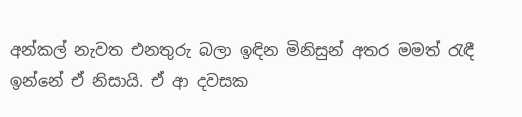අන්කල් නැවත එනතුරු බලා ඉඳින මිනිසුන් අතර මමත් රැඳී ඉන්නේ ඒ නිසායි. ඒ ආ දවසක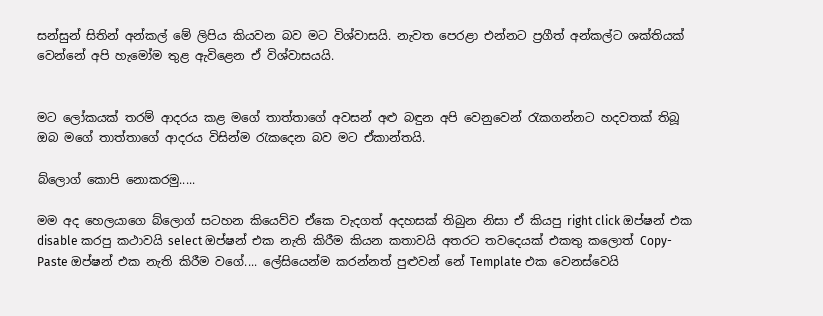සන්සුන් සිතින් අන්කල් මේ ලිපිය කියවන බව මට විශ්වාසයි. නැවත පෙරළා එන්නට ප්‍රගීත් අන්කල්ට ශක්තියක් වෙන්නේ අපි හැමෝම තුළ ඇවිළෙන ඒ විශ්වාසයයි.


මට ලෝකයක් තරම් ආදරය කළ මගේ තාත්තාගේ අවසන් අළු බඳුන අපි වෙනුවෙන් රැකගන්නට හදවතක් තිබූ ඔබ මගේ තාත්තාගේ ආදරය විසින්ම රැකදෙන බව මට ඒකාන්තයි.

බ්ලොග් කොපි නොකරමු.....

මම අද හෙලයාගෙ බ්ලොග් සටහන කියෙව්ව ඒකෙ වැදගත් අදහසක් තිබුන නිසා ඒ කියපු right click ඔප්ෂන් එක disable කරපු කථාවයි select ඔප්ෂන් එක නැති කිරීම කියන කතාවයි අතරට තවදෙයක් එකතු කලොත් Copy-Paste ඔප්ෂන් එක නැති කිරීම වගේ.... ලේසියෙන්ම කරන්නත් පුළුවන් නේ Template එක වෙනස්වෙයි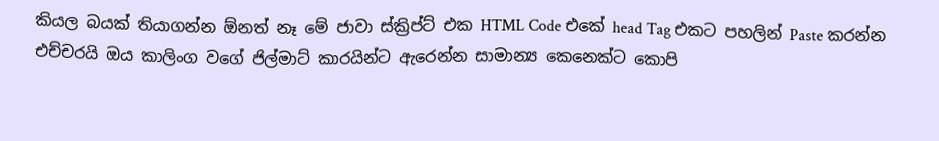කියල බයක් තියාගන්න ඕනත් නෑ මේ ජාවා ස්ක්‍රිප්ට් එක HTML Code එකේ head Tag එකට පහලින් Paste කරන්න එච්චරයි ඔය කාලිංග වගේ ජිල්මාට් කාරයින්ට ඇරෙන්න සාමාන්‍ය කෙනෙක්ට කොපි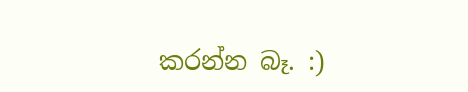කරන්න බෑ. :)